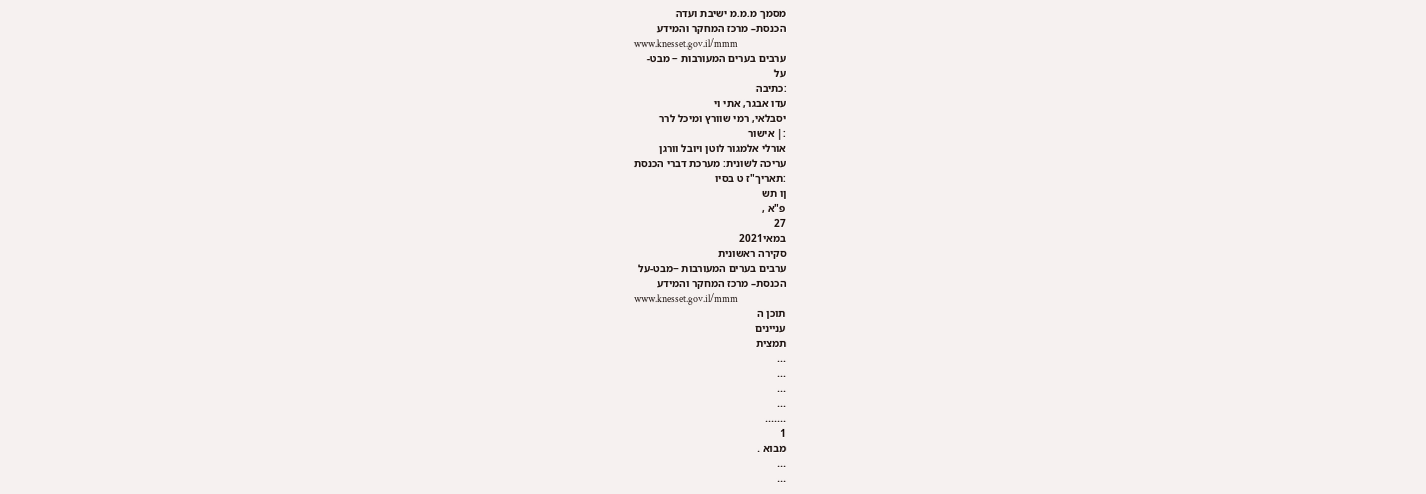מסמך מ.מ.מ ישיבת ועדה
הכנסת– מרכז המחקר והמידע
www.knesset.gov.il/mmm
ערבים בערים המעורבות − מבט-
על
:כתיבה
עדו אבגר, אתי וי
יסבלאי, רמי שוורץ ומיכל לרר
:| אישור
אורלי אלמגור לוטן ויובל וורגן
עריכה לשונית: מערכת דברי הכנסת
:תאריך"ז ט בסיו
ןו תש
פ"א ,
27
במאי2021
סקירה ראשונית
ערבים בערים המעורבות −מבט-על
הכנסת– מרכז המחקר והמידע
www.knesset.gov.il/mmm
תוכן ה
עניינים
תמצית
...
...
...
...
.......
1
מבוא .
...
...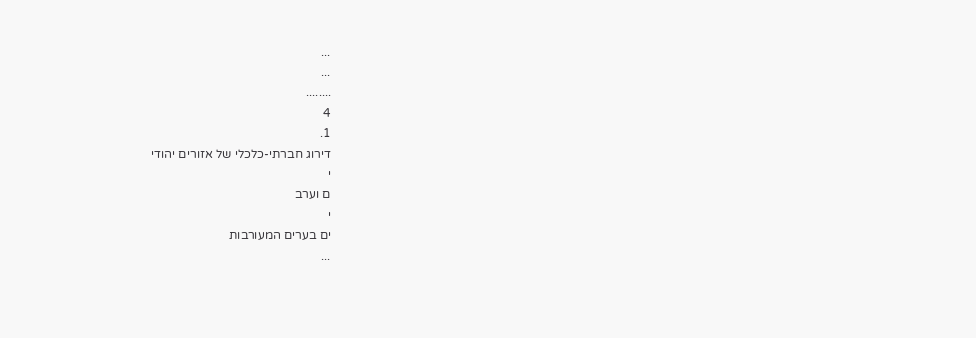...
...
........
4
1.
דירוג חברתי-כלכלי של אזורים יהודי
י
ם וערב
י
ים בערים המעורבות
...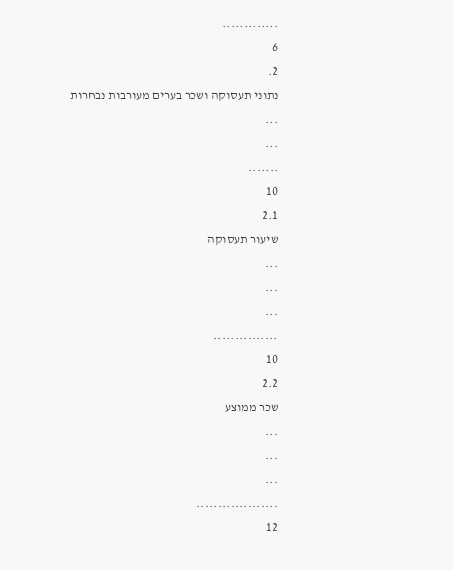.............
6
2.
נתוני תעסוקה ושכר בערים מעורבות נבחרות
...
...
.......
10
2.1
שיעור תעסוקה
...
...
...
...............
10
2.2
שכר ממוצע
...
...
...
...................
12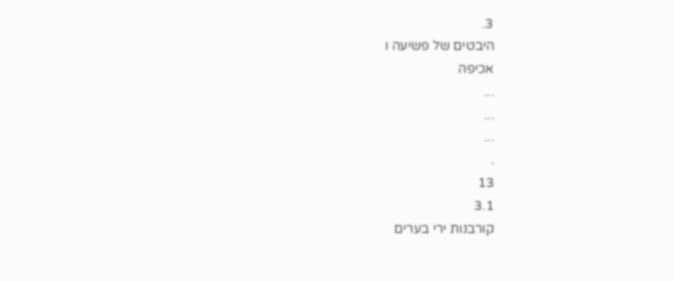3.
היבטים של פשיעה ו
אכיפה
...
...
...
.
13
3.1
קורבנות ירי בערים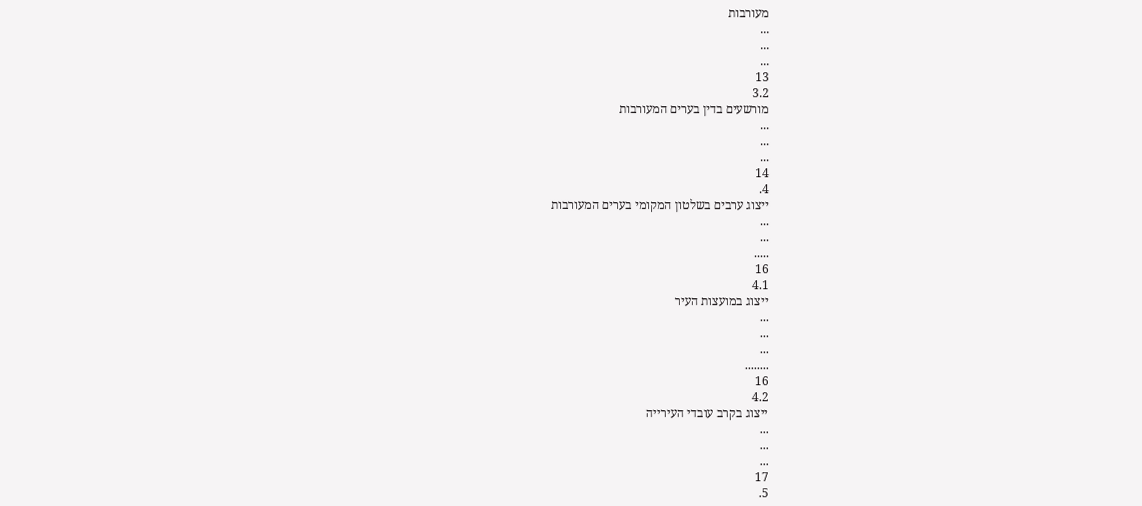מעורבות
...
...
...
13
3.2
מורשעים בדין בערים המעורבות
...
...
...
14
4.
ייצוג ערבים בשלטון המקומי בערים המעורבות
...
...
.....
16
4.1
ייצוג במועצות העיר
...
...
...
........
16
4.2
ייצוג בקרב עובדי העירייה
...
...
...
17
5.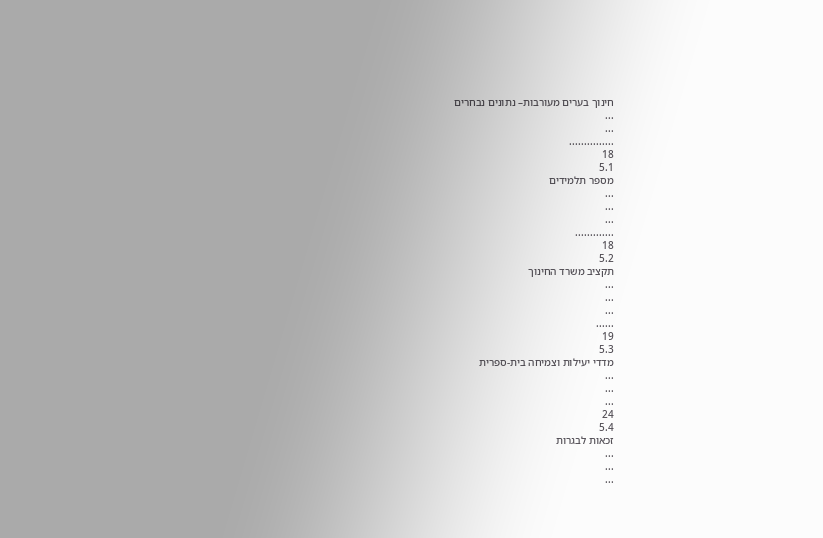חינוך בערים מעורבות– נתונים נבחרים
...
...
...............
18
5.1
מספר תלמידים
...
...
...
.............
18
5.2
תקציב משרד החינוך
...
...
...
......
19
5.3
מדדי יעילות וצמיחה בית-ספרית
...
...
...
24
5.4
זכאות לבגרות
...
...
...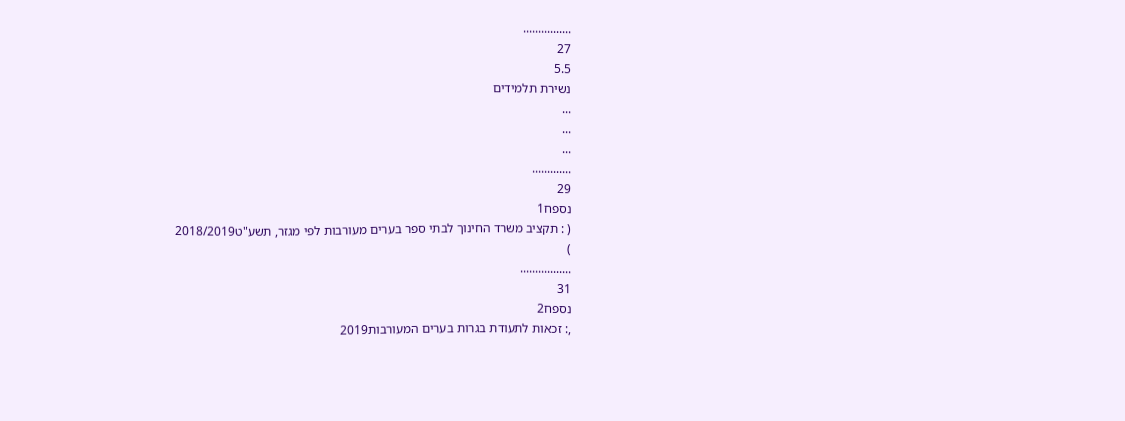................
27
5.5
נשירת תלמידים
...
...
...
.............
29
נספח1
( : תקציב משרד החינוך לבתי ספר בערים מעורבות לפי מגזר, תשע"ט2018/2019
)
.................
31
נספח2
,: זכאות לתעודת בגרות בערים המעורבות2019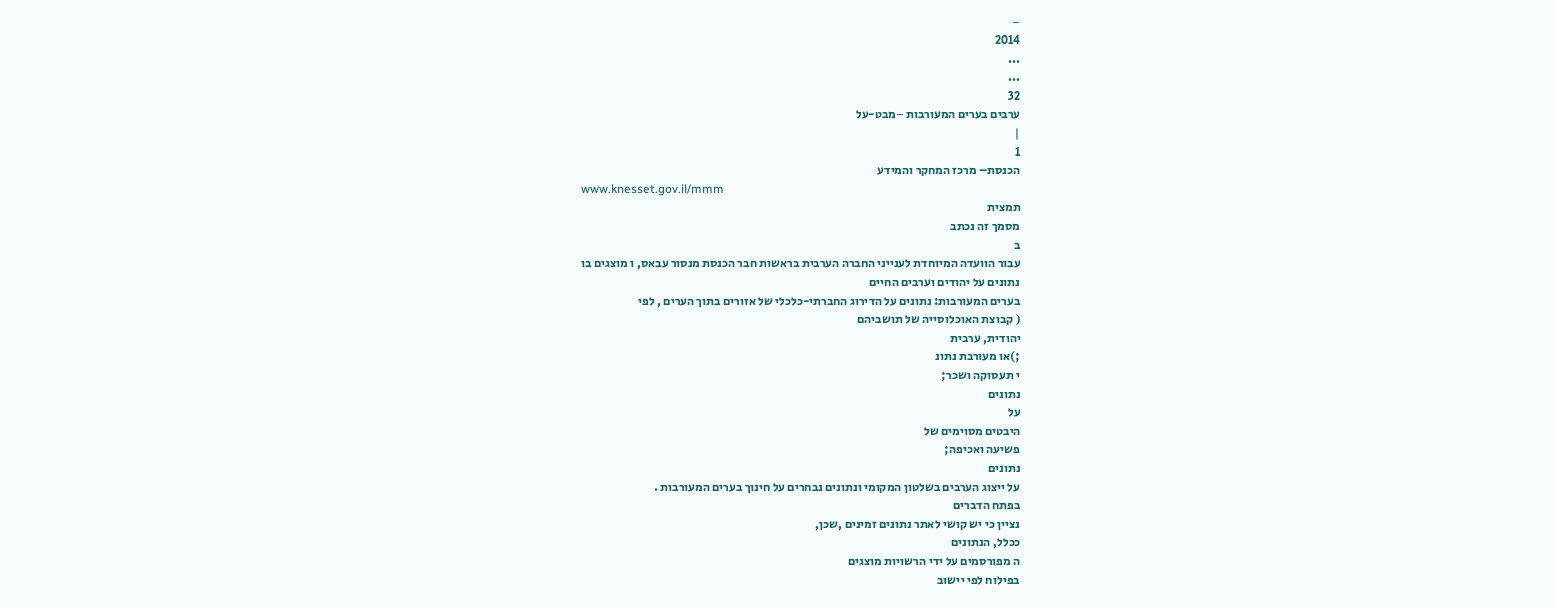−
2014
...
...
32
ערבים בערים המעורבות −מבט-על
|
1
הכנסת– מרכז המחקר והמידע
www.knesset.gov.il/mmm
תמצית
מסמך זה נכתב
ב
עבור הוועדה המיוחדת לענייני החברה הערבית בראשות חבר הכנסת מנסור עבאס, ו מוצגים בו
נתונים על יהודים וערבים החיים
בערים המעורבות: נתונים על הדירוג החברתי-כלכלי של אזורים בתוך הערים , לפי
( קבוצת האוכלוסייה של תושביהם
יהודית, ערבית
;)או מעורבת נתונ
י תעסוקה ושכר;
נתונים
על
היבטים מסוימים של
פשיעה ואכיפה;
נתונים
על ייצוג הערבים בשלטון המקומי ונתונים נבחרים על חינוך בערים המעורבות .
בפתח הדברים
נציין כי יש קושי לאתר נתונים זמינים ,שכן,
ככלל, הנתונים
ה מפורסמים על ידי הרשויות מוצגים
בפילוח לפי יישוב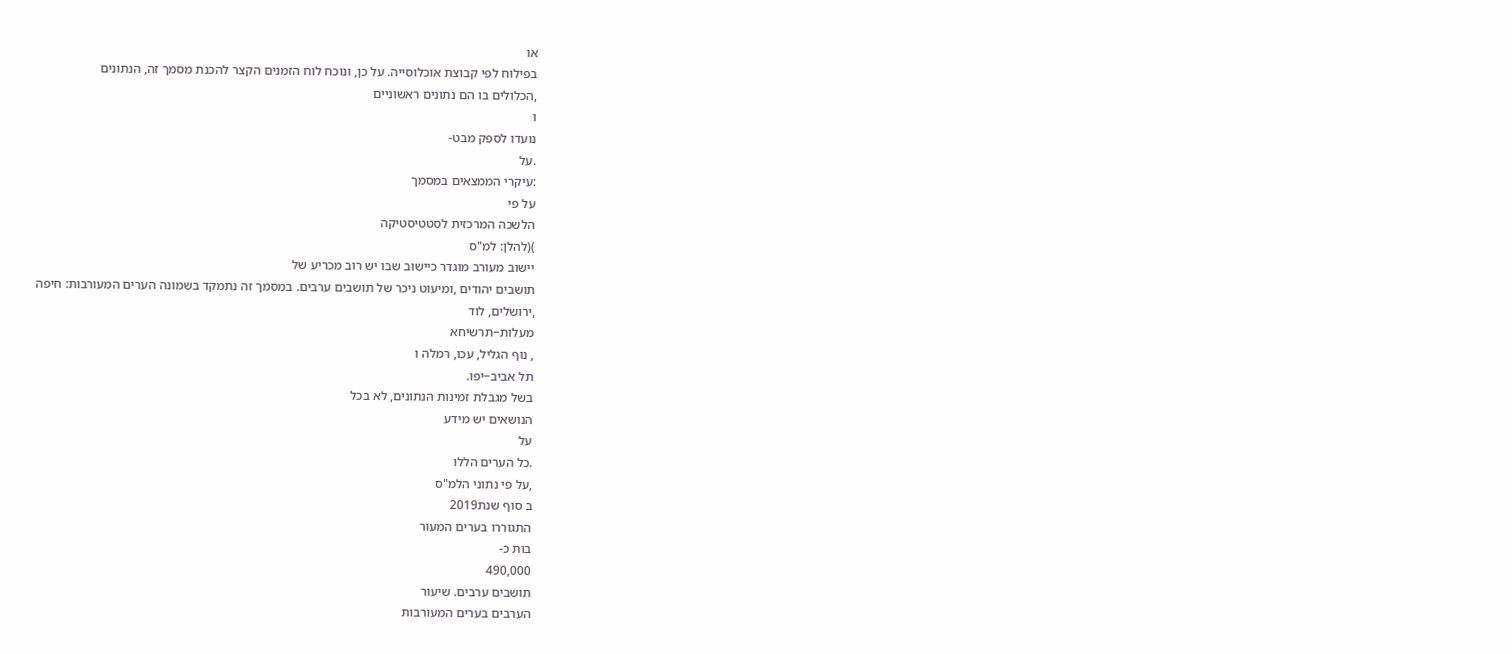או
בפילוח לפי קבוצת אוכלוסייה. על כן, ונוכח לוח הזמנים הקצר להכנת מסמך זה, הנתונים
,הכלולים בו הם נתונים ראשוניים
ו
נועדו לספק מבט-
.על
:עיקרי הממצאים במסמך
על פי
הלשכה המרכזית לסטטיסטיקה
)(להלן: למ"ס
יישוב מעורב מוגדר כיישוב שבו יש רוב מכריע של
תושבים יהודים ,ומיעוט ניכר של תושבים ערבים. במסמך זה נתמקד בשמונה הערים המעורבות: חיפה
,ירושלים, לוד
מעלות−תרשיחא
, נוף הגליל, עכו, רמלה ו
תל אביב−יפו.
בשל מגבלת זמינות הנתונים, לא בכל
הנושאים יש מידע
על
.כל הערים הללו
,על פי נתוני הלמ"ס
ב סוף שנת2019
התגוררו בערים המעור
בות כ-
490,000
תושבים ערבים. שיעור
הערבים בערים המעורבות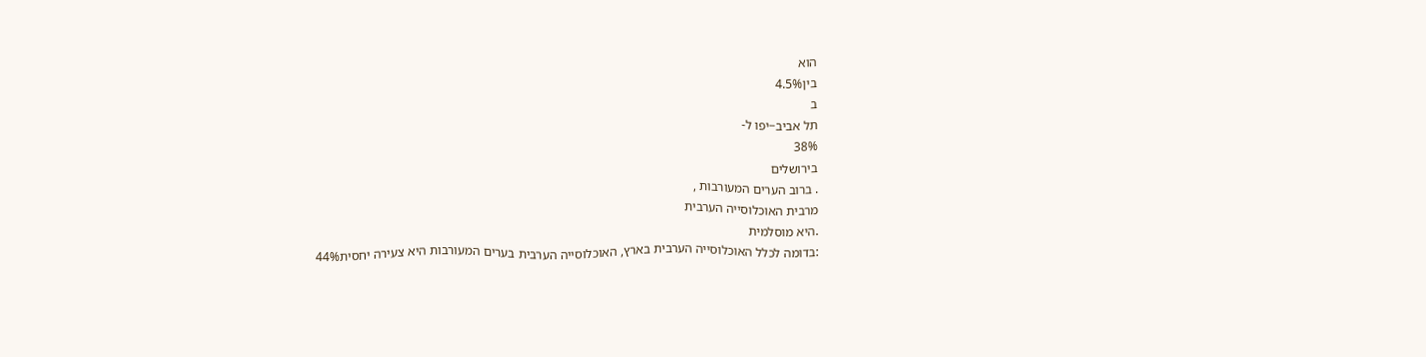הוא
בין4.5%
ב
תל אביב−יפו ל-
38%
בירושלים
. ברוב הערים המעורבות ,
מרבית האוכלוסייה הערבית
.היא מוסלמית
:בדומה לכלל האוכלוסייה הערבית בארץ, האוכלוסייה הערבית בערים המעורבות היא צעירה יחסית44%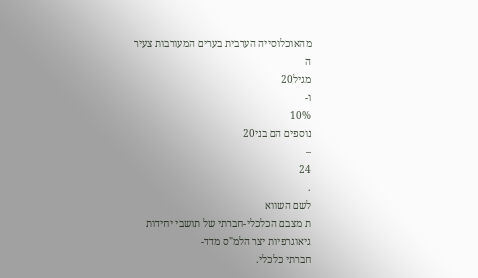מהאוכלוסייה הערבית בערים המעורבות צעיר
ה
מגיל20
ו-
10%
נוספים הם בני20
–
24
.
לשם השווא
ת מצבם הכלכלי-חברתי של תושבי יחידות גיאוגרפיות יצר הלמ"ס מדד-
חברתי כלכלי.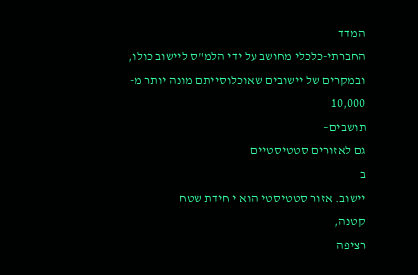המדד
החברתי-כלכלי מחושב על ידי הלמ"ס ליישוב כולו, ובמקרים של יישובים שאוכלוסייתם מונה יותר מ-
10,000
תושבים–
גם לאזורים סטטיסטיים
ב
יישוב. אזור סטטיסטי הוא י חידת שטח
קטנה,
רציפה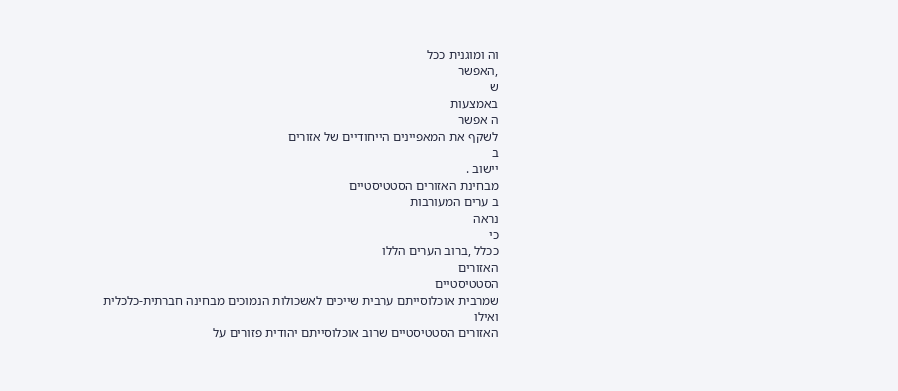וה ומוגנית ככל
,האפשר
ש
באמצעות
ה אפשר
לשקף את המאפיינים הייחודיים של אזורים
ב
יישוב .
מבחינת האזורים הסטטיסטיים
ב ערים המעורבות
נראה
כי
ככלל ,ברוב הערים הללו
האזורים
הסטטיסטיים
שמרבית אוכלוסייתם ערבית שייכים לאשכולות הנמוכים מבחינה חברתית-כלכלית
ואילו
האזורים הסטטיסטיים שרוב אוכלוסייתם יהודית פזורים על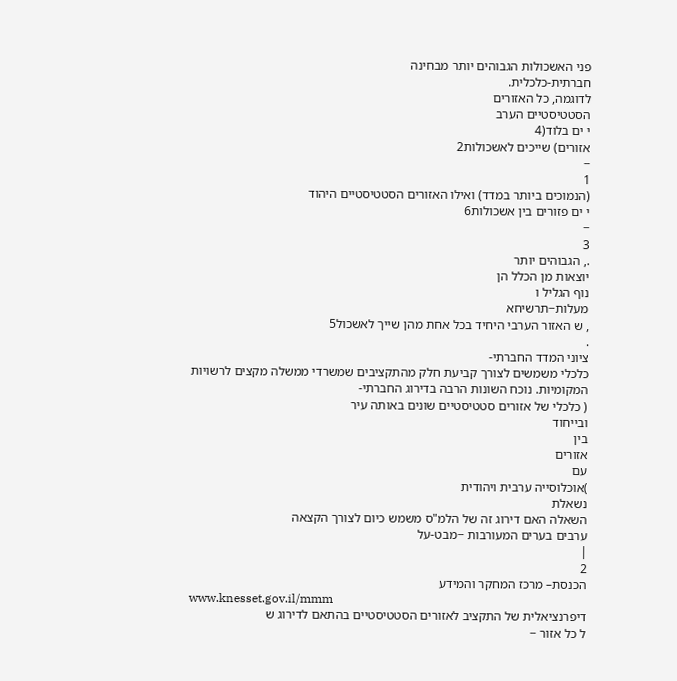פני האשכולות הגבוהים יותר מבחינה
חברתית-כלכלית.
לדוגמה, כל האזורים
הסטטיסטיים הערב
י ים בלוד(4
אזורים) שייכים לאשכולות2
−
1
(הנמוכים ביותר במדד) ואילו האזורים הסטטיסטיים היהוד
י ים פזורים בין אשכולות6
−
3
., הגבוהים יותר
יוצאות מן הכלל הן
נוף הגליל ו
מעלות−תרשיחא
, ש האזור הערבי היחיד בכל אחת מהן שייך לאשכול5
.
ציוני המדד החברתי-
כלכלי משמשים לצורך קביעת חלק מהתקציבים שמשרדי ממשלה מקצים לרשויות
המקומיות. נוכח השונות הרבה בדירוג החברתי-
( כלכלי של אזורים סטטיסטיים שונים באותה עיר
ובייחוד
בין
אזורים
עם
)אוכלוסייה ערבית ויהודית
נשאלת
השאלה האם דירוג זה של הלמ"ס משמש כיום לצורך הקצאה
ערבים בערים המעורבות −מבט-על
|
2
הכנסת– מרכז המחקר והמידע
www.knesset.gov.il/mmm
דיפרנציאלית של התקציב לאזורים הסטטיסטיים בהתאם לדירוג ש
ל כל אזור −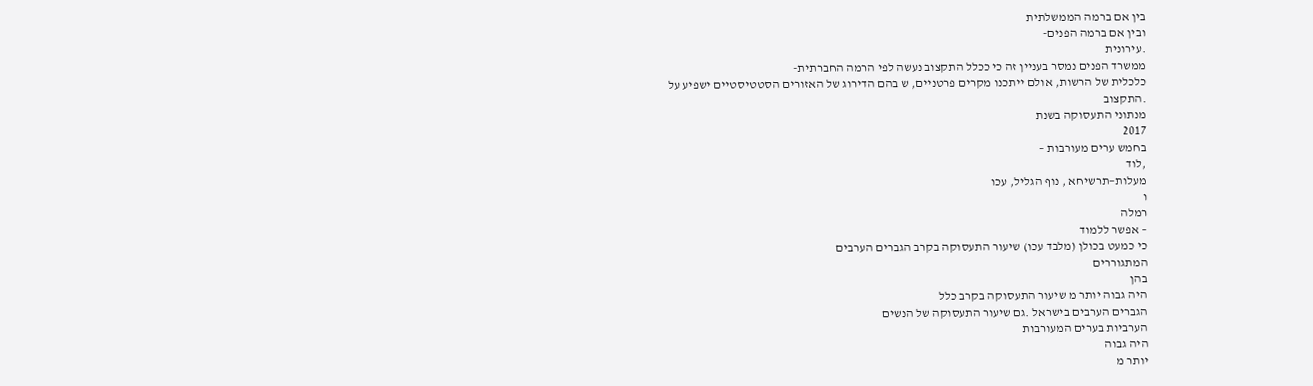בין אם ברמה הממשלתית
ובין אם ברמה הפנים-
.עירונית
ממשרד הפנים נמסר בעניין זה כי ככלל התקצוב נעשה לפי הרמה החברתית-
כלכלית של הרשות, אולם ייתכנו מקרים פרטניים, ש בהם הדירוג של האזורים הסטטיסטיים ישפיע על
.התקצוב
מנתוני התעסוקה בשנת
2017
בחמש ערים מעורבות –
,לוד
מעלות−תרשיחא , נוף הגליל, עכו
ו
רמלה
– אפשר ללמוד
כי כמעט בכולן (מלבד עכו) שיעור התעסוקה בקרב הגברים הערבים
המתגוררים
בהן
היה גבוה יותר מ שיעור התעסוקה בקרב כלל
הגברים הערבים בישראל .גם שיעור התעסוקה של הנשים
הערביות בערים המעורבות
היה גבוה
יותר מ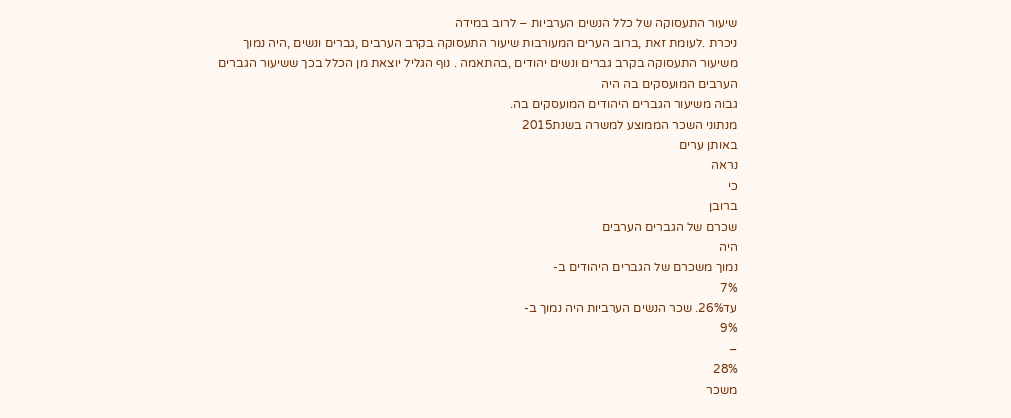שיעור התעסוקה של כלל הנשים הערביות − לרוב במידה
ניכרת .לעומת זאת ,ברוב הערים המעורבות שיעור התעסוקה בקרב הערבים ,גברים ונשים ,היה נמוך
משיעור התעסוקה בקרב גברים ונשים יהודים ,בהתאמה . נוף הגליל יוצאת מן הכלל בכך ששיעור הגברים
הערבים המועסקים בה היה
גבוה משיעור הגברים היהודים המועסקים בה.
מנתוני השכר הממוצע למשרה בשנת2015
באותן ערים
נראה
כי
ברובן
שכרם של הגברים הערבים
היה
נמוך משכרם של הגברים היהודים ב-
7%
עד26%. שכר הנשים הערביות היה נמוך ב-
9%
–
28%
משכר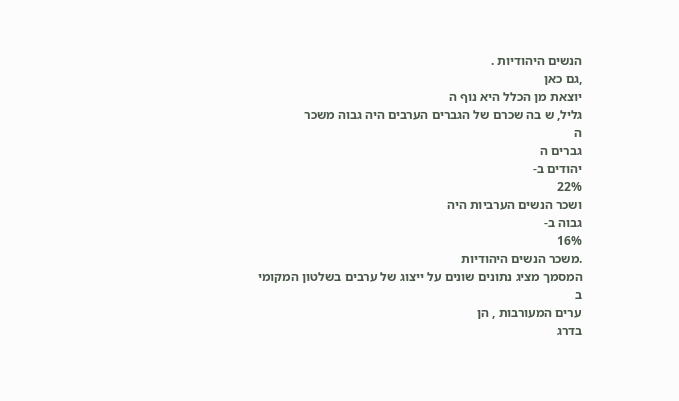הנשים היהודיות .
,גם כאן
יוצאת מן הכלל היא נוף ה
גליל, ש בה שכרם של הגברים הערבים היה גבוה משכר
ה
גברים ה
יהודים ב-
22%
ושכר הנשים הערביות היה
גבוה ב-
16%
.משכר הנשים היהודיות
המסמך מציג נתונים שונים על ייצוג של ערבים בשלטון המקומי
ב
ערים המעורבות , הן
בדרג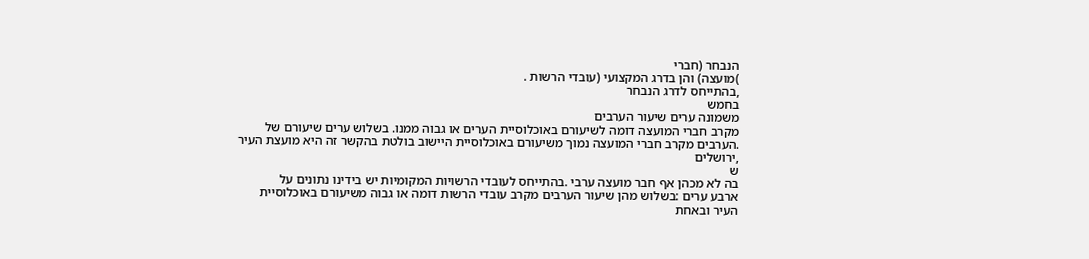הנבחר (חברי
)מועצה) והן בדרג המקצועי (עובדי הרשות .
,בהתייחס לדרג הנבחר
בחמש
משמונה ערים שיעור הערבים
מקרב חברי המועצה דומה לשיעורם באוכלוסיית הערים או גבוה ממנו. בשלוש ערים שיעורם של
.הערבים מקרב חברי המועצה נמוך משיעורם באוכלוסיית היישוב בולטת בהקשר זה היא מועצת העיר
,ירושלים
ש
בה לא מכהן אף חבר מועצה ערבי .בהתייחס לעובדי הרשויות המקומיות יש בידינו נתונים על
ארבע ערים :בשלוש מהן שיעור הערבים מקרב עובדי הרשות דומה או גבוה משיעורם באוכלוסיית
העיר ובאחת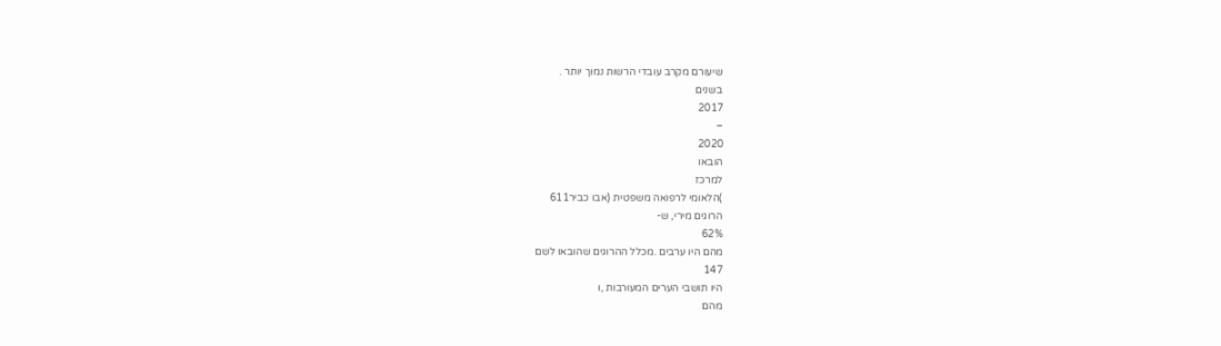שיעורם מקרב עובדי הרשות נמוך יותר .
בשנים
2017
–
2020
הובאו
למרכז
)הלאומי לרפואה משפטית (אבו כביר611
הרוגים מירי, ש-
62%
מהם היו ערבים .מכלל ההרוגים שהובאו לשם
147
היו תושבי הערים המעורבות ,ו
מהם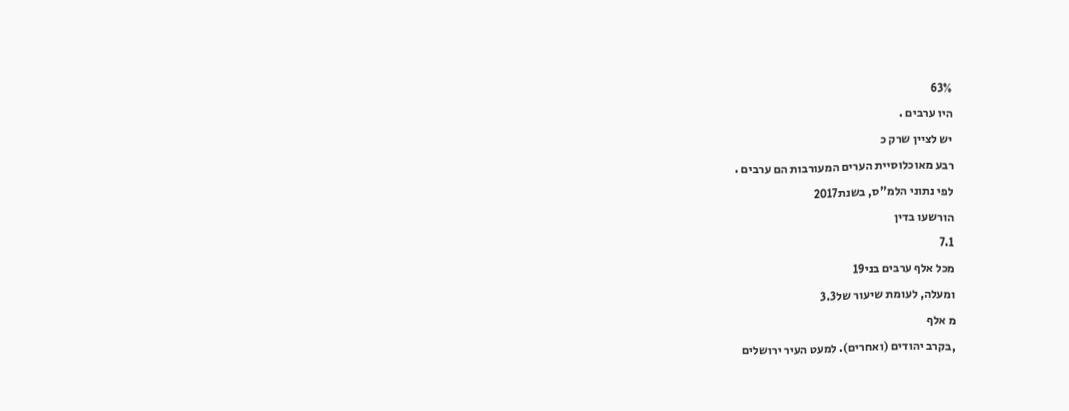63%
היו ערבים .
יש לציין שרק כ
רבע מאוכלוסיית הערים המעורבות הם ערבים .
לפי נתוני הלמ"ס, בשנת2017
הורשעו בדין
7.1
מכל אלף ערבים בני19
ומעלה, לעומת שיעור של3.3
מ אלף
,בקרב יהודים (ואחרים). למעט העיר ירושלים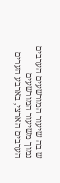ש בה שיעור המורשעים הערבים נמוך משיעור המורשעים
הערבים הארצי, בארבע הערים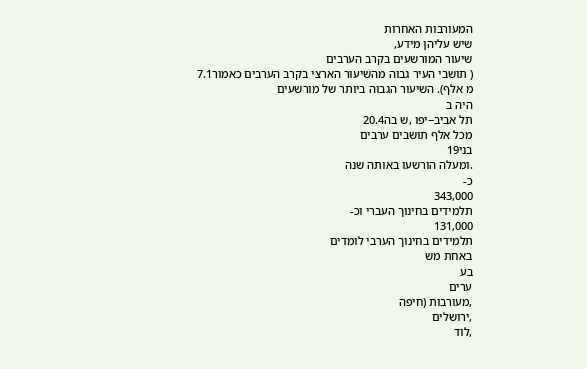המעורבות האחרות
שיש עליהן מידע,
שיעור המורשעים בקרב הערבים
( תושבי העיר גבוה מהשיעור הארצי בקרב הערבים כאמור7.1
מ אלף). השיעור הגבוה ביותר של מורשעים
היה ב
תל אביב−יפו ,ש בה20.4
מכל אלף תושבים ערבים
בני19
.ומעלה הורשעו באותה שנה
כ-
343,000
תלמידים בחינוך העברי וכ-
131,000
תלמידים בחינוך הערבי לומדים
באחת מש
בע
ערים
,מעורבות (חיפה
,ירושלים
,לוד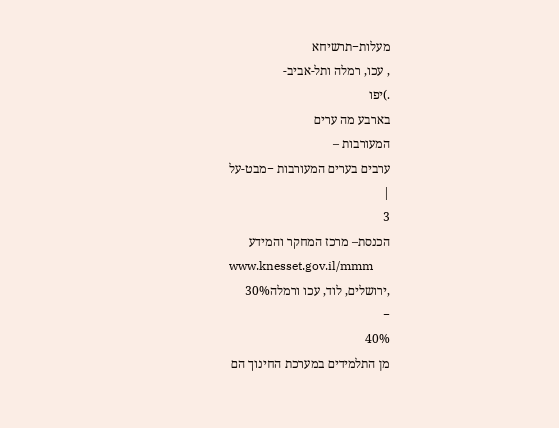מעלות−תרשיחא
, עכו, רמלה ותל-אביב-
.)יפו
בארבע מה ערים
המעורבות –
ערבים בערים המעורבות −מבט-על
|
3
הכנסת– מרכז המחקר והמידע
www.knesset.gov.il/mmm
,ירושלים, לוד, עכו ורמלה30%
−
40%
מן התלמידים במערכת החינוך הם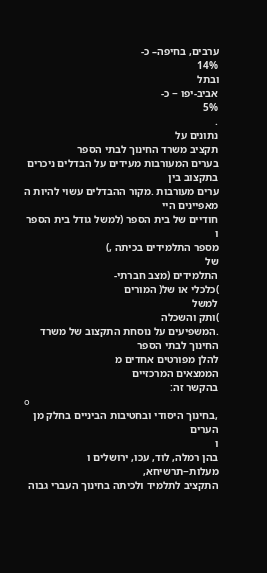ערבים, בחיפה– כ-
14%
ובתל
אביב-יפו − כ-
5%
.
נתונים על
תקציב משרד החינוך לבתי הספר
בערים המעורבות מעידים על הבדלים ניכרים בתקצוב בין
ערים מעורבות .מקור ההבדלים עשוי להיות ה
מאפיינים היי
חודיים של בית הספר (למשל גודל בית הספר
ו
מספר התלמידים בכיתה ,)
של
התלמידים (מצב חברתי-
)כלכלי או של( המורים
למשל
)ותק והשכלה
.המשפיעים על נוסחת התקצוב של משרד החינוך לבתי הספר
להלן מפורטים אחדים מ
הממצאים המרכזיים
בהקשר זה:
o
,בחינוך היסודי ובחטיבות הביניים בחלק מן הערים
ו
בהן רמלה, לוד, עכו, ירושלים ו
מעלות−תרשיחא,
התקציב לתלמיד ולכיתה בחינוך העברי גבוה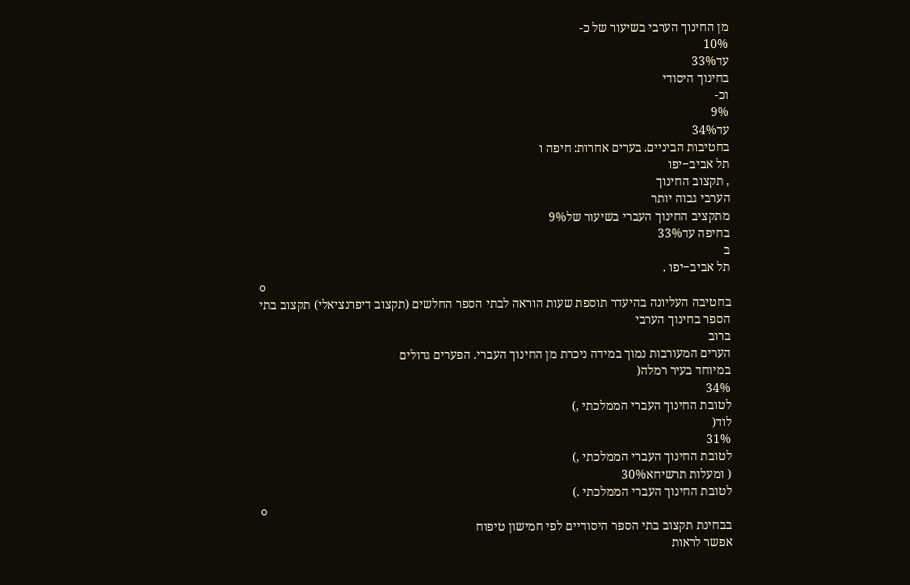מן החינוך הערבי בשיעור של כ-
10%
עד33%
בחינוך היסודי
וכ-
9%
עד34%
בחטיבות הביניים. בערים אחרות: חיפה ו
תל אביב−יפו
, תקצוב החינוך
הערבי גבוה יותר
מתקציב החינוך העברי בשיעור של9%
בחיפה עד33%
ב
תל אביב−יפו .
o
בחטיבה העליונה בהיעדר תוספת שעות הוראה לבתי הספר החלשים (תקצוב דיפרנציאלי) תקצוב בתי
הספר בחינוך הערבי
ברוב
הערים המעורבות נמוך במידה ניכרת מן החינוך העברי. הפערים גדולים
במיוחד בעיר רמלה(
34%
לטובת החינוך העברי הממלכתי ,)
לוד(
31%
לטובת החינוך העברי הממלכתי ,)
( ומעלות תרשיחא30%
לטובת החינוך העברי הממלכתי .)
o
בבחינת תקצוב בתי הספר היסודיים לפי חמישון טיפוח
אפשר לראות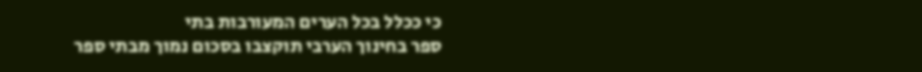כי ככלל בכל הערים המעורבות בתי
ספר בחינוך הערבי תוקצבו בסכום נמוך מבתי ספר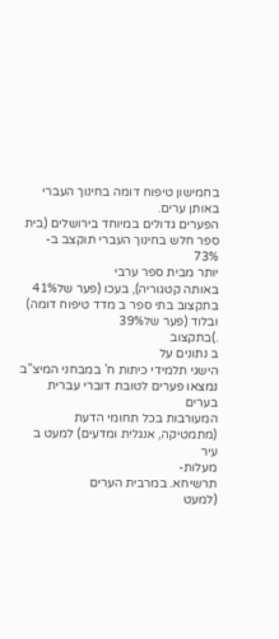בחמישון טיפוח דומה בחינוך העברי באותן ערים.
הפערים גדולים במיוחד בירושלים (בית ספר חלש בחינוך העברי תוקצב ב-
73%
יותר מבית ספר ערבי
באותה קטגוריה), בעכו (פער של41%
בתקצוב בתי ספר ב מדד טיפוח דומה) ובלוד (פער של39%
.)בתקצוב
ב נתונים על
הישגי תלמידי כיתות ח' במבחני המיצ"ב
נמצאו פערים לטובת דוברי עברית בערים
המעורבות בכל תחומי הדעת (מתמטיקה, אנגלית ומדעים) למעט ב עיר
מעלות-
תרשיחא. במרבית הערים
(למעט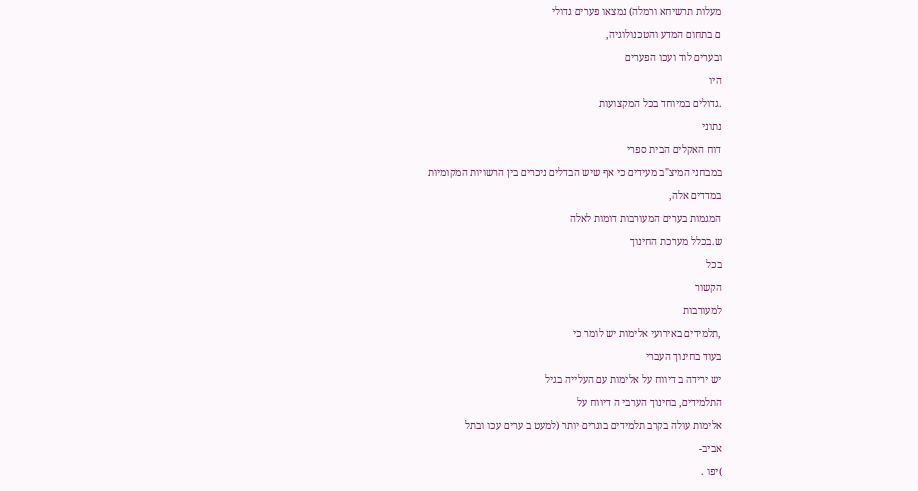מעלות תרשיחא ורמלה) נמצאו פערים גדולי
ם בתחום המדע והטכנולוגיה,
ובערים לוד ועכו הפערים
היו
.גדולים במיוחד בכל המקצועות
נתוני
דוח האקלים הבית ספרי
במבחני המיצ"ב מעידים כי אף שיש הבדלים ניכרים בין הרשויות המקומיות
במדדים אלה,
המגמות בערים המעורבות דומות לאלה
ש.בכלל מערכת החינוך
בכל
הקשור
למעורבות
,תלמידים באירועי אלימות יש לומר כי
בעוד בחינוך העברי
יש ירידה ב דיווח על אלימות עם העלייה בגיל
התלמידים, בחינוך הערבי ה דיווח על
אלימות עולה בקרב תלמידים בוגרים יותר (למעט ב ערים עכו ובתל
אביב-
)יפו .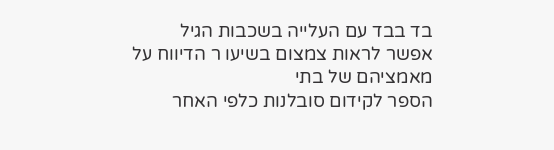בד בבד עם העלייה בשכבות הגיל
אפשר לראות צמצום בשיעו ר הדיווח על מאמציהם של בתי
הספר לקידום סובלנות כלפי האחר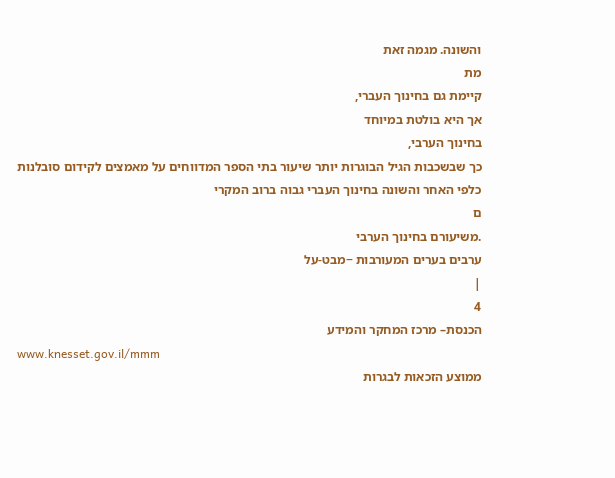והשונה. מגמה זאת
מת
קיימת גם בחינוך העברי,
אך היא בולטת במיוחד
בחינוך הערבי,
כך שבשכבות הגיל הבוגרות יותר שיעור בתי הספר המדווחים על מאמצים לקידום סובלנות
כלפי האחר והשונה בחינוך העברי גבוה ברוב המקרי
ם
.משיעורם בחינוך הערבי
ערבים בערים המעורבות −מבט-על
|
4
הכנסת– מרכז המחקר והמידע
www.knesset.gov.il/mmm
ממוצע הזכאות לבגרות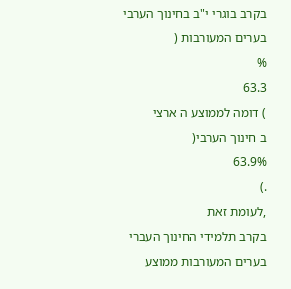בקרב בוגרי י"ב בחינוך הערבי בערים המעורבות (
%
63.3
) דומה לממוצע ה ארצי
ב חינוך הערבי(
63.9%
.)
,לעומת זאת
בקרב תלמידי החינוך העברי בערים המעורבות ממוצע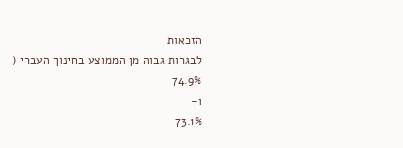הזכאות
לבגרות גבוה מן הממוצע בחינוך העברי (
74.9%
ו-
73.1%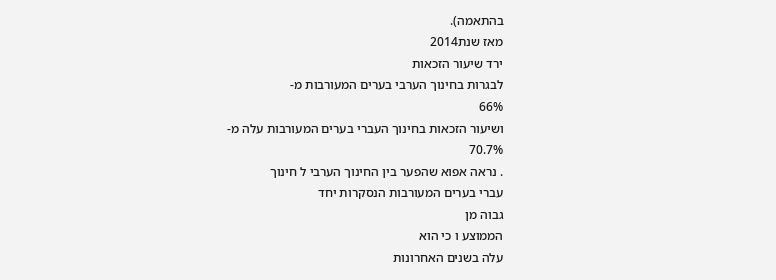בהתאמה).
מאז שנת2014
ירד שיעור הזכאות
לבגרות בחינוך הערבי בערים המעורבות מ-
66%
ושיעור הזכאות בחינוך העברי בערים המעורבות עלה מ-
70.7%
. נראה אפוא שהפער בין החינוך הערבי ל חינוך
עברי בערים המעורבות הנסקרות יחד
גבוה מן
הממוצע ו כי הוא
עלה בשנים האחרונות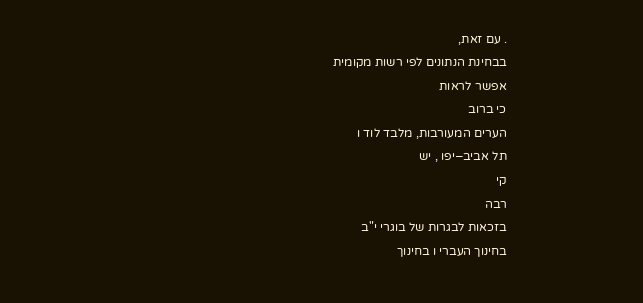. עם זאת,
בבחינת הנתונים לפי רשות מקומית
אפשר לראות
כי ברוב
הערים המעורבות, מלבד לוד ו
תל אביב−יפו , יש
קי
רבה
בזכאות לבגרות של בוגרי י"ב
בחינוך העברי ו בחינוך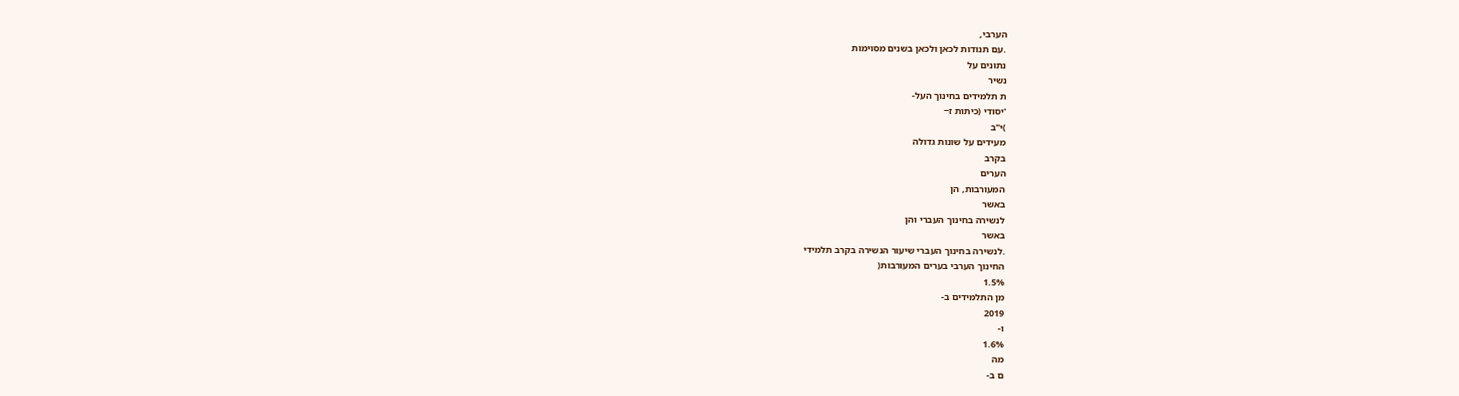הערבי,
.עם תנודות לכאן ולכאן בשנים מסוימות
נתונים על
נשיר
ת תלמידים בחינוך העל-
'יסודי (כיתות ז−
)י"ב
מעידים על שונות גדולה
בקרב
הערים
המעורבות, הן
באשר
לנשירה בחינוך העברי והן
באשר
.לנשירה בחינוך העברי שיעור הנשירה בקרב תלמידי
החינוך הערבי בערים המעורבות(
1.5%
מן התלמידים ב-
2019
ו-
1.6%
מה
ם ב-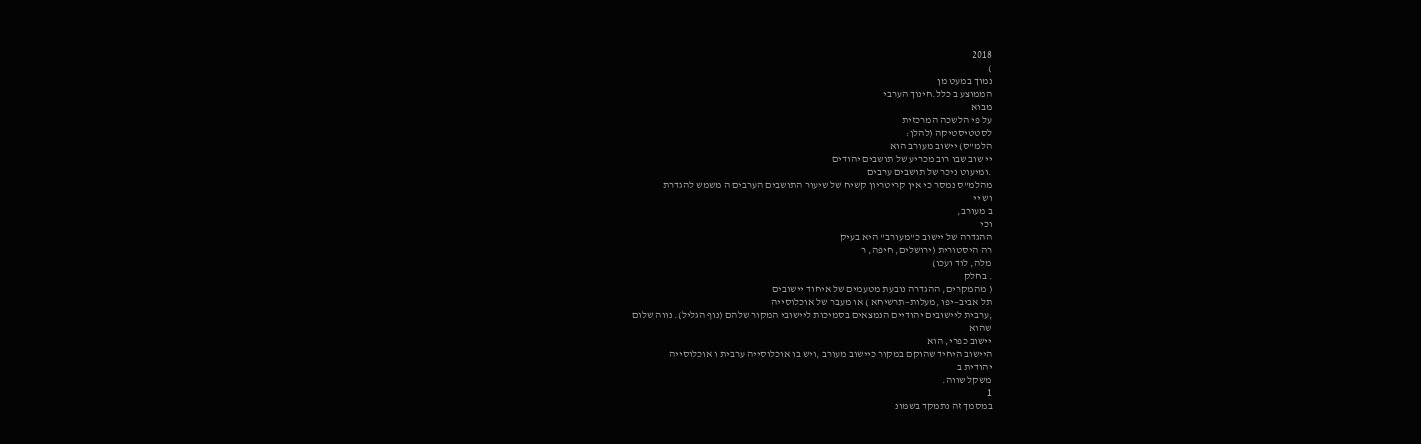2018
)
נמוך במעט מן
הממוצע ב כלל.חינוך הערבי
מבוא
על פי הלשכה המרכזית
לסטטיסטיקה (להלן:
הלמ"ס) יישוב מעורב הוא
יי שוב שבו רוב מכריע של תושבים יהודים
.ומיעוט ניכר של תושבים ערבים
מהלמ"ס נמסר כי אין קריטריון קשיח של שיעור התושבים הערבים ה משמש להגדרת
וש יי
ב מעורב,
וכי
ההגדרה של יישוב כ"מעורב" היא בעיק
רה היסטורית (ירושלים, חיפה, ר
מלה, לוד ועכו)
. בחלק
( מהמקרים, ההגדרה נובעת מטעמים של איחוד יישובים
תל אביב−יפו ,מעלות−תרשיחא ) או מעבר של אוכלוסייה
,ערבית ליישובים יהודיים הנמצאים בסמיכות ליישובי המקור שלהם (נוף הגליל). נווה שלום
שהוא
יישוב כפרי, הוא
היישוב היחיד שהוקם במקור כיישוב מעורב ,ויש בו אוכלוסייה ערבית ו אוכלוסייה
יהודית ב
משקל שווה.
1
במסמך זה נתמקד בשמונ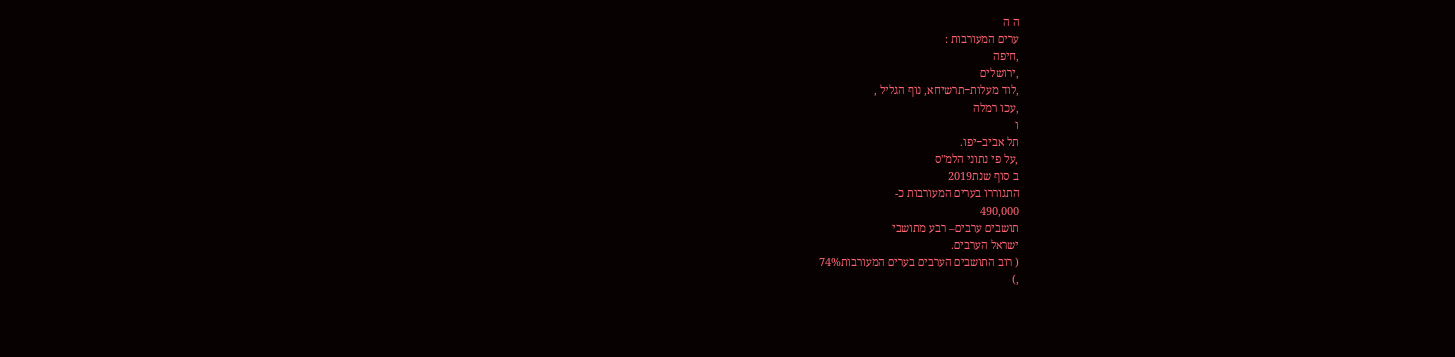ה ה
ערים המעורבות :
,חיפה
,ירושלים
,לוד מעלות−תרשיחא, נוף הגליל ,
,עכו רמלה
ו
תל אביב−יפו.
,על פי נתוני הלמ"ס
ב סוף שנת2019
התגוררו בערים המעורבות כ-
490,000
תושבים ערבים– רבע מתושבי
ישראל הערבים.
( רוב התושבים הערבים בערים המעורבות74%
,)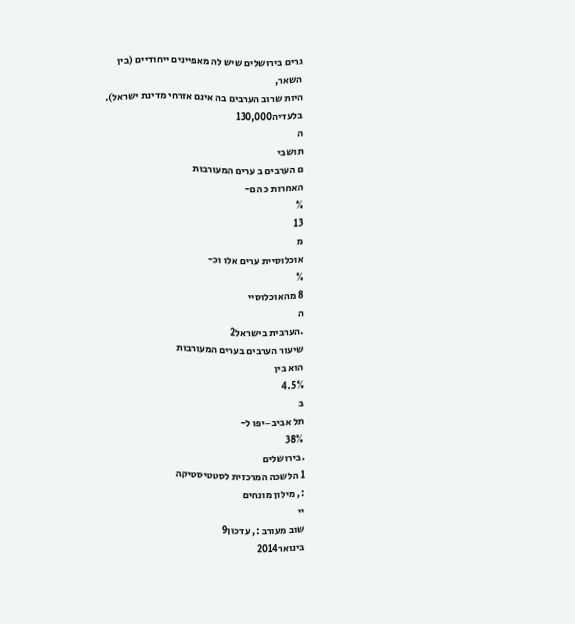גרים בירושלים שיש לה מאפיינים ייחודיים (בין
השאר,
היות שרוב הערבים בה אינם אזרחי מדינת ישראל). בלעדיה130,000
ה
תושבי
ם הערבים ב ערים המעורבות
האחרות כ הם-
%
13
מ
אוכלוסיית ערים אלו וכ-
%
8 מהאוכלוסיי
ה
.הערבית בישראל2
שיעור הערבים בערים המעורבות
הוא בין
4.5%
ב
תל אביב−יפו ל-
38%
.בירושלים
1 הלשכה המרכזית לסטטיסטיקה
:, מילון מונחים
יי
שוב מעורב :, עדכון9
בינואר2014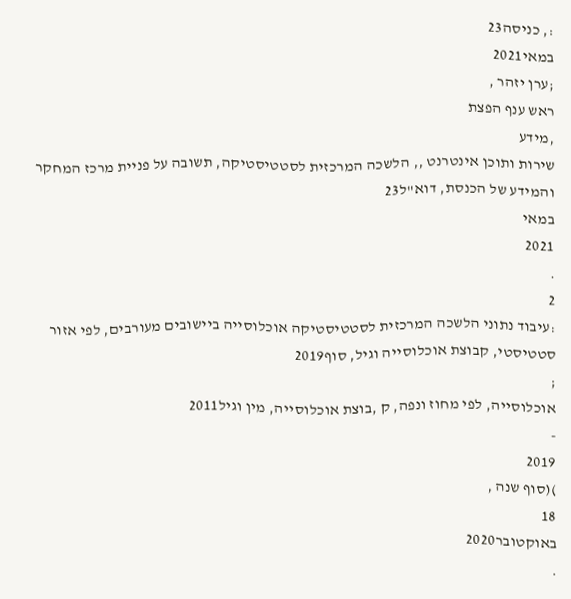:, כניסה23
במאי2021
;ערן יזהר ,
ראש ענף הפצת
,מידע
שירות ותוכן אינטרנט ,, הלשכה המרכזית לסטטיסטיקה, תשובה על פניית מרכז המחקר והמידע של הכנסת, דוא"ל23
במאי
2021
.
2
:עיבוד נתוני הלשכה המרכזית לסטטיסטיקה אוכלוסייה ביישובים מעורבים, לפי אזור סטטיסטי, קבוצת אוכלוסייה וגיל, סוף2019
;
אוכלוסייה, לפי מחוז ונפה, ק ,בוצת אוכלוסייה, מין וגיל2011
-
2019
)(סוף שנה ,
18
באוקטובר2020
.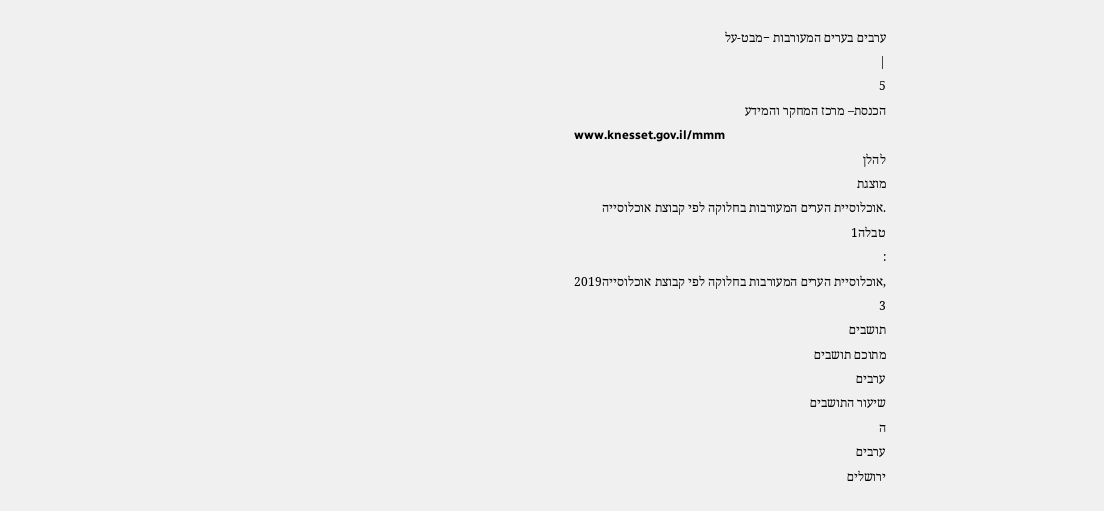ערבים בערים המעורבות −מבט-על
|
5
הכנסת– מרכז המחקר והמידע
www.knesset.gov.il/mmm
להלן
מוצגת
.אוכלוסיית הערים המעורבות בחלוקה לפי קבוצת אוכלוסייה
טבלה1
:
,אוכלוסיית הערים המעורבות בחלוקה לפי קבוצת אוכלוסייה2019
3
תושבים
מתוכם תושבים
ערבים
שיעור התושבים
ה
ערבים
ירושלים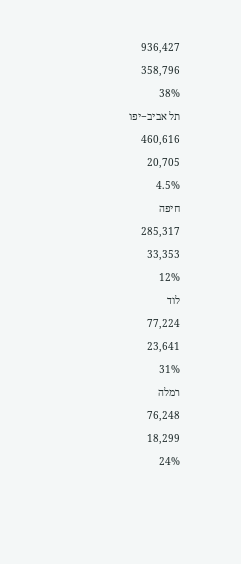936,427
358,796
38%
תל אביב−יפו
460,616
20,705
4.5%
חיפה
285,317
33,353
12%
לוד
77,224
23,641
31%
רמלה
76,248
18,299
24%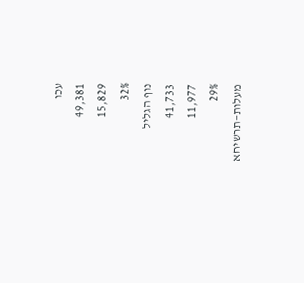עכו
49,381
15,829
32%
נוף הגליל
41,733
11,977
29%
מעלות−תרשיחא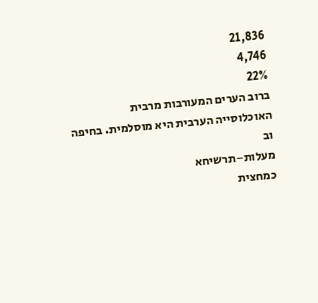21,836
4,746
22%
ברוב הערים המעורבות מרבית
האוכלוסייה הערבית היא מוסלמית. בחיפה וב
מעלות−תרשיחא
כמחצית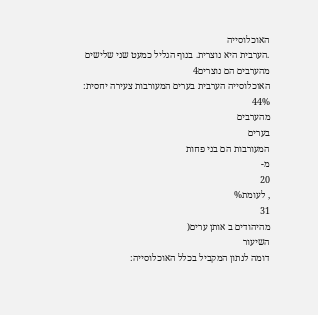האוכלוסייה
.הערבית היא נוצרית. בנוף הגליל כמעט שני שלישים מהערבים הם נוצרים4
האוכלוסייה הערבית בערים המעורבות צעירה יחסית:
44%
מהערבים
בערים
המעורבות הם בני פחות
מ-
20
, לעומת%
31
מהיהודים ב אותן ערים(
השיעור
דומה לנתון המקביל בכלל האוכלוסייה: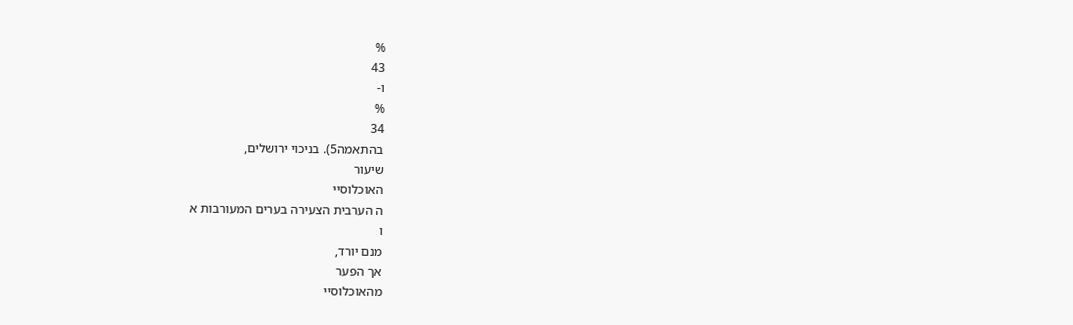%
43
ו-
%
34
בהתאמה5). בניכוי ירושלים,
שיעור
האוכלוסיי
ה הערבית הצעירה בערים המעורבות א
ו
מנם יורד,
אך הפער
מהאוכלוסיי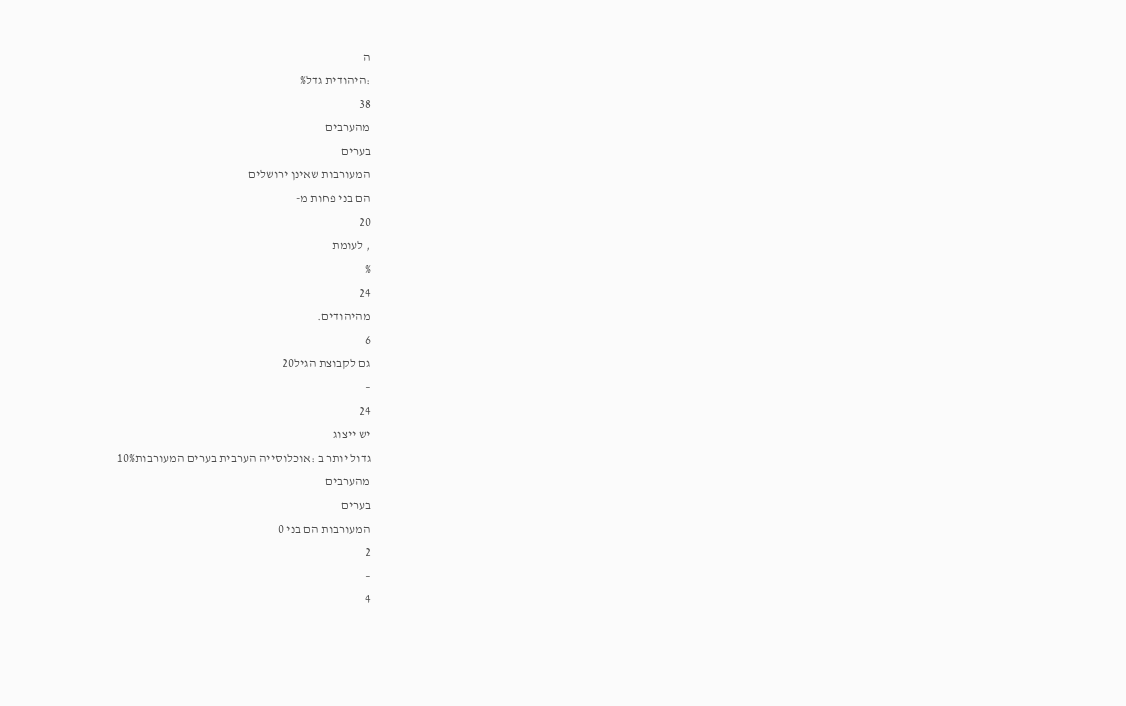ה
:היהודית גדל%
38
מהערבים
בערים
המעורבות שאינן ירושלים
הם בני פחות מ-
20
, לעומת
%
24
מהיהודים.
6
גם לקבוצת הגיל20
–
24
יש ייצוג
גדול יותר ב :אוכלוסייה הערבית בערים המעורבות10%
מהערבים
בערים
המעורבות הם בני 0
2
–
4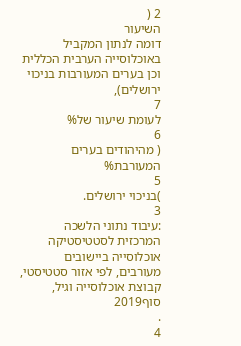2 (
השיעור
דומה לנתון המקביל באוכלוסייה הערבית הכללית
וכן בערים המעורבות בניכוי
ירושלים),
7
לעומת שיעור של%
6
( מהיהודים בערים המעורבת%
5
)בניכוי ירושלים.
3
:עיבוד נתוני הלשכה המרכזית לסטטיסטיקה אוכלוסייה ביישובים מעורבים, לפי אזור סטטיסטי, קבוצת אוכלוסייה וגיל, סוף2019
.
4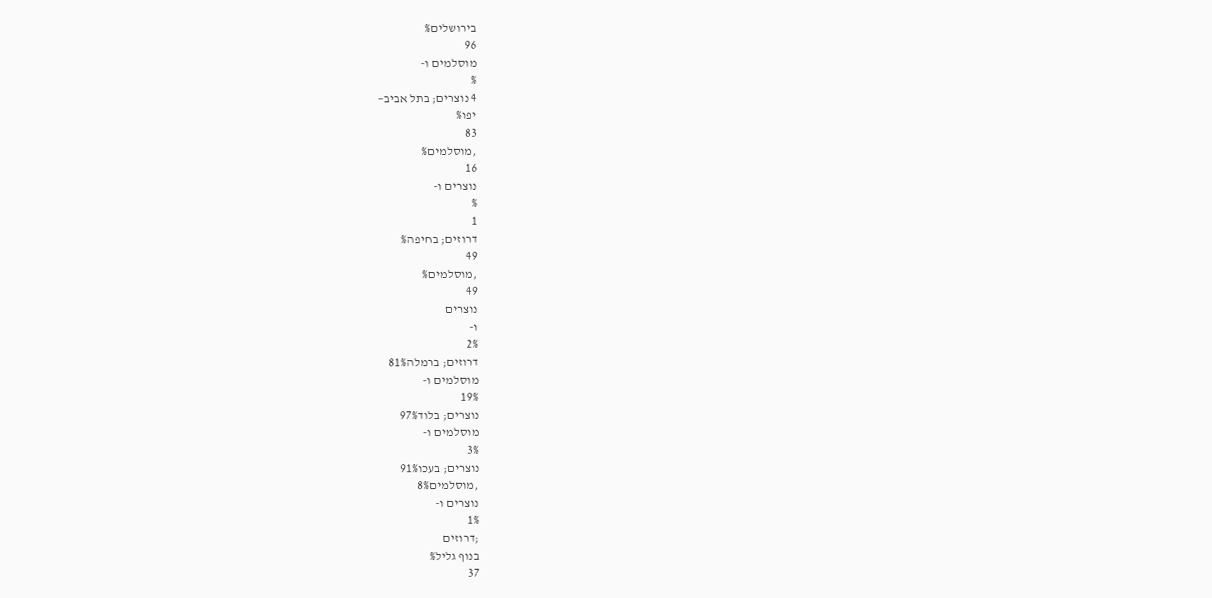בירושלים%
96
מוסלמים ו-
%
4 נוצרים; בתל אביב−
יפו%
83
,מוסלמים%
16
נוצרים ו-
%
1
דרוזים; בחיפה%
49
,מוסלמים%
49
נוצרים
ו-
2%
דרוזים; ברמלה81%
מוסלמים ו-
19%
נוצרים; בלוד97%
מוסלמים ו-
3%
נוצרים; בעכו91%
,מוסלמים8%
נוצרים ו-
1%
;דרוזים
בנוף גליל%
37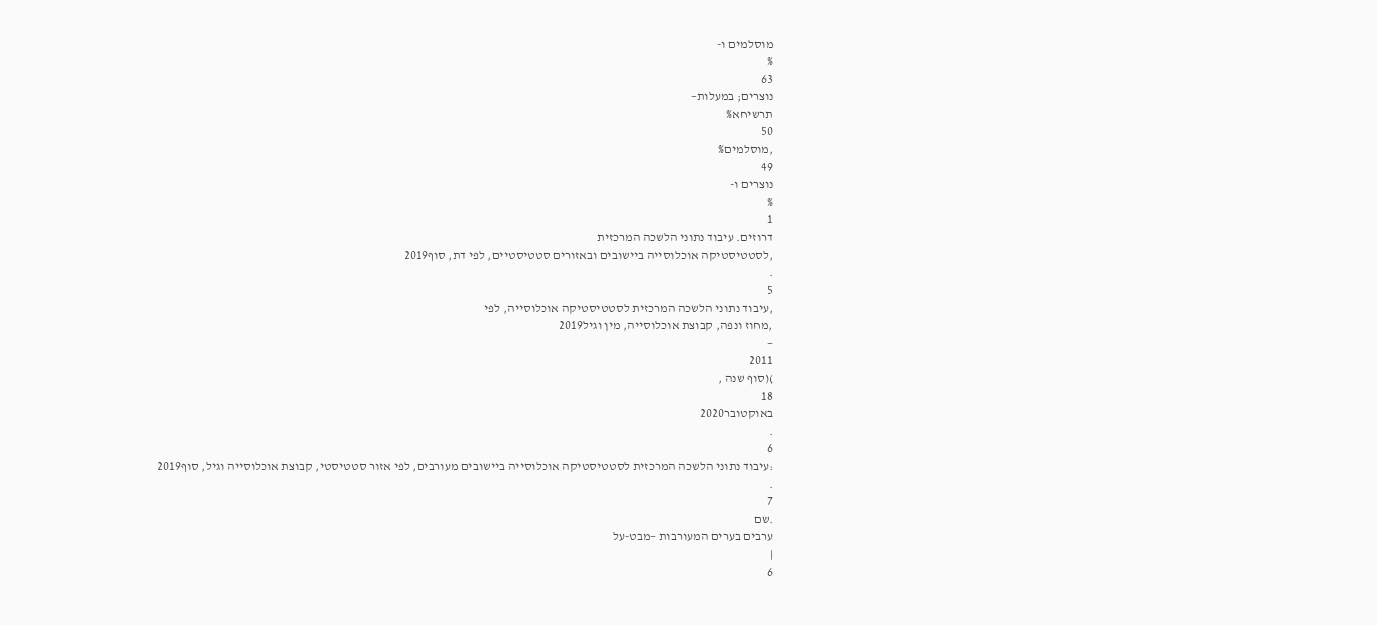מוסלמים ו-
%
63
נוצרים; במעלות−
תרשיחא%
50
,מוסלמים%
49
נוצרים ו-
%
1
דרוזים. עיבוד נתוני הלשכה המרכזית
,לסטטיסטיקה אוכלוסייה ביישובים ובאזורים סטטיסטיים, לפי דת, סוף2019
.
5
,עיבוד נתוני הלשכה המרכזית לסטטיסטיקה אוכלוסייה, לפי
,מחוז ונפה, קבוצת אוכלוסייה, מין וגיל2019
−
2011
)(סוף שנה ,
18
באוקטובר2020
.
6
:עיבוד נתוני הלשכה המרכזית לסטטיסטיקה אוכלוסייה ביישובים מעורבים, לפי אזור סטטיסטי, קבוצת אוכלוסייה וגיל, סוף2019
.
7
.שם
ערבים בערים המעורבות −מבט-על
|
6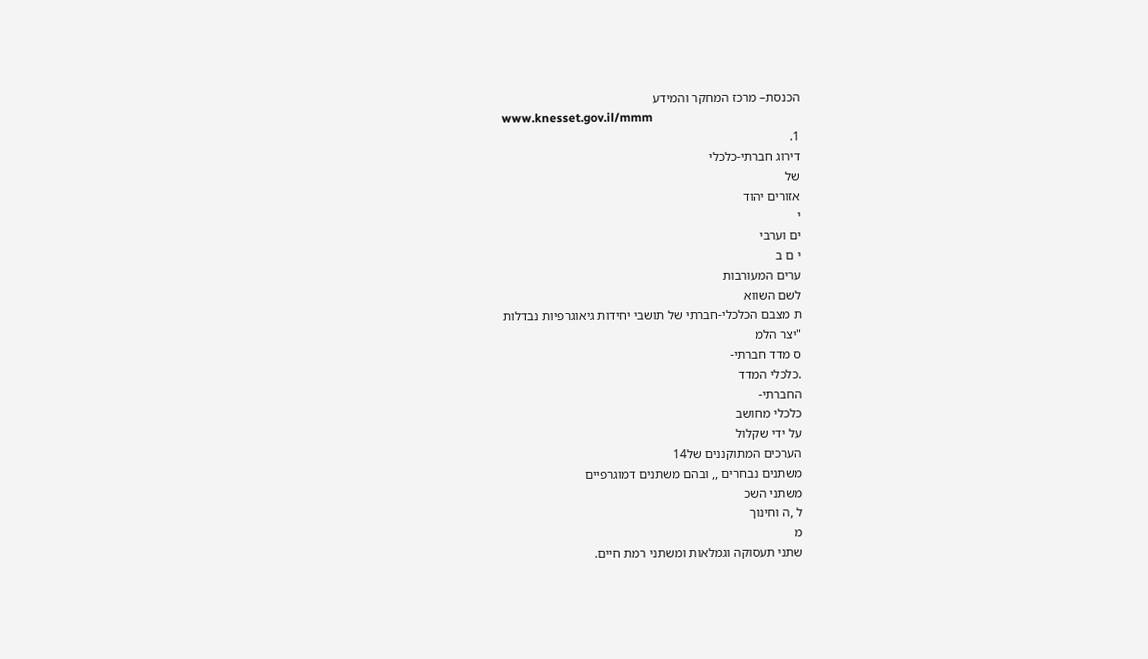הכנסת– מרכז המחקר והמידע
www.knesset.gov.il/mmm
1.
דירוג חברתי-כלכלי
של
אזורים יהוד
י
ים וערבי
י ם ב
ערים המעורבות
לשם השווא
ת מצבם הכלכלי-חברתי של תושבי יחידות גיאוגרפיות נבדלות
"יצר הלמ
ס מדד חברתי-
.כלכלי המדד
החברתי-
כלכלי מחושב
על ידי שקלול
הערכים המתוקננים של14
משתנים נבחרים ,, ובהם משתנים דמוגרפיים
משתני השכ
ל ,ה וחינוך
מ
שתני תעסוקה וגמלאות ומשתני רמת חיים.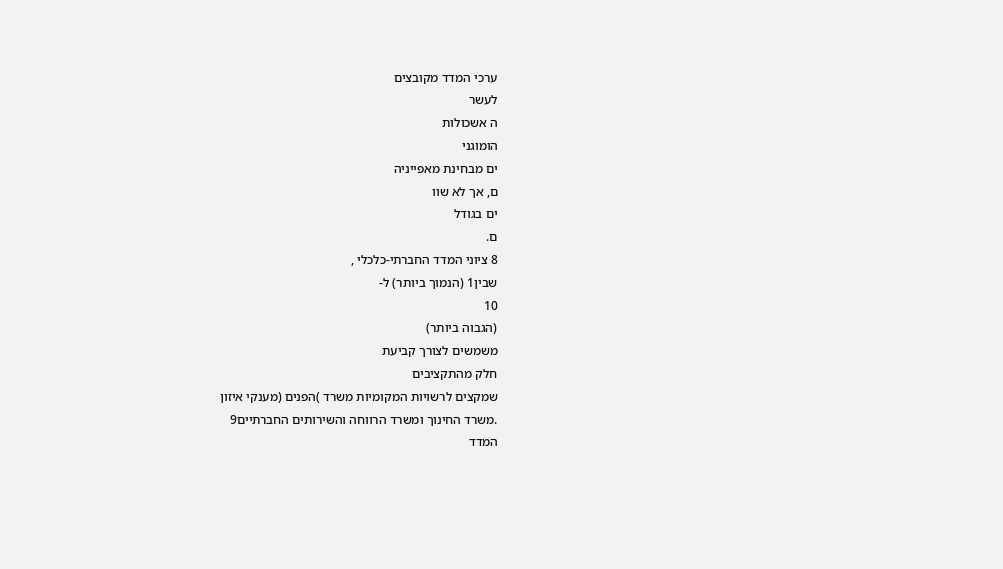ערכי המדד מקובצים
לעשר
ה אשכולות
הומוגני
ים מבחינת מאפייניה
ם, אך לא שוו
ים בגודל
ם.
8 ציוני המדד החברתי-כלכלי ,
שבין1 (הנמוך ביותר) ל-
10
(הגבוה ביותר)
משמשים לצורך קביעת
חלק מהתקציבים
שמקצים לרשויות המקומיות משרד )הפנים (מענקי איזון
.משרד החינוך ומשרד הרווחה והשירותים החברתיים9
המדד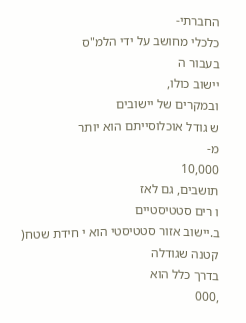החברתי-
כלכלי מחושב על ידי הלמ"ס
בעבור ה
יישוב כולו,
ובמקרים של יישובים
ש גודל אוכלוסייתם הוא יותר
מ-
10,000
תושבים, גם לאז
ו רים סטטיסטיים
ב.יישוב אזור סטטיסטי הוא י חידת שטח( קטנה שגודלה
בדרך כלל הוא
,000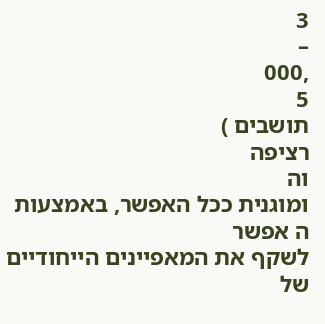3
–
,000
5
תושבים )
רציפה
וה
ומוגנית ככל האפשר, באמצעות
ה אפשר
לשקף את המאפיינים הייחודיים של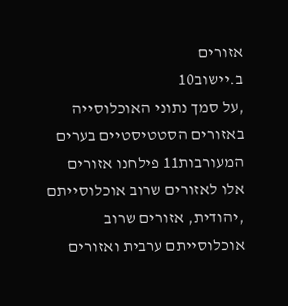אזורים
ב.יישוב10
,על סמך נתוני האוכלוסייה באזורים הסטטיסטיים בערים המעורבות11 פילחנו אזורים
אלו לאזורים שרוב אוכלוסייתם
,יהודית, אזורים שרוב אוכלוסייתם ערבית ואזורים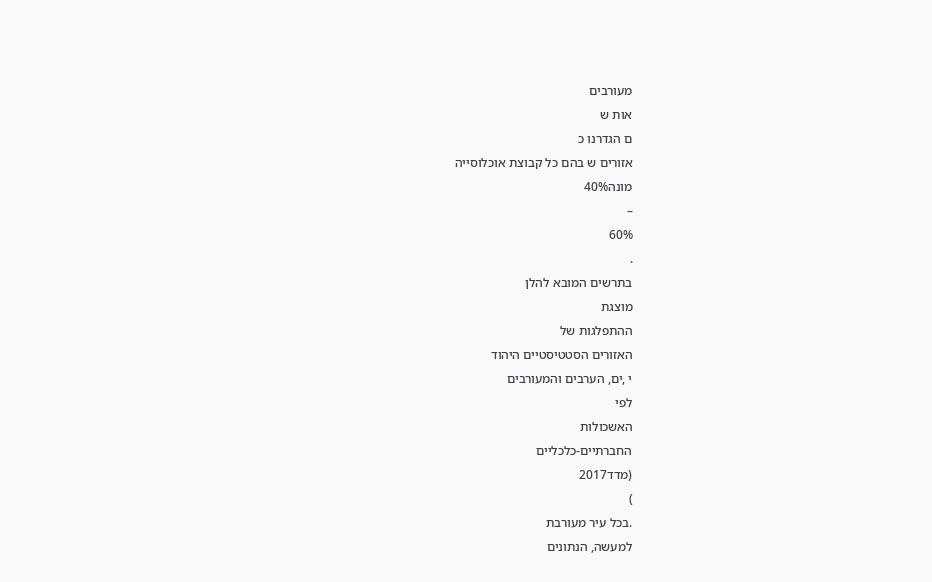מעורבים
אות ש
ם הגדרנו כ
אזורים ש בהם כל קבוצת אוכלוסייה
מונה40%
–
60%
.
בתרשים המובא להלן
מוצגת
ההתפלגות של
האזורים הסטטיסטיים היהוד
י ,ים, הערבים והמעורבים
לפי
האשכולות
החברתיים-כלכליים
(מדד2017
)
.בכל עיר מעורבת
למעשה, הנתונים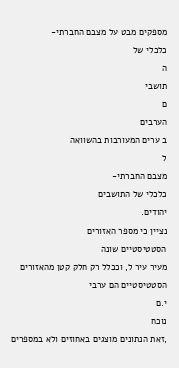מספקים מבט על מצבם החברתי-
כלכלי של
ה
תושבי
ם
הערבים
ב ערים המעורבות בהשוואה
ל
מצבם החברתי-
כלכלי של התושבים
יהודים.
נציין כי מספר האזורים
הסטטיסטיים שונה
מעיר עיר ל, וככלל רק חלק קטן מהאזורים הסטטיסטיים הם ערבי
י.ם
נוכח
,זאת הנתונים מוצגים באחוזים ולא במספרים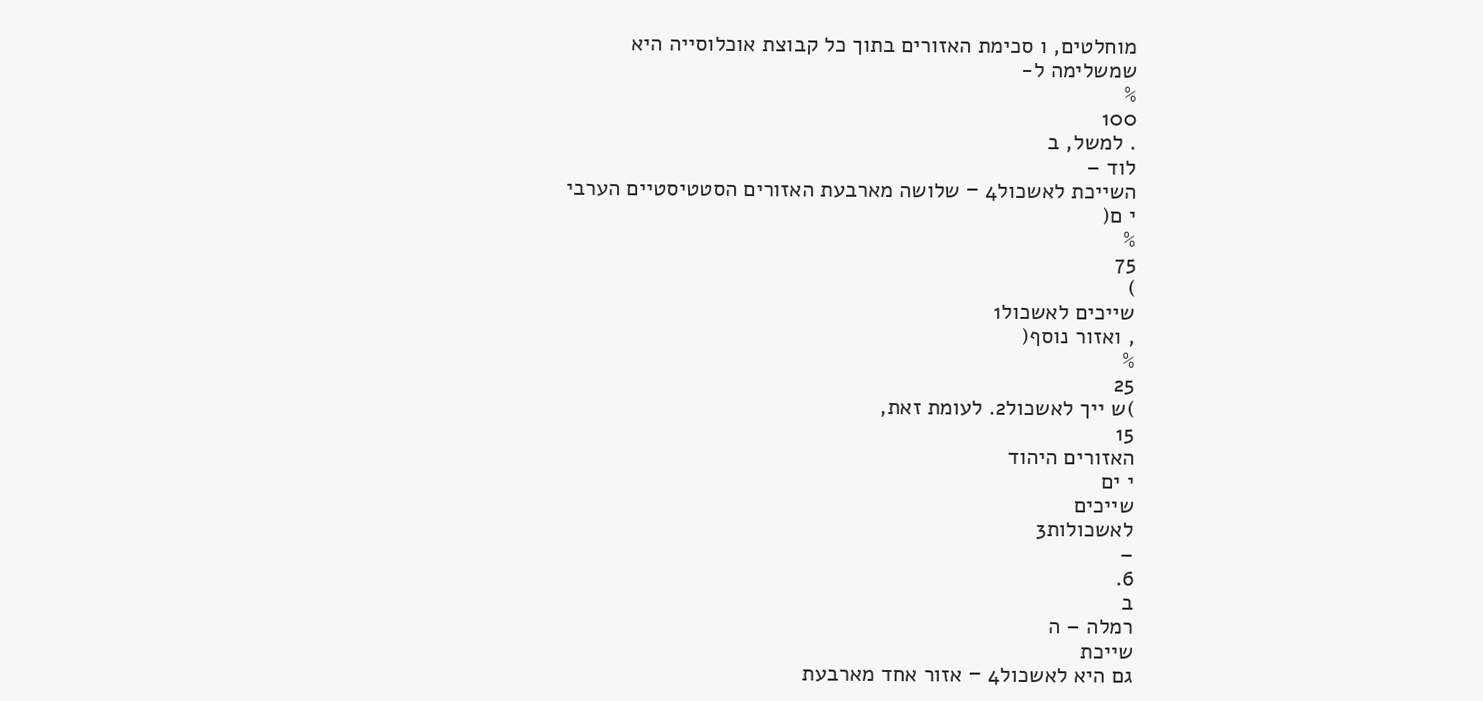מוחלטים, ו סכימת האזורים בתוך כל קבוצת אוכלוסייה היא
שמשלימה ל-
%
100
. למשל, ב
לוד –
השייכת לאשכול4 − שלושה מארבעת האזורים הסטטיסטיים הערבי
י ם(
%
75
)
שייכים לאשכול1
, ואזור נוסף(
%
25
)ש ייך לאשכול2. לעומת זאת,
15
האזורים היהוד
י ים
שייכים
לאשכולות3
–
6.
ב
רמלה – ה
שייכת
גם היא לאשכול4 − אזור אחד מארבעת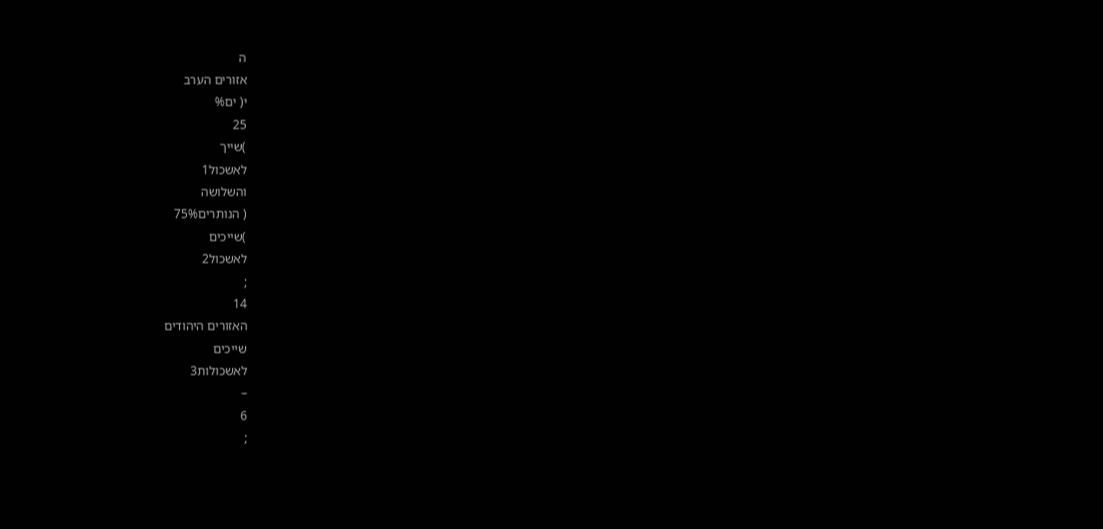ה
אזורים הערב
י( ים%
25
)שייך
לאשכול1
והשלושה
( הנותרים75%
)שייכים
לאשכול2
;
14
האזורים היהודים
שייכים
לאשכולות3
–
6
;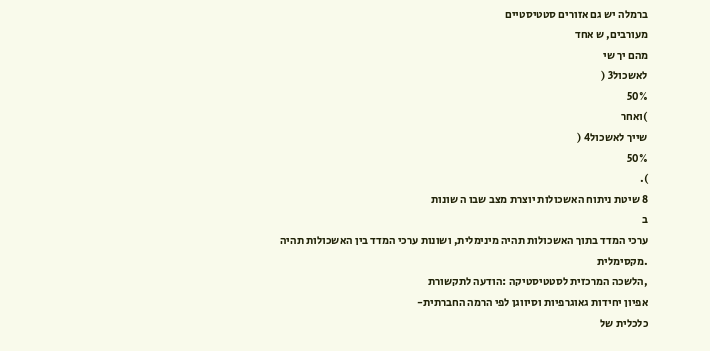ברמלה יש גם אזורים סטטיסטיים
מעורבים, ש אחד
מהם יך שי
לאשכול3 (
50%
)ואחר
שייך לאשכול4 (
50%
).
8 שיטת ניתוח האשכולות יוצרת מצב שבו ה שונות
ב
ערכי המדד בתוך האשכולות תהיה מינימלית, ושונות ערכי המדד בין האשכולות תהיה
.מקסימלית
,הלשכה המרכזית לסטטיסטיקה :הודעה לתקשורת
אפיון יחידות גאוגרפיות וסיווגן לפי הרמה החברתית-
כלכלית של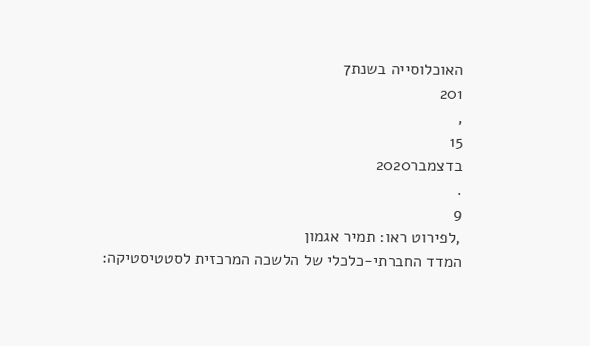האוכלוסייה בשנת7
201
,
15
בדצמבר2020
.
9
,לפירוט ראו: תמיר אגמון
המדד החברתי-כלכלי של הלשכה המרכזית לסטטיסטיקה: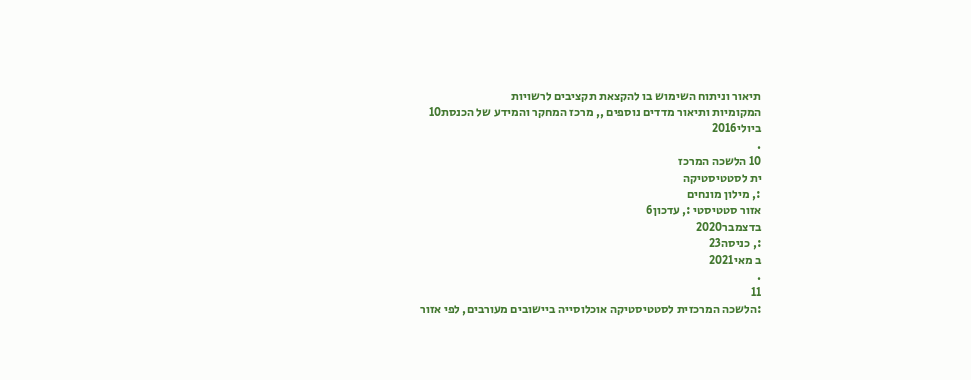תיאור וניתוח השימוש בו להקצאת תקציבים לרשויות
המקומיות ותיאור מדדים נוספים ,, מרכז המחקר והמידע של הכנסת10
ביולי2016
.
10 הלשכה המרכז
ית לסטטיסטיקה
:, מילון מונחים
אזור סטטיסטי :, עדכון6
בדצמבר2020
:, כניסה23
ב מאי2021
.
11
:הלשכה המרכזית לסטטיסטיקה אוכלוסייה ביישובים מעורבים, לפי אזור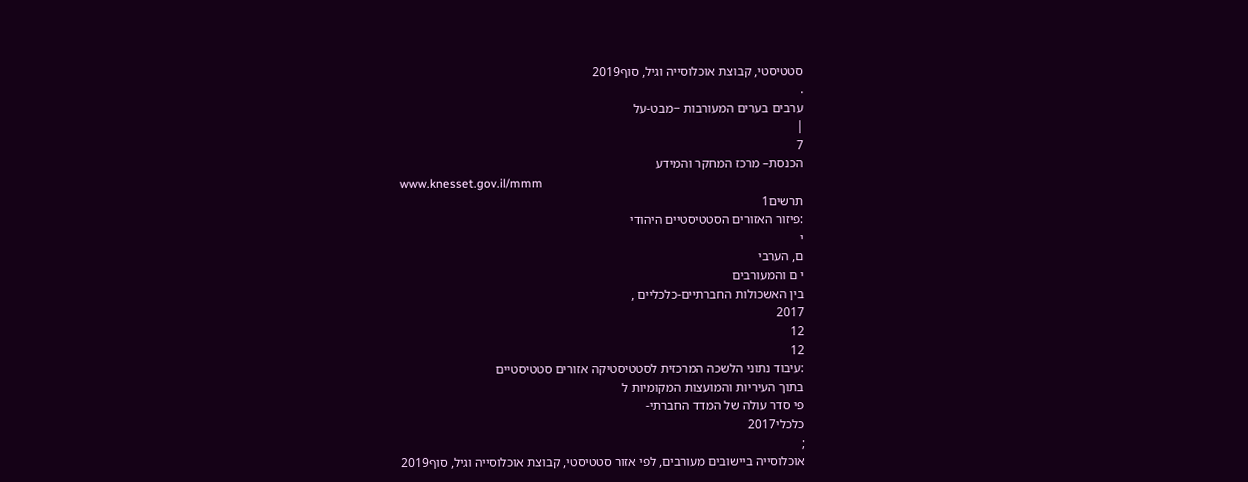סטטיסטי, קבוצת אוכלוסייה וגיל, סוף2019
.
ערבים בערים המעורבות −מבט-על
|
7
הכנסת– מרכז המחקר והמידע
www.knesset.gov.il/mmm
תרשים1
:פיזור האזורים הסטטיסטיים היהודי
י
ם, הערבי
י ם והמעורבים
בין האשכולות החברתיים-כלכליים ,
2017
12
12
:עיבוד נתוני הלשכה המרכזית לסטטיסטיקה אזורים סטטיסטיים
בתוך העיריות והמועצות המקומיות ל
פי סדר עולה של המדד החברתי-
כלכלי2017
;
אוכלוסייה ביישובים מעורבים, לפי אזור סטטיסטי, קבוצת אוכלוסייה וגיל, סוף2019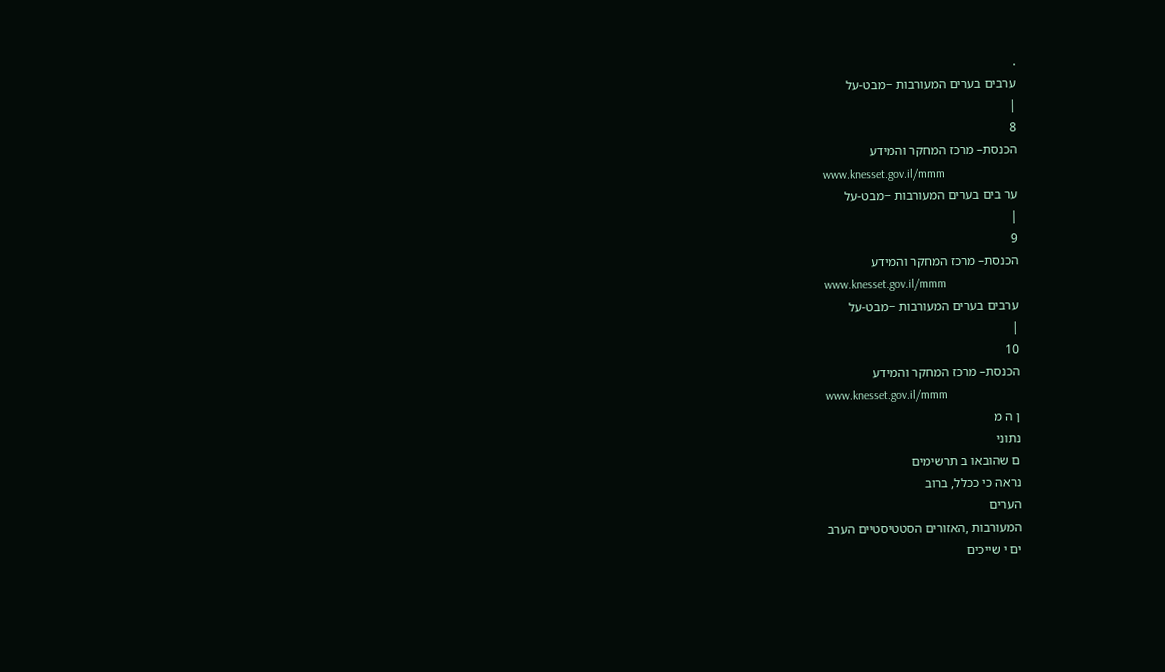.
ערבים בערים המעורבות −מבט-על
|
8
הכנסת– מרכז המחקר והמידע
www.knesset.gov.il/mmm
ער בים בערים המעורבות −מבט-על
|
9
הכנסת– מרכז המחקר והמידע
www.knesset.gov.il/mmm
ערבים בערים המעורבות −מבט-על
|
10
הכנסת– מרכז המחקר והמידע
www.knesset.gov.il/mmm
ן ה מ
נתוני
ם שהובאו ב תרשימים
נראה כי ככלל, ברוב
הערים
המעורבות ,האזורים הסטטיסטיים הערב
ים י שייכים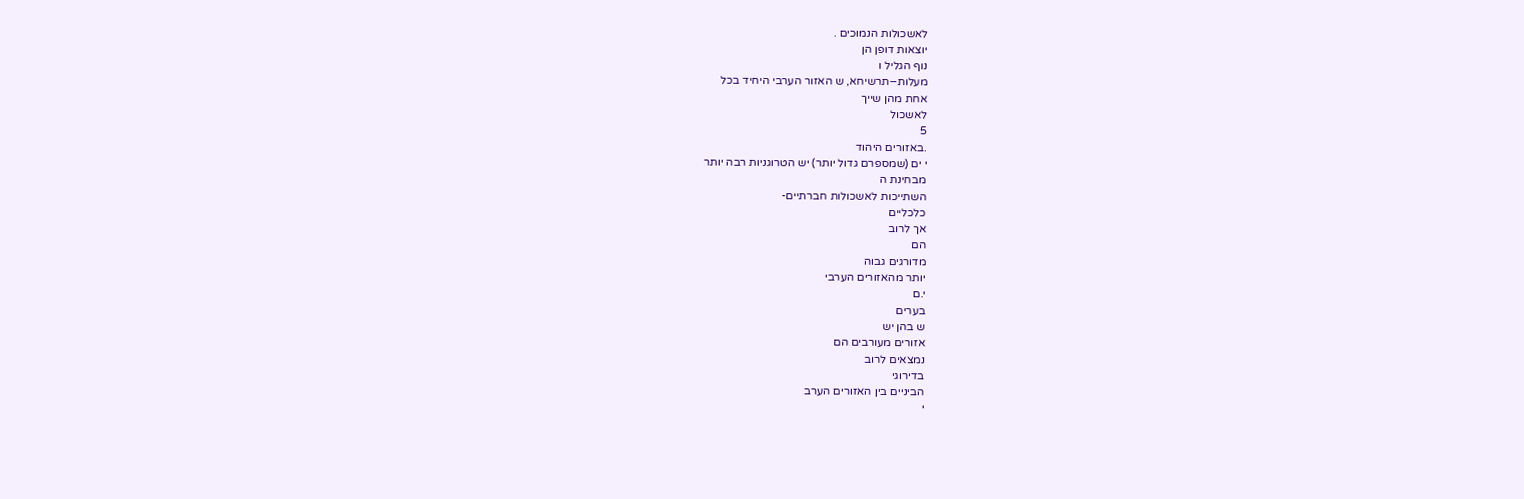לאשכולות הנמוכים .
יוצאות דופן הן
נוף הגליל ו
מעלות−תרשיחא, ש האזור הערבי היחיד בכל
אחת מהן שייך
לאשכול
5
.באזורים היהוד
י ים (שמספרם גדול יותר) יש הטרוגניות רבה יותר
מבחינת ה
השתייכות לאשכולות חברתיים-
כלכליים
אך לרוב
הם
מדורגים גבוה
יותר מהאזורים הערבי
י.ם
בערים
ש בהן יש
אזורים מעורבים הם
נמצאים לרוב
בדירוגי
הביניים בין האזורים הערב
י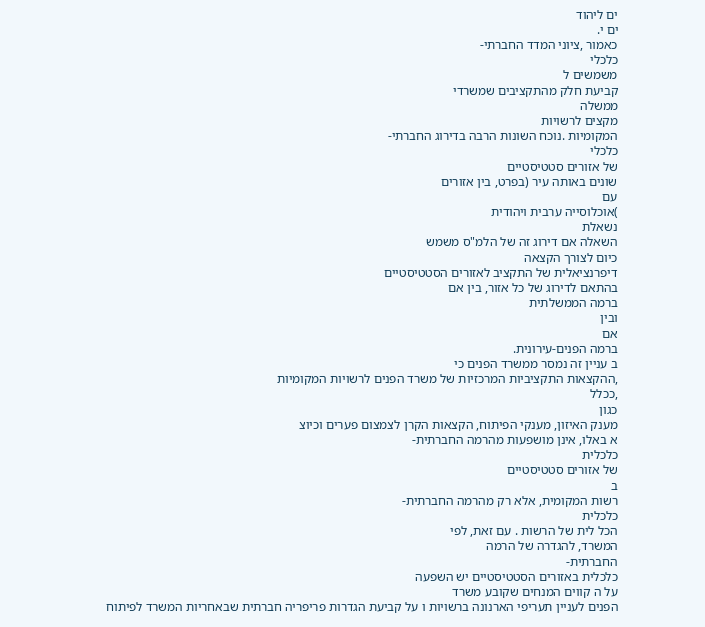ים ליהוד
ים י.
כאמור ,ציוני המדד החברתי-
כלכלי
משמשים ל
קביעת חלק מהתקציבים שמשרדי
ממשלה
מקצים לרשויות
המקומיות .נוכח השונות הרבה בדירוג החברתי-
כלכלי
של אזורים סטטיסטיים
שונים באותה עיר (בפרט, בין אזורים
עם
)אוכלוסייה ערבית ויהודית
נשאלת
השאלה אם דירוג זה של הלמ"ס משמש
כיום לצורך הקצאה
דיפרנציאלית של התקציב לאזורים הסטטיסטיים
בהתאם לדירוג של כל אזור, בין אם
ברמה הממשלתית
ובין
אם
ברמה הפנים-עירונית.
ב עניין זה נמסר ממשרד הפנים כי
,ההקצאות התקציביות המרכזיות של משרד הפנים לרשויות המקומיות
,ככלל
כגון
מענק האיזון, מענקי הפיתוח, הקצאות הקרן לצמצום פערים וכיוצ
א באלו, אינן מושפעות מהרמה החברתית-
כלכלית
של אזורים סטטיסטיים
ב
רשות המקומית, אלא רק מהרמה החברתית-
כלכלית
הכל לית של הרשות . עם זאת, לפי
המשרד, להגדרה של הרמה
החברתית-
כלכלית באזורים הסטטיסטיים יש השפעה
על ה קווים המנחים שקובע משרד
הפנים לעניין תעריפי הארנונה ברשויות ו על קביעת הגדרות פריפריה חברתית שבאחריות המשרד לפיתוח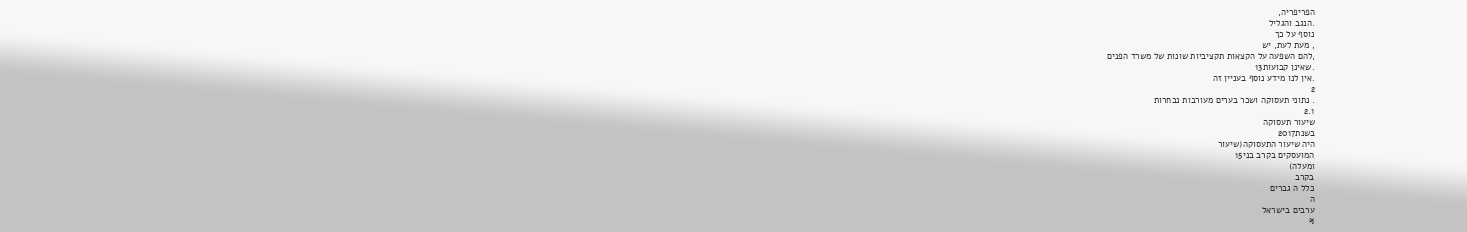הפריפריה,
.הנגב והגליל
נוסף על כך
, מעת לעת, יש
,להם השפעה על הקצאות תקציביות שונות של משרד הפנים
.שאינן קבועות13
.אין לנו מידע נוסף בעניין זה
2
. נתוני תעסוקה ושכר בערים מעורבות נבחרות
2.1
שיעור תעסוקה
בשנת2017
היה שיעור התעסוקה(שיעור
המועסקים בקרב בני15
ומעלה)
בקרב
כלל ה גברים
ה
ערבים בישראל
%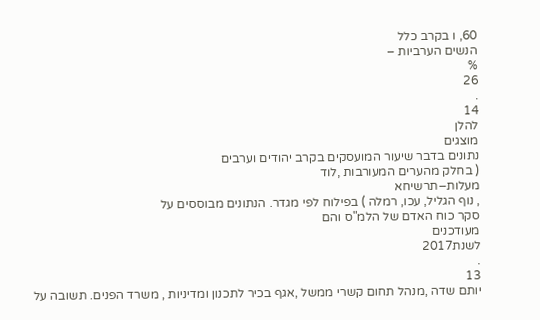60, ו בקרב כלל
הנשים הערביות –
%
26
.
14
להלן
מוצגים
נתונים בדבר שיעור המועסקים בקרב יהודים וערבים
( בחלק מהערים המעורבות ,לוד
מעלות−תרשיחא
, נוף הגליל, עכו, רמלה ) בפילוח לפי מגדר. הנתונים מבוססים על
סקר כוח האדם של הלמ"ס והם
מעודכנים
לשנת2017
.
13
יותם שדה ,מנהל תחום קשרי ממשל ,אגף בכיר לתכנון ומדיניות , משרד הפנים. תשובה על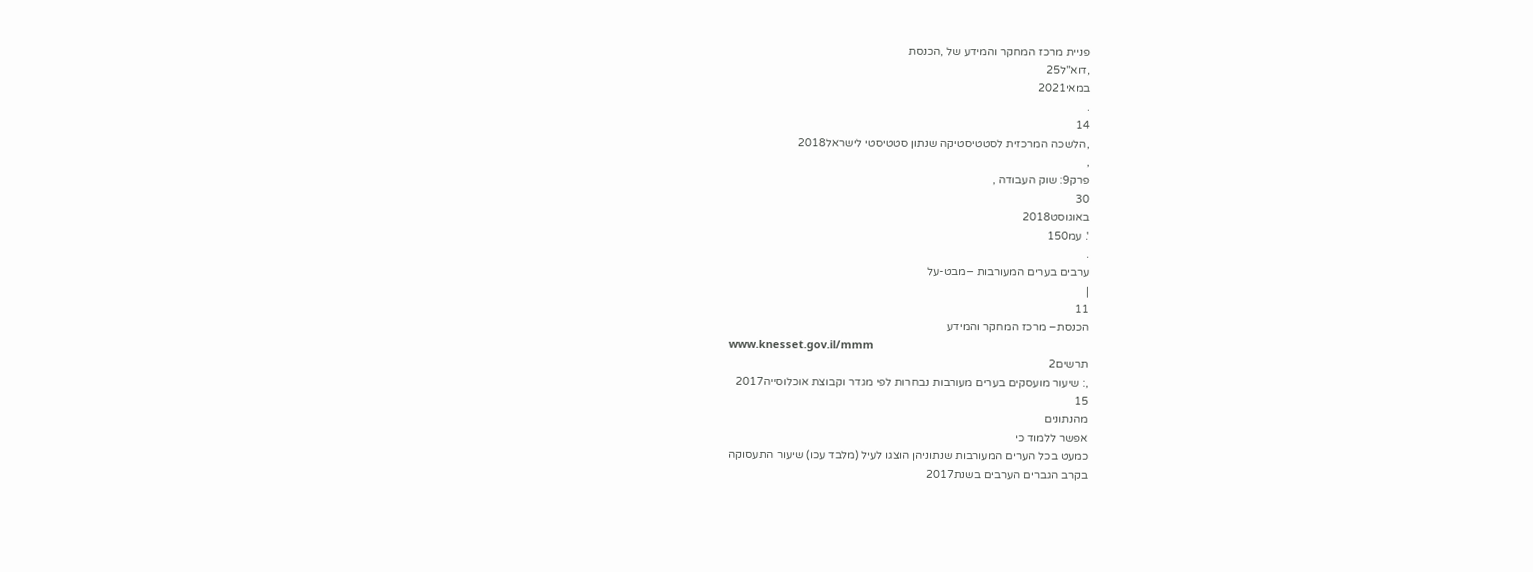פניית מרכז המחקר והמידע של ,הכנסת
,דוא"ל25
במאי2021
.
14
,הלשכה המרכזית לסטטיסטיקה שנתון סטטיסטי לישראל2018
,
פרק9: שוק העבודה ,
30
באוגוסט2018
'. עמ150
.
ערבים בערים המעורבות −מבט-על
|
11
הכנסת– מרכז המחקר והמידע
www.knesset.gov.il/mmm
תרשים2
,: שיעור מועסקים בערים מעורבות נבחרות לפי מגדר וקבוצת אוכלוסייה2017
15
מהנתונים
אפשר ללמוד כי
כמעט בכל הערים המעורבות שנתוניהן הוצגו לעיל (מלבד עכו) שיעור התעסוקה
בקרב הגברים הערבים בשנת2017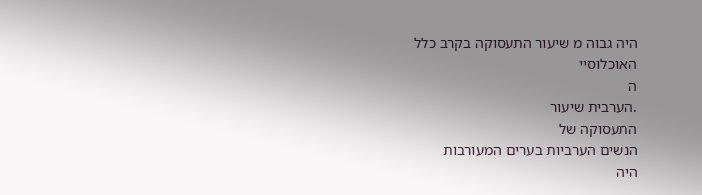היה גבוה מ שיעור התעסוקה בקרב כלל
האוכלוסיי
ה
.הערבית שיעור
התעסוקה של
הנשים הערביות בערים המעורבות
היה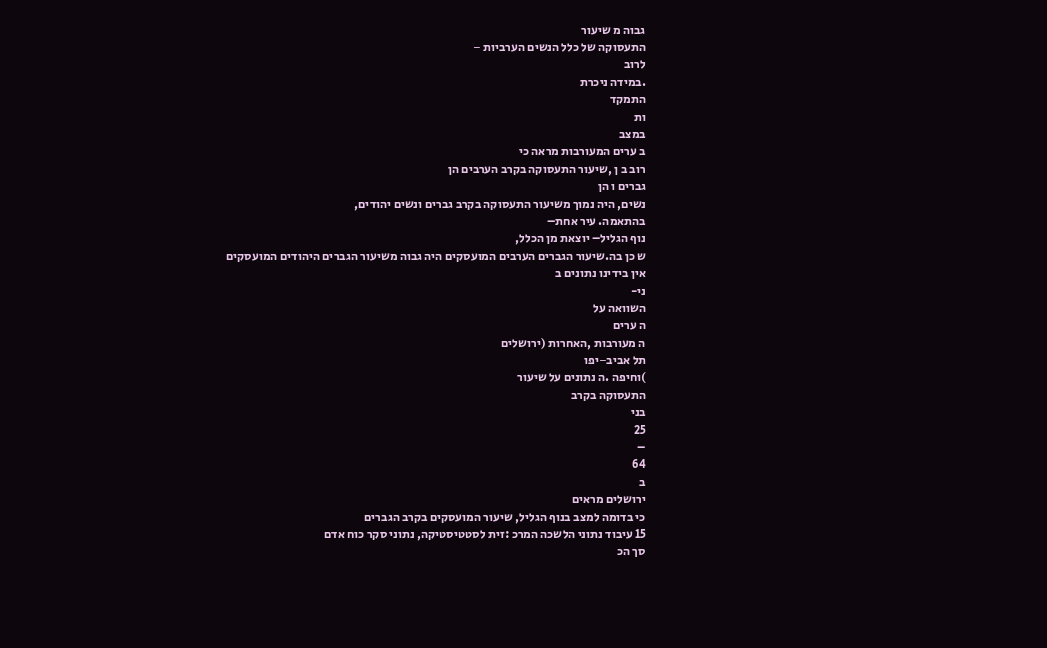גבוה מ שיעור
התעסוקה של כלל הנשים הערביות −
לרוב
.במידה ניכרת
התמקד
ות
במצב
ב ערים המעורבות מראה כי
רוב ב ן ,שיעור התעסוקה בקרב הערבים הן
גברים ו הן
נשים, היה נמוך משיעור התעסוקה בקרב גברים ונשים יהודים,
בהתאמה. עיר אחת–
נוף הגליל– יוצאת מן הכלל,
ש כן בה.שיעור הגברים הערבים המועסקים היה גבוה משיעור הגברים היהודים המועסקים
אין בידינו נתונים ב
ני-
השוואה על
ה ערים
ה מעורבות ,האחרות (ירושלים
תל אביב−יפו
)וחיפה .ה נתונים על שיעור
התעסוקה בקרב
בני
25
–
64
ב
ירושלים מראים
כי בדומה למצב בנוף הגליל, שיעור המועסקים בקרב הגברים
15 עיבוד נתוני הלשכה המרכ :זית לסטטיסטיקה, נתוני סקר כוח אדם
סך הכ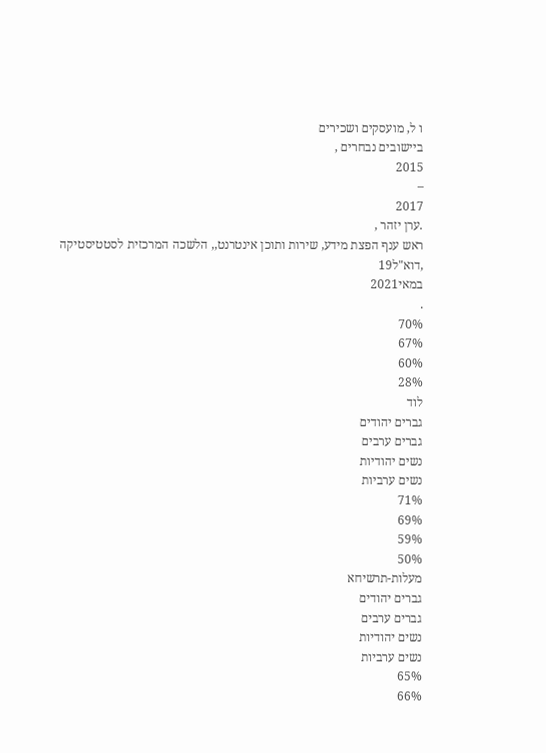ו ל, מועסקים ושכירים
ביישובים נבחרים ,
2015
–
2017
.ערן יזהר ,
ראש ענף הפצת מידע, שירות ותוכן אינטרנט,, הלשכה המרכזית לסטטיסטיקה
,דוא"ל19
במאי2021
.
70%
67%
60%
28%
לוד
גברים יהודים
גברים ערבים
נשים יהודיות
נשים ערביות
71%
69%
59%
50%
מעלות-תרשיחא
גברים יהודים
גברים ערבים
נשים יהודיות
נשים ערביות
65%
66%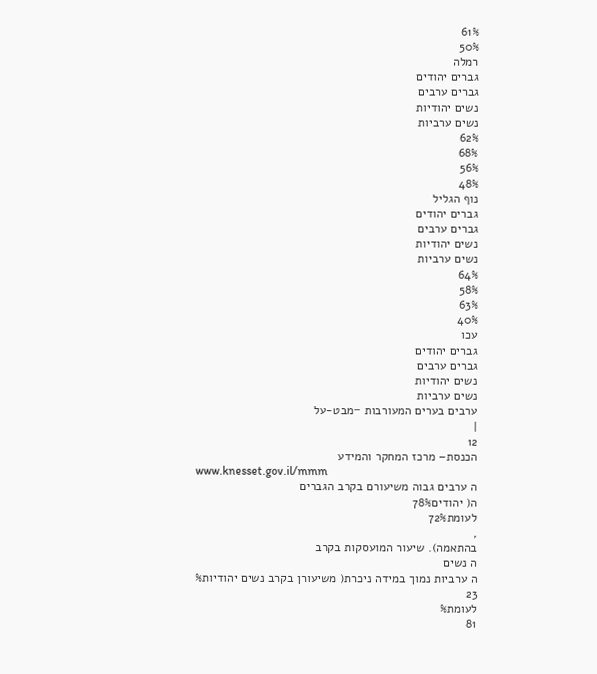61%
50%
רמלה
גברים יהודים
גברים ערבים
נשים יהודיות
נשים ערביות
62%
68%
56%
48%
נוף הגליל
גברים יהודים
גברים ערבים
נשים יהודיות
נשים ערביות
64%
58%
63%
40%
עכו
גברים יהודים
גברים ערבים
נשים יהודיות
נשים ערביות
ערבים בערים המעורבות −מבט-על
|
12
הכנסת– מרכז המחקר והמידע
www.knesset.gov.il/mmm
ה ערבים גבוה משיעורם בקרב הגברים
ה( יהודים78%
לעומת72%
,
בהתאמה). שיעור המועסקות בקרב
ה נשים
ה ערביות נמוך במידה ניכרת( משיעורן בקרב נשים יהודיות%
23
לעומת%
81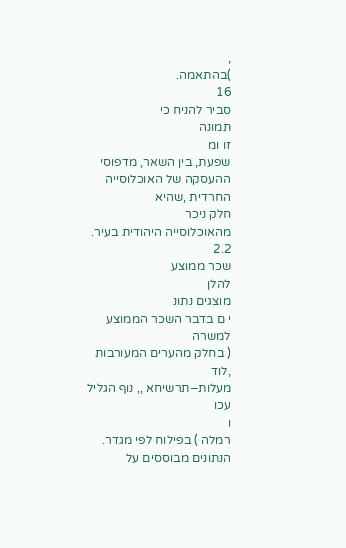,
)בהתאמה.
16
סביר להניח כי
תמונה
זו ומ
שפעת, בין השאר, מדפוסי ההעסקה של האוכלוסייה החרדית ,שהיא
חלק ניכר
מהאוכלוסייה היהודית בעיר.
2.2
שכר ממוצע
להלן
מוצגים נתונ
י ם בדבר השכר הממוצע
למשרה
( בחלק מהערים המעורבות ,לוד
מעלות−תרשיחא ,, נוף הגליל
עכו
ו
רמלה ) בפילוח לפי מגדר. הנתונים מבוססים על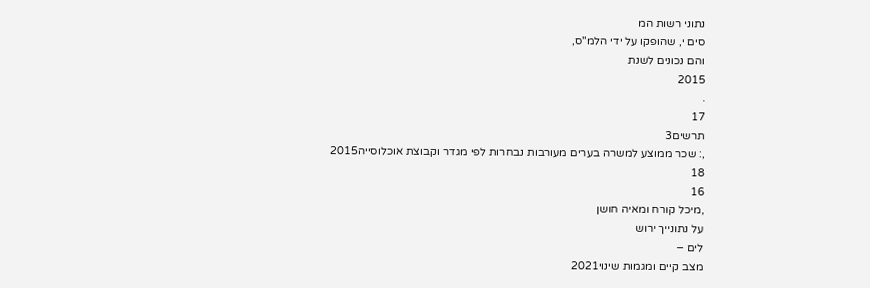נתוני רשות המ
סים י, שהופקו על ידי הלמ"ס,
והם נכונים לשנת
2015
.
17
תרשים3
,: שכר ממוצע למשרה בערים מעורבות נבחרות לפי מגדר וקבוצת אוכלוסייה2015
18
16
,מיכל קורח ומאיה חושן
על נתונייך ירוש
לים −
מצב קיים ומגמות שינוי2021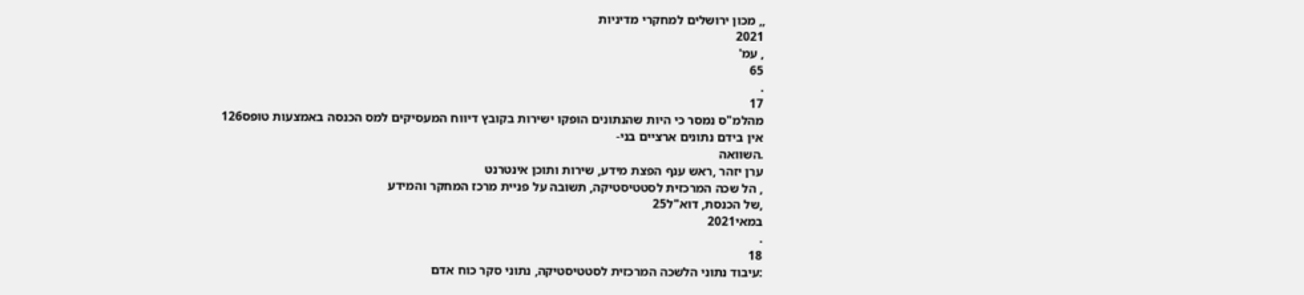,, מכון ירושלים למחקרי מדיניות
2021
, עמ'
65
.
17
מהלמ"ס נמסר כי היות שהנתונים הופקו ישירות בקובץ דיווח המעסיקים למס הכנסה באמצעות טופס126
אין בידם נתונים ארציים בני-
.השוואה
ערן יזהר ,ראש ענף הפצת מידע, שירות ותוכן אינטרנט
, הל שכה המרכזית לסטטיסטיקה, תשובה על פניית מרכז המחקר והמידע
,של הכנסת, דוא"ל25
במאי2021
.
18
:עיבוד נתוני הלשכה המרכזית לסטטיסטיקה, נתוני סקר כוח אדם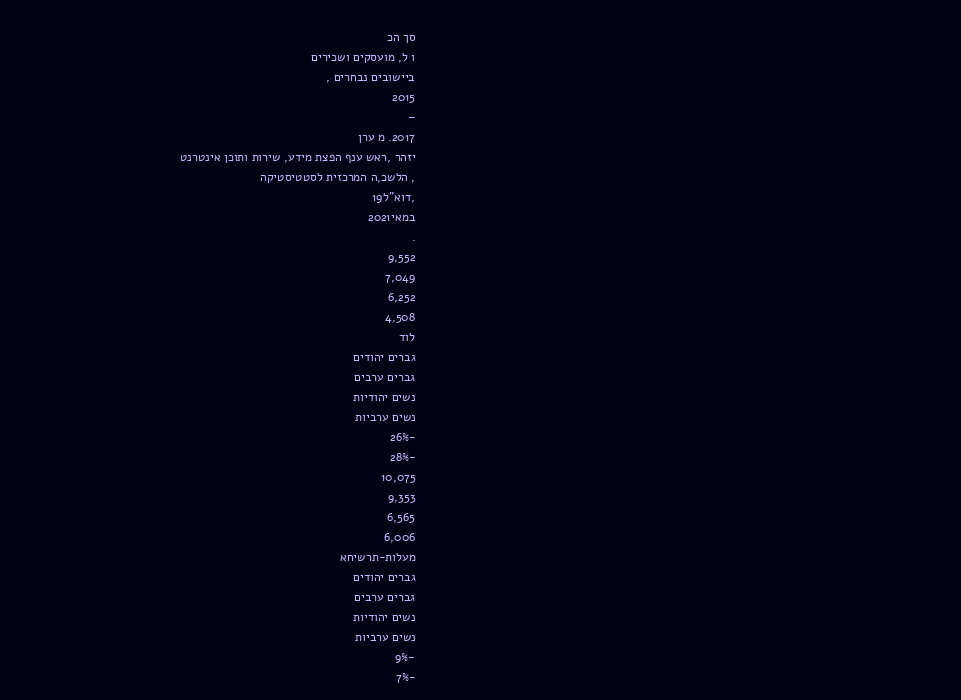סך הכ
ו ל, מועסקים ושכירים
ביישובים נבחרים ,
2015
–
2017. מ ערן
יזהר ,ראש ענף הפצת מידע, שירות ותוכן אינטרנט
, הלשכ,ה המרכזית לסטטיסטיקה
,דוא"ל19
במאי2021
.
9,552
7,049
6,252
4,508
לוד
גברים יהודים
גברים ערבים
נשים יהודיות
נשים ערביות
-26%
-28%
10,075
9,353
6,565
6,006
מעלות-תרשיחא
גברים יהודים
גברים ערבים
נשים יהודיות
נשים ערביות
-9%
-7%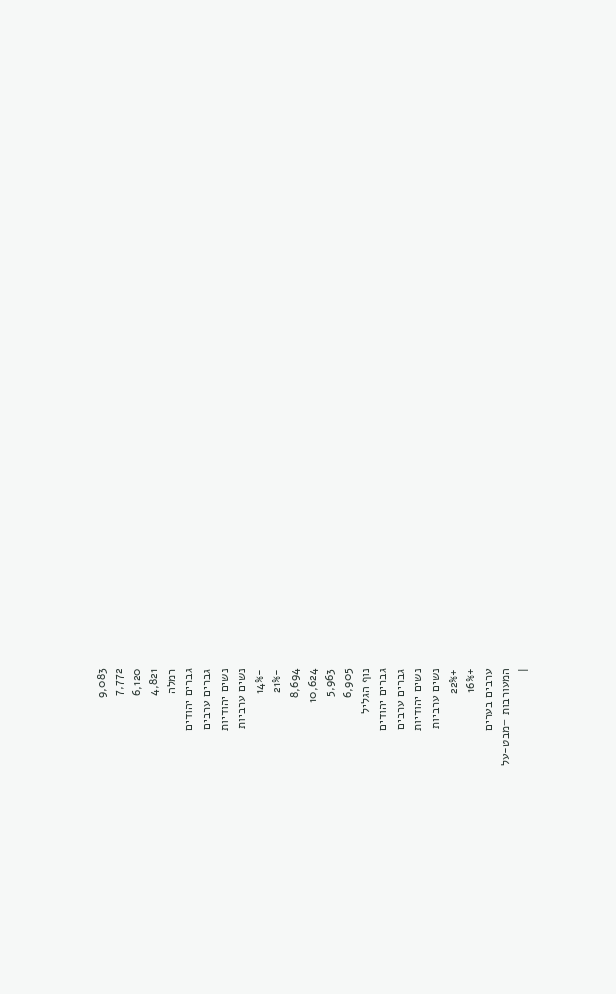9,083
7,772
6,120
4,821
רמלה
גברים יהודים
גברים ערבים
נשים יהודיות
נשים ערביות
-14%
-21%
8,694
10,624
5,963
6,905
נוף הגליל
גברים יהודים
גברים ערבים
נשים יהודיות
נשים ערביות
+22%
+16%
ערבים בערים
המעורבות −מבט-על
|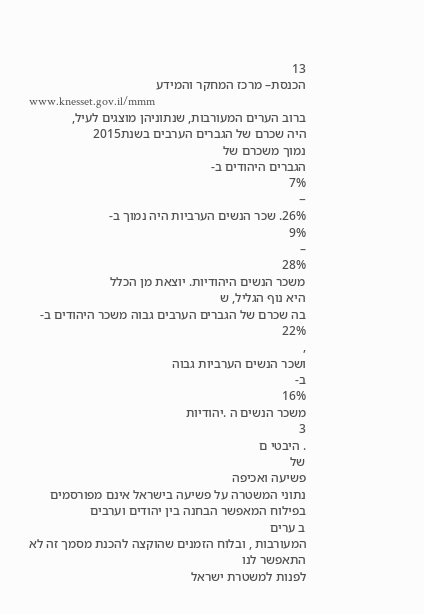13
הכנסת– מרכז המחקר והמידע
www.knesset.gov.il/mmm
ברוב הערים המעורבות, שנתוניהן מוצגים לעיל,
היה שכרם של הגברים הערבים בשנת2015
נמוך משכרם של
הגברים היהודים ב-
7%
−
26%. שכר הנשים הערביות היה נמוך ב-
9%
–
28%
משכר הנשים היהודיות. יוצאת מן הכלל
היא נוף הגליל, ש
בה שכרם של הגברים הערבים גבוה משכר היהודים ב-
22%
,
ושכר הנשים הערביות גבוה
ב-
16%
משכר הנשים ה .יהודיות
3
. היבטי ם
של
פשיעה ואכיפה
נתוני המשטרה על פשיעה בישראל אינם מפורסמים בפילוח המאפשר הבחנה בין יהודים וערבים
ב ערים
המעורבות , ובלוח הזמנים שהוקצה להכנת מסמך זה לא
התאפשר לנו
לפנות למשטרת ישראל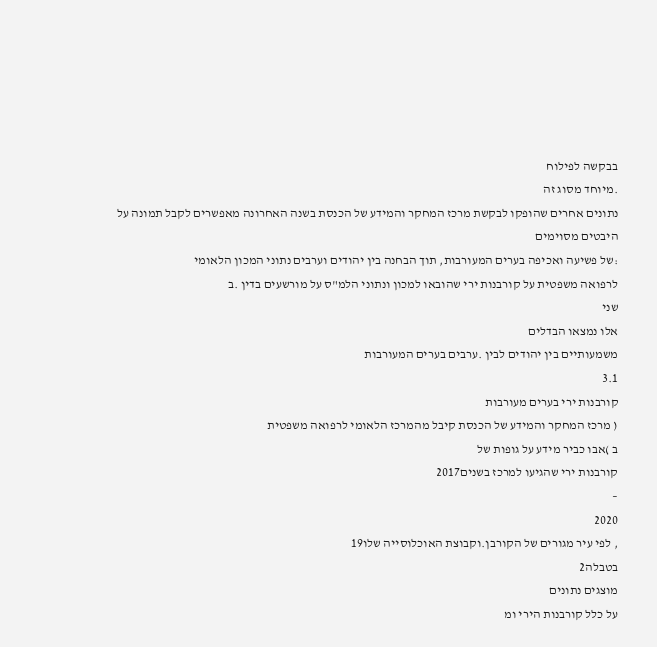בבקשה לפילוח
.מיוחד מסוג זה
נתונים אחרים שהופקו לבקשת מרכז המחקר והמידע של הכנסת בשנה האחרונה מאפשרים לקבל תמונה על
היבטים מסוימים
:של פשיעה ואכיפה בערים המעורבות, תוך הבחנה בין יהודים וערבים נתוני המכון הלאומי
לרפואה משפטית על קורבנות ירי שהובאו למכון ונתוני הלמ"ס על מורשעים בדין .ב
שני
אלו נמצאו הבדלים
משמעותיים בין יהודים לבין .ערבים בערים המעורבות
3.1
קורבנות ירי בערים מעורבות
( מרכז המחקר והמידע של הכנסת קיבל מהמרכז הלאומי לרפואה משפטית
ב )אבו כביר מידע על גופות של
קורבנות ירי שהגיעו למרכז בשנים2017
–
2020
, לפי עיר מגורים של הקורבן.וקבוצת האוכלוסייה שלו19
בטבלה2
מוצגים נתונים
על כלל קורבנות הירי ומ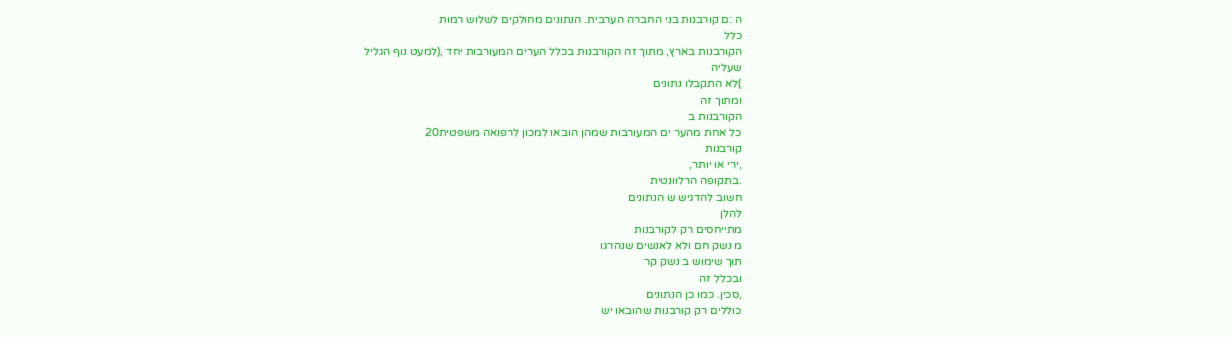ה :ם קורבנות בני החברה הערבית. הנתונים מחולקים לשלוש רמות
כלל
הקורבנות בארץ, מתוך זה הקורבנות בכלל הערים המעורבות יחד ,(למעט נוף הגליל
שעליה
)לא התקבלו נתונים
ומתוך זה
הקורבנות ב
כל אחת מהער ים המעורבות שמהן הובאו למכון לרפואה משפטית20
קורבנות
,ירי או יותר,
.בתקופה הרלוונטית
חשוב להדגיש ש הנתונים
להלן
מתייחסים רק לקורבנות
מ נשק חם ולא לאנשים שנהרגו
תוך שימוש ב נשק קר
ובכלל זה
,סכין. כמו כן הנתונים
כוללים רק קורבנות שהובאו יש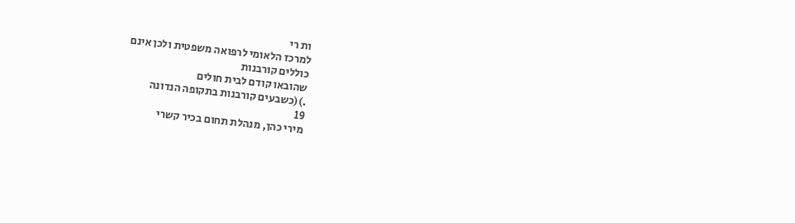ות רי
למרכז הלאומי לרפואה משפטית ולכן אינם
כוללים קורבנות
שהובאו קודם לבית חולים
.)(כשבעים קורבנות בתקופה הנדונה
19
מירי כהן, מנהלת תחום בכיר קשרי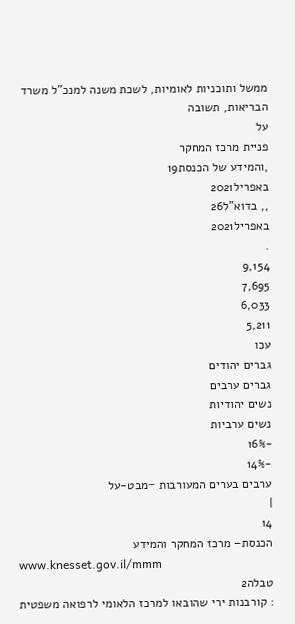ממשל ותוכניות לאומיות, לשכת משנה למנכ"ל משרד הבריאות, תשובה
על
פניית מרכז המחקר
,והמידע של הכנסת19
באפריל2021
,, בדוא"ל26
באפריל2021
.
9,154
7,695
6,033
5,211
עכו
גברים יהודים
גברים ערבים
נשים יהודיות
נשים ערביות
-16%
-14%
ערבים בערים המעורבות −מבט-על
|
14
הכנסת– מרכז המחקר והמידע
www.knesset.gov.il/mmm
טבלה2
: קורבנות ירי שהובאו למרכז הלאומי לרפואה משפטית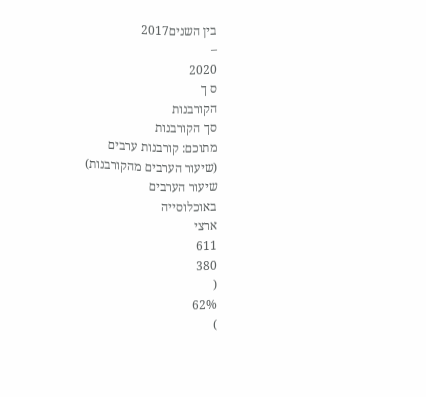בין השנים2017
–
2020
ס ך
הקורבנות
סך הקורבנות
מתוכם: קורבנות ערבים
(שיעור הערבים מהקורבנות)
שיעור הערבים
באוכלוסייה
ארצי
611
380
(
62%
)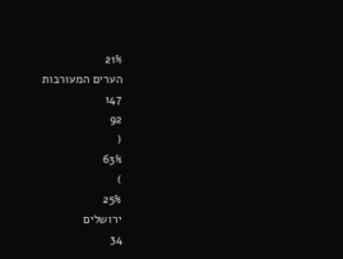21%
הערים המעורבות
147
92
(
63%
)
25%
ירושלים
34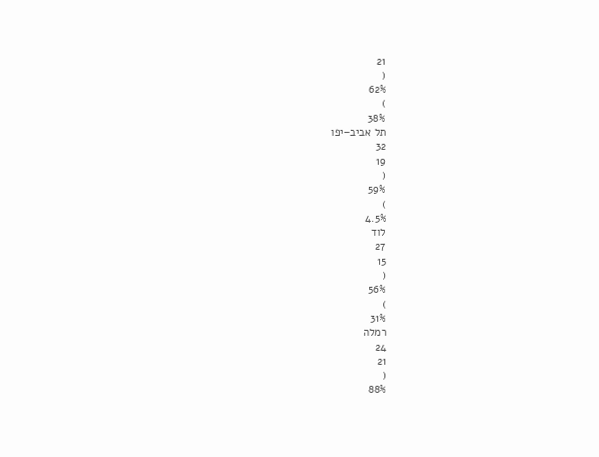21
(
62%
)
38%
תל אביב−יפו
32
19
(
59%
)
4.5%
לוד
27
15
(
56%
)
31%
רמלה
24
21
(
88%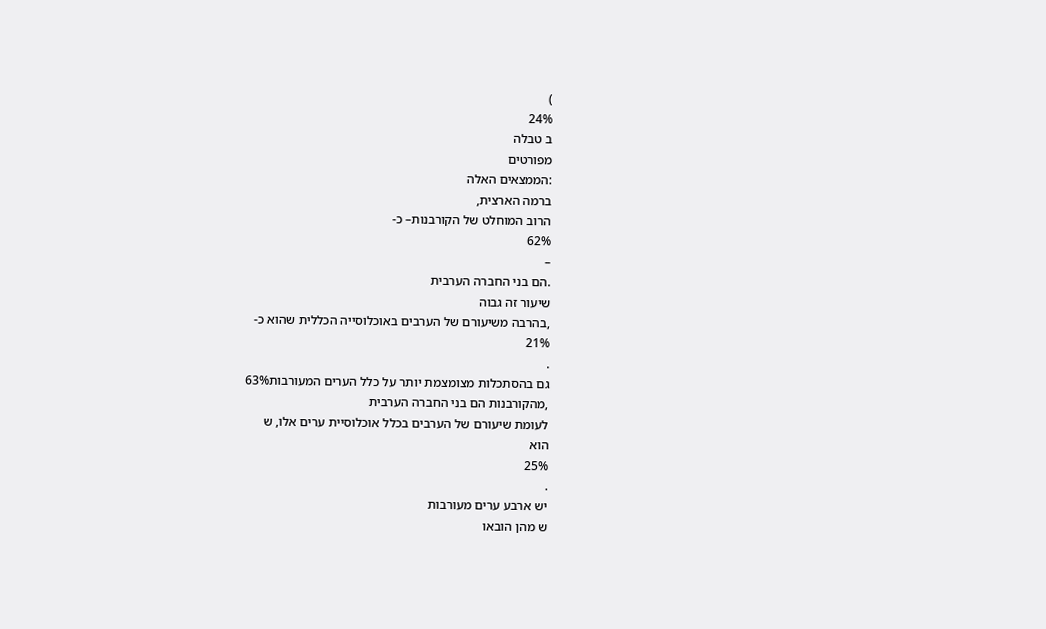)
24%
ב טבלה
מפורטים
:הממצאים האלה
ברמה הארצית,
הרוב המוחלט של הקורבנות– כ-
62%
–
.הם בני החברה הערבית
שיעור זה גבוה
,בהרבה משיעורם של הערבים באוכלוסייה הכללית שהוא כ-
21%
.
גם בהסתכלות מצומצמת יותר על כלל הערים המעורבות63%
,מהקורבנות הם בני החברה הערבית
לעומת שיעורם של הערבים בכלל אוכלוסיית ערים אלו, ש
הוא
25%
.
יש ארבע ערים מעורבות
ש מהן הובאו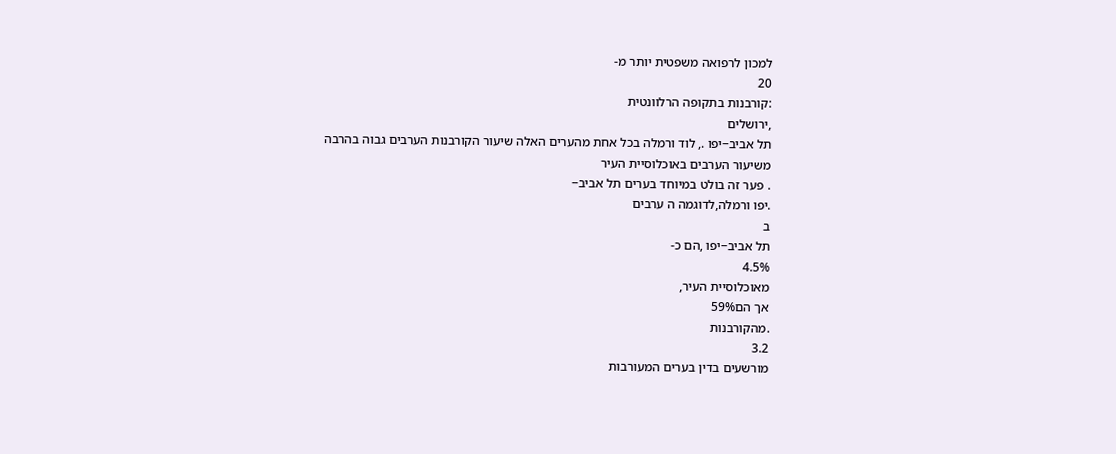למכון לרפואה משפטית יותר מ-
20
:קורבנות בתקופה הרלוונטית
,ירושלים
תל אביב−יפו ., לוד ורמלה בכל אחת מהערים האלה שיעור הקורבנות הערבים גבוה בהרבה
משיעור הערבים באוכלוסיית העיר
. פער זה בולט במיוחד בערים תל אביב−
.יפו ורמלה,לדוגמה ה ערבים
ב
תל אביב−יפו ,הם כ-
4.5%
מאוכלוסיית העיר,
אך הם59%
.מהקורבנות
3.2
מורשעים בדין בערים המעורבות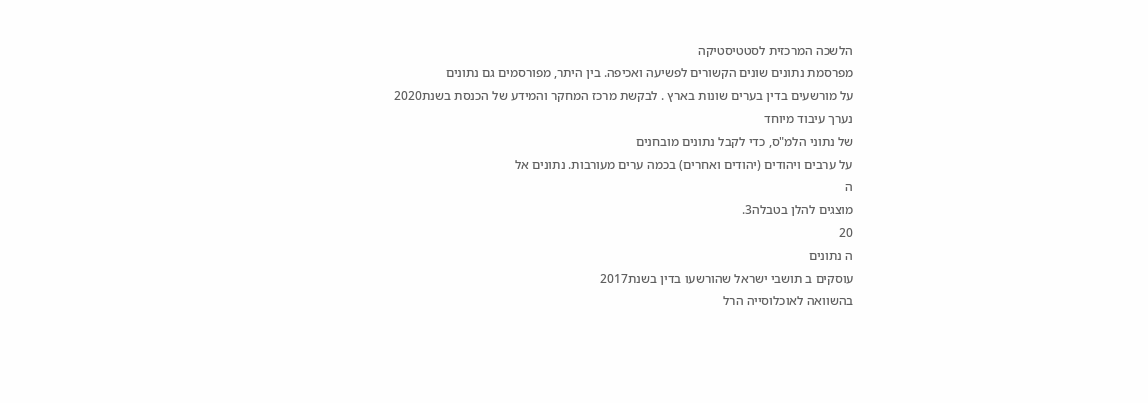הלשכה המרכזית לסטטיסטיקה
מפרסמת נתונים שונים הקשורים לפשיעה ואכיפה. בין היתר, מפורסמים גם נתונים
על מורשעים בדין בערים שונות בארץ . לבקשת מרכז המחקר והמידע של הכנסת בשנת2020
נערך עיבוד מיוחד
של נתוני הלמ"ס, כדי לקבל נתונים מובחנים
על ערבים ויהודים (יהודים ואחרים) בכמה ערים מעורבות. נתונים אל
ה
מוצגים להלן בטבלה3.
20
ה נתונים
עוסקים ב תושבי ישראל שהורשעו בדין בשנת2017
בהשוואה לאוכלוסייה הרל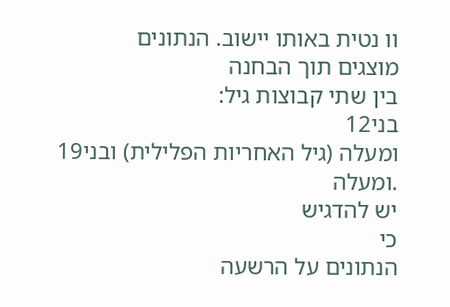וו נטית באותו יישוב. הנתונים
מוצגים תוך הבחנה
בין שתי קבוצות גיל:
בני12
ומעלה (גיל האחריות הפלילית) ובני19
.ומעלה
יש להדגיש
כי
הנתונים על הרשעה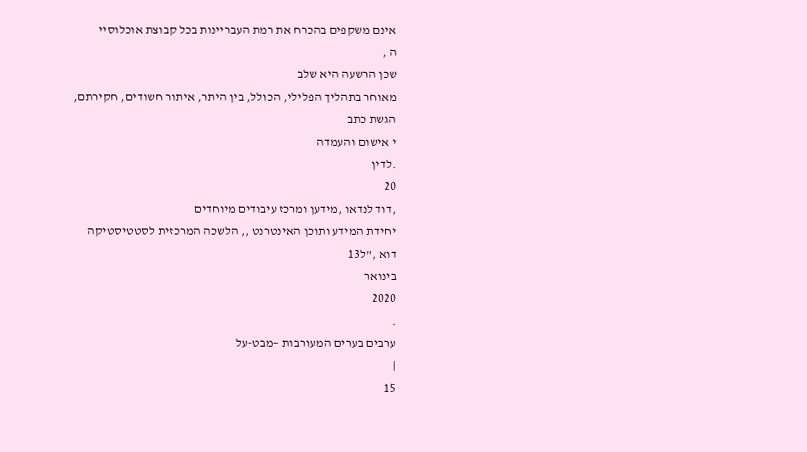אינם משקפים בהכרח את רמת העבריינות בכל קבוצת אוכלוסיי
ה ,
שכן הרשעה היא שלב
מאוחר בתהליך הפלילי, הכולל, בין היתר, איתור חשודים, חקירתם, הגשת כתב
י אישום והעמדה
.לדין
20
,דוד לנדאו ,מידען ומרכז עיבודים מיוחדים
יחידת המידע ותוכן האינטרנט ,, הלשכה המרכזית לסטטיסטיקה
דוא ,"ל13
בינואר
2020
.
ערבים בערים המעורבות −מבט-על
|
15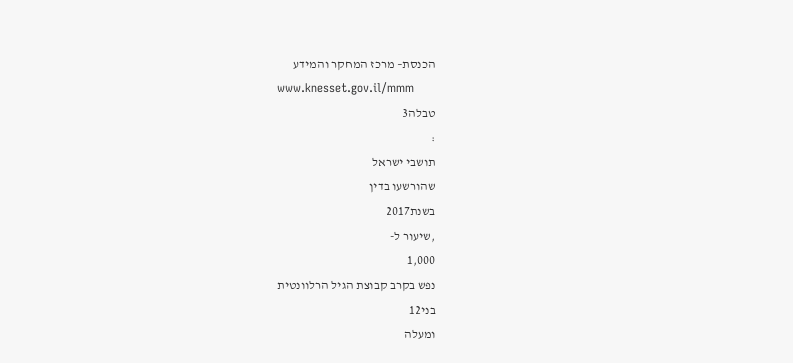הכנסת– מרכז המחקר והמידע
www.knesset.gov.il/mmm
טבלה3
:
תושבי ישראל
שהורשעו בדין
בשנת2017
,שיעור ל-
1,000
נפש בקרב קבוצת הגיל הרלוונטית
בני12
ומעלה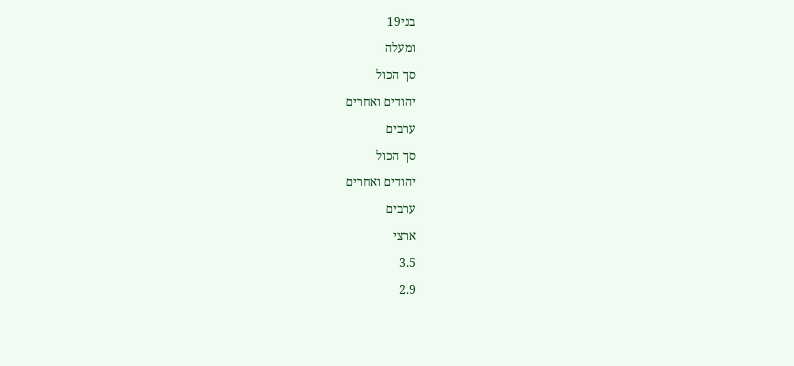בני19
ומעלה
סך הכול
יהודים ואחרים
ערבים
סך הכול
יהודים ואחרים
ערבים
ארצי
3.5
2.9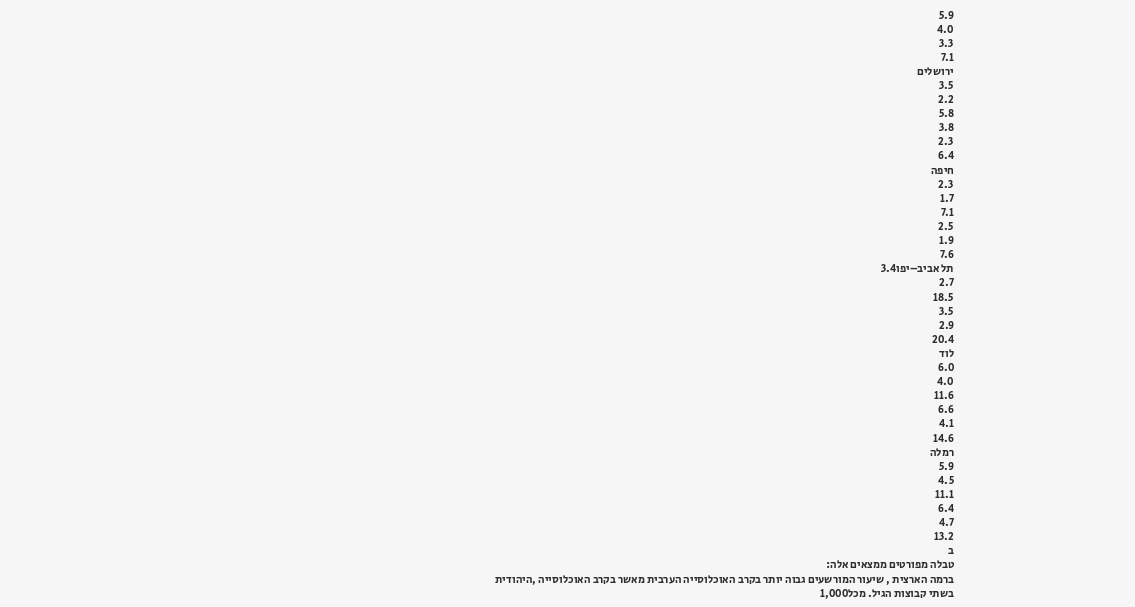5.9
4.0
3.3
7.1
ירושלים
3.5
2.2
5.8
3.8
2.3
6.4
חיפה
2.3
1.7
7.1
2.5
1.9
7.6
תל אביב–יפו3.4
2.7
18.5
3.5
2.9
20.4
לוד
6.0
4.0
11.6
6.6
4.1
14.6
רמלה
5.9
4.5
11.1
6.4
4.7
13.2
ב
טבלה מפורטים ממצאים אלה:
ברמה הארצית , שיעור המורשעים גבוה יותר בקרב האוכלוסייה הערבית מאשר בקרב האוכלוסייה ,היהודית
בשתי קבוצות הגיל. מכל1,000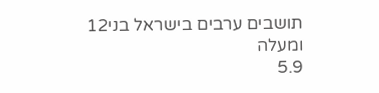תושבים ערבים בישראל בני12
ומעלה
5.9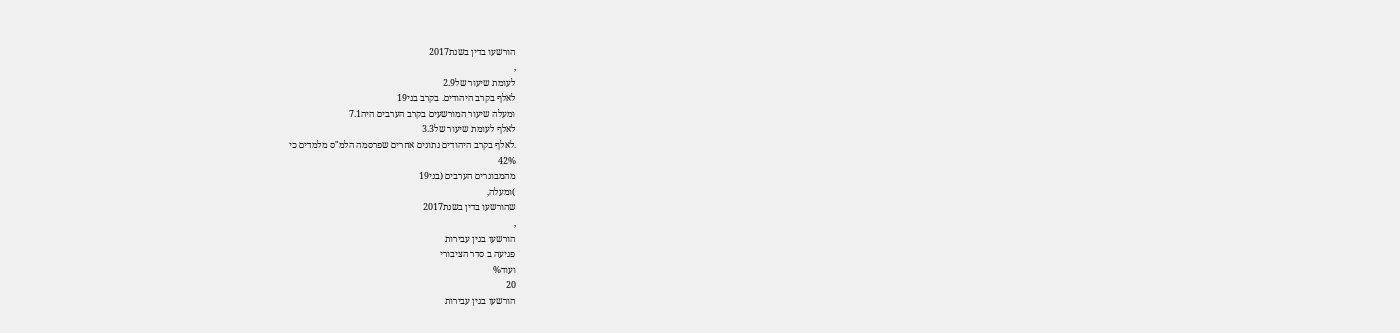הורשעו בדין בשנת2017
,
לעומת שיעור של2.9
לאלף בקרב היהודים. בקרב בני19
ומעלה שיעור המורשעים בקרב הערבים היה7.1
לאלף לעומת שיעור של3.3
.לאלף בקרב היהודים נתונים אחרים שפרסמה הלמ"ס מלמדים כי
42%
מהמבוגרים הערבים (בני19
)ומעלה,
שהורשעו בדין בשנת2017
,
הורשעו בגין עבירות
פגיעה ב סדר הציבורי
ועוד%
20
הורשעו בגין עבירות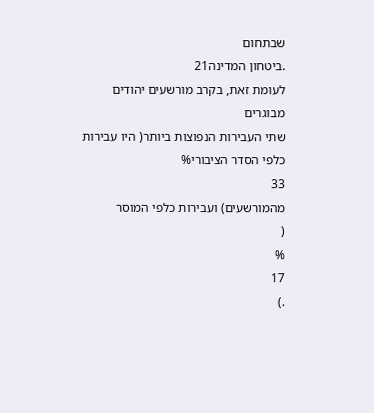שבתחום
.ביטחון המדינה21
לעומת זאת, בקרב מורשעים יהודים מבוגרים
שתי העבירות הנפוצות ביותר( היו עבירות כלפי הסדר הציבורי%
33
מהמורשעים) ועבירות כלפי המוסר
(
%
17
.)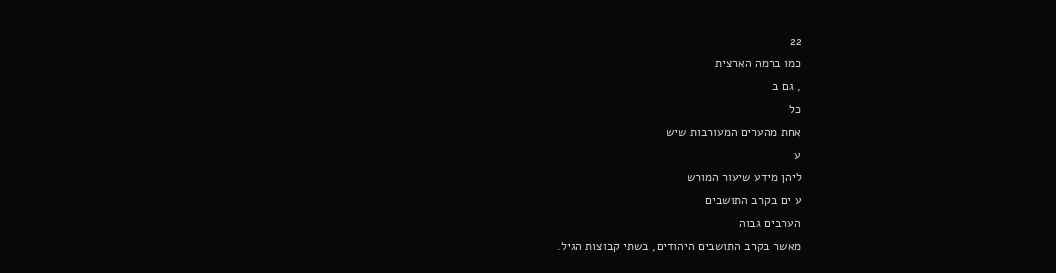22
כמו ברמה הארצית
, גם ב
כל
אחת מהערים המעורבות שיש
ע
ליהן מידע שיעור המורש
ע ים בקרב התושבים
הערבים גבוה
מאשר בקרב התושבים היהודים, בשתי קבוצות הגיל.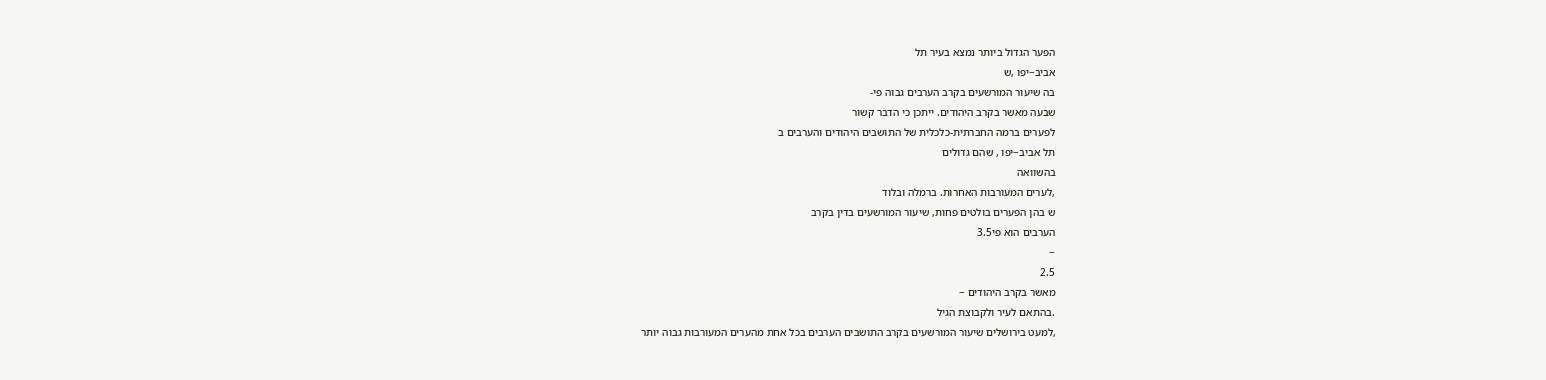הפער הגדול ביותר נמצא בעיר תל
אביב−יפו ,ש
בה שיעור המורשעים בקרב הערבים גבוה פי-
שבעה מאשר בקרב היהודים. ייתכן כי הדבר קשור
לפערים ברמה החברתית-כלכלית של התושבים היהודים והערבים ב
תל אביב−יפו , שהם גדולים
בהשוואה
,לערים המעורבות האחרות. ברמלה ובלוד
ש בהן הפערים בולטים פחות, שיעור המורשעים בדין בקרב
הערבים הוא פי3.5
−
2.5
מאשר בקרב היהודים −
.בהתאם לעיר ולקבוצת הגיל
,למעט בירושלים שיעור המורשעים בקרב התושבים הערבים בכל אחת מהערים המעורבות גבוה יותר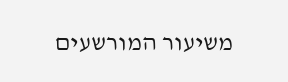משיעור המורשעים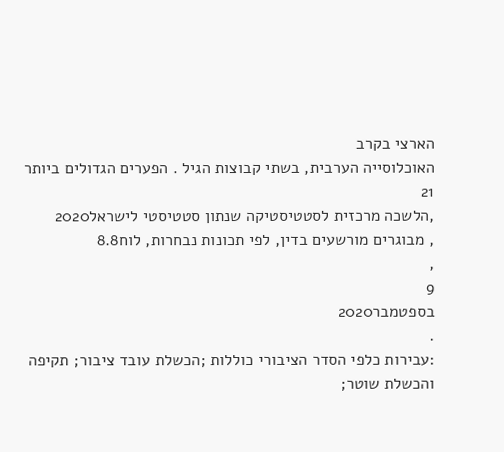הארצי בקרב
האוכלוסייה הערבית, בשתי קבוצות הגיל . הפערים הגדולים ביותר
21
,הלשכה מרכזית לסטטיסטיקה שנתון סטטיסטי לישראל2020
, מבוגרים מורשעים בדין, לפי תכונות נבחרות, לוח8.8
,
9
בספטמבר2020
.
:עבירות כלפי הסדר הציבורי כוללות ;הכשלת עובד ציבור; תקיפה והכשלת שוטר;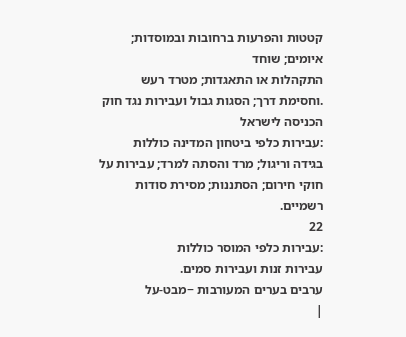קטטות והפרעות ברחובות ובמוסדות; איומים; שוחד
התקהלות או התאגדות; מטרד רעש
.וחסימת דרך; הסגות גבול ועבירות נגד חוק הכניסה לישראל
:עבירות כלפי ביטחון המדינה כוללות
בגידה וריגול; מרד והסתה למרד; עבירות על חוקי חירום; הסתננות; מסירת סודות רשמיים.
22
:עבירות כלפי המוסר כוללות
עבירות זנות ועבירות סמים.
ערבים בערים המעורבות −מבט-על
|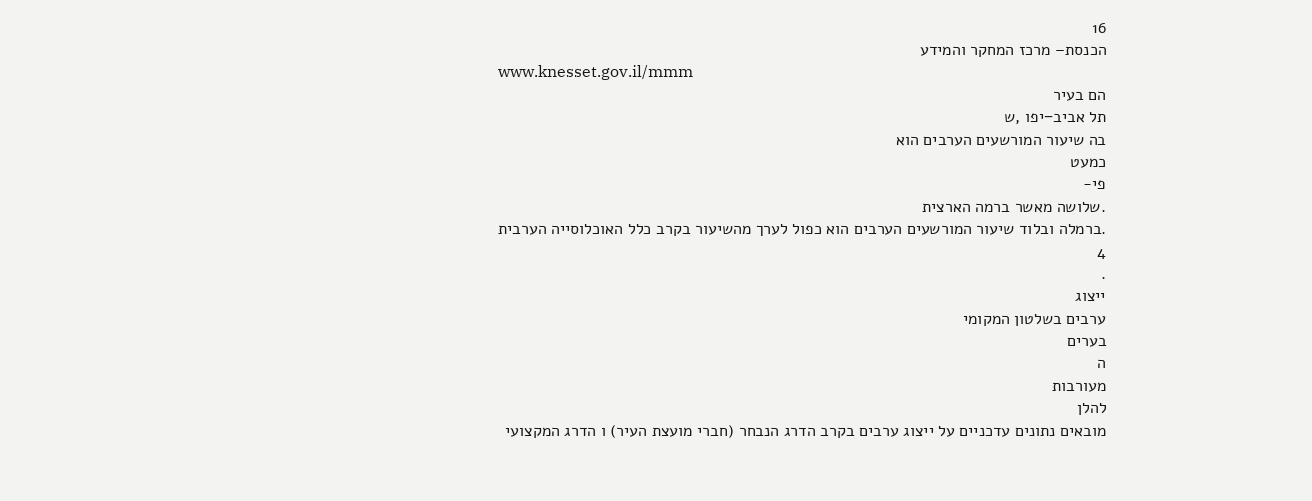16
הכנסת– מרכז המחקר והמידע
www.knesset.gov.il/mmm
הם בעיר
תל אביב−יפו ,ש
בה שיעור המורשעים הערבים הוא
כמעט
פי-
.שלושה מאשר ברמה הארצית
.ברמלה ובלוד שיעור המורשעים הערבים הוא כפול לערך מהשיעור בקרב כלל האוכלוסייה הערבית
4
.
ייצוג
ערבים בשלטון המקומי
בערים
ה
מעורבות
להלן
מובאים נתונים עדכניים על ייצוג ערבים בקרב הדרג הנבחר (חברי מועצת העיר) ו הדרג המקצועי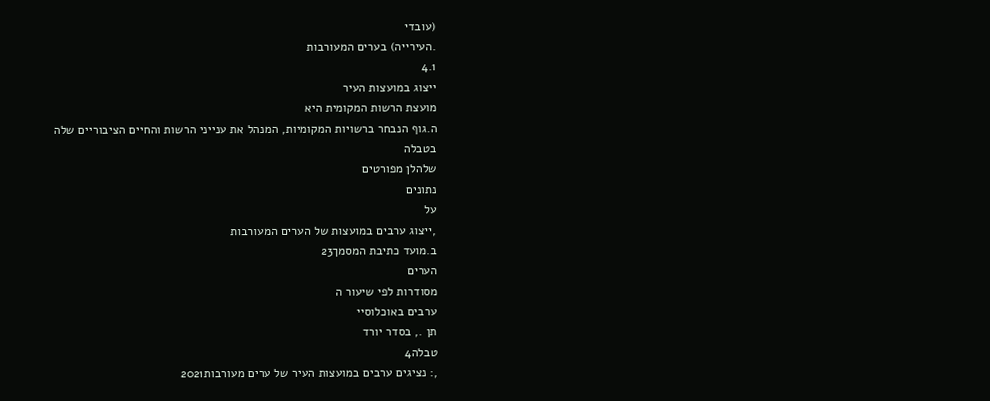(עובדי
.העירייה) בערים המעורבות
4.1
ייצוג במועצות העיר
מועצת הרשות המקומית היא
ה.גוף הנבחר ברשויות המקומיות, המנהל את ענייני הרשות והחיים הציבוריים שלה
בטבלה
שלהלן מפורטים
נתונים
על
,ייצוג ערבים במועצות של הערים המעורבות
ב.מועד כתיבת המסמך23
הערים
מסודרות לפי שיעור ה
ערבים באוכלוסיי
תן ., בסדר יורד
טבלה4
,: נציגים ערבים במועצות העיר של ערים מעורבות2021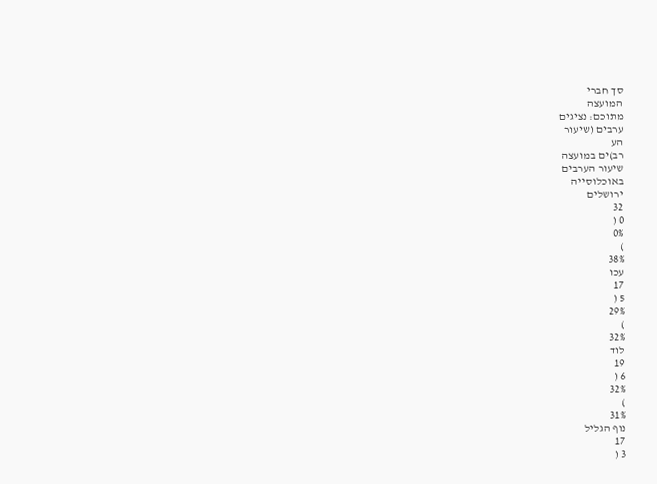סך חברי
המועצה
מתוכם: נציגים
ערבים (שיעור
הע
רב)ים במועצה
שיעור הערבים
באוכלוסייה
ירושלים
32
0 (
0%
)
38%
עכו
17
5 (
29%
)
32%
לוד
19
6 (
32%
)
31%
נוף הגליל
17
3 (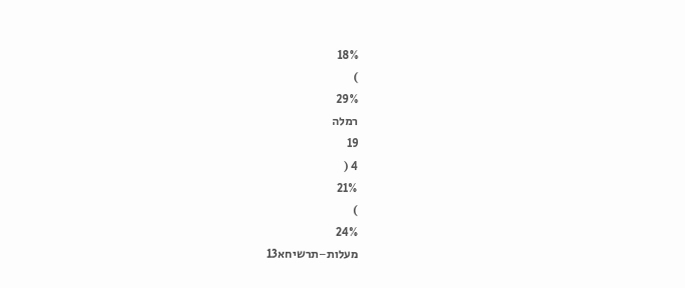18%
)
29%
רמלה
19
4 (
21%
)
24%
מעלות−תרשיחא13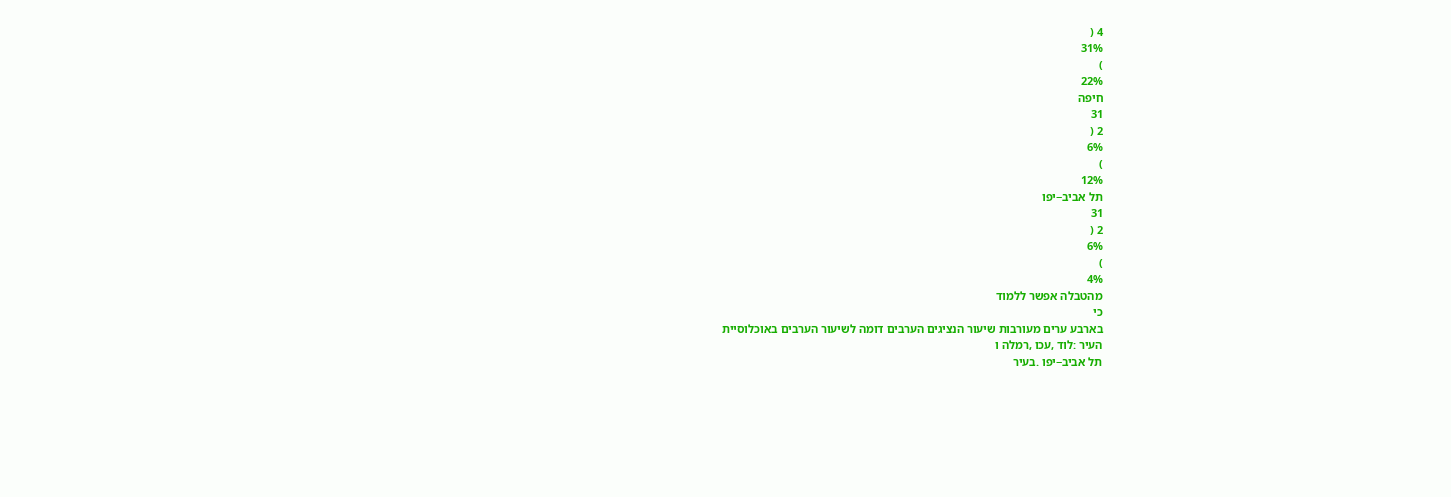4 (
31%
)
22%
חיפה
31
2 (
6%
)
12%
תל אביב−יפו
31
2 (
6%
)
4%
מהטבלה אפשר ללמוד
כי
בארבע ערים מעורבות שיעור הנציגים הערבים דומה לשיעור הערבים באוכלוסיית
העיר :לוד ,עכו ,רמלה ו
תל אביב−יפו .בעיר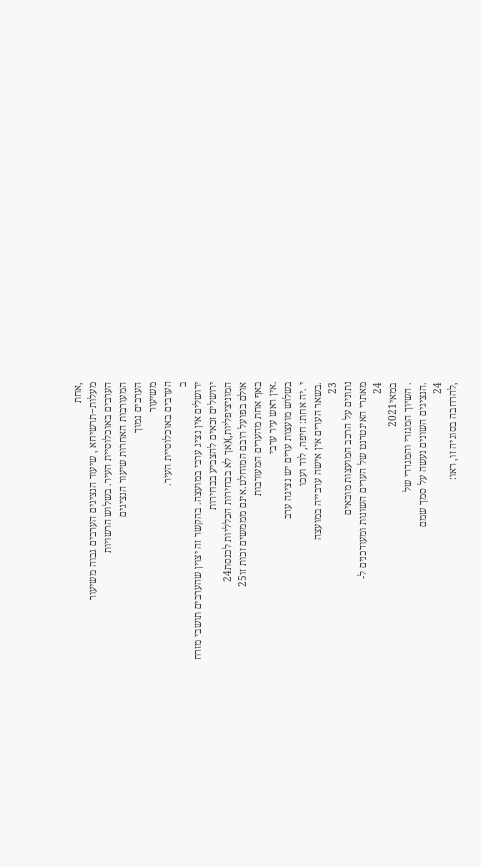,אחת
מעלות−תרשיחא , שיעור הנציגים הערבים גבוה משיעור
הערבים באוכלוסיית העיר. בשלוש הרשויות
המעורבות האחרות שיעור הנציגים
הערבים נמוך
משיעור
הערבים באוכלוסיית העיר.
ב
ירושלים אין נציג ערבי במועצה. בהקשר זה יצוין שהערבים תושבי מזרח
ירושלים זכאים להצביע בבחירות
המוניציפליות,)(אך לא בבחירות הכלליות לכנסת24
אולם בפועל רובם המוחלט.אינם מממשים זכות זו25
באף אחת מהערים המעורבות
.אין ראש עיר ערבי
בשלוש מועצות ערים יש נציגה ערב
י .יה אחת: חיפה, לוד ועכו
.בשאר הערים אין אישה ערבייה במועצה
23
נתונים על הרכב המועצות מובאים
מאתרי האינטרנט של הערים השונות ומעודכנים ל-
24
במאי2021
. השיוך המגזרי והמגדרי של
.הנציגים השונים נעשה על סמך שמם
24
,להרחבה בסוגיה זו, ראו: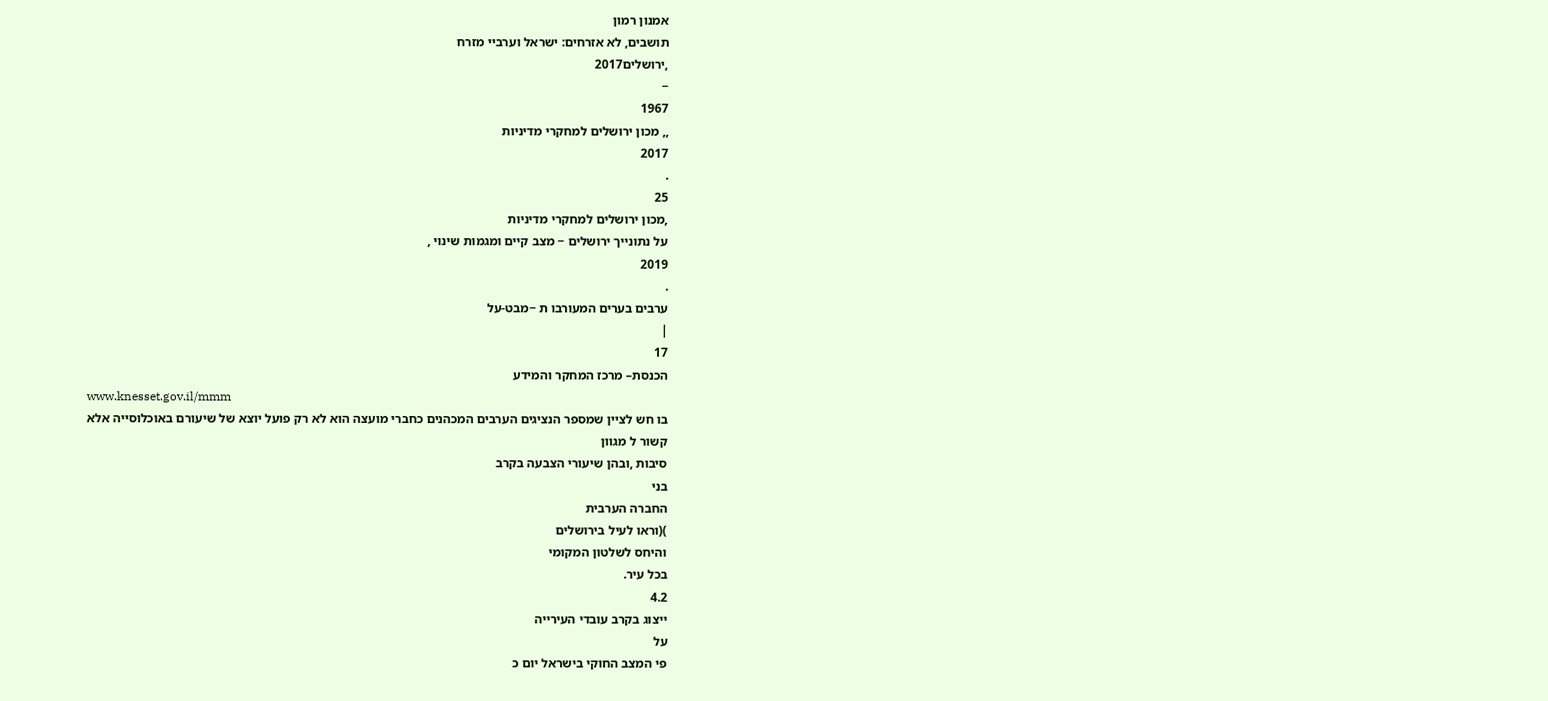אמנון רמון
תושבים, לא אזרחים: ישראל וערביי מזרח
,ירושלים2017
−
1967
,, מכון ירושלים למחקרי מדיניות
2017
.
25
,מכון ירושלים למחקרי מדיניות
על נתונייך ירושלים − מצב קיים ומגמות שינוי ,
2019
.
ערבים בערים המעורבו ת −מבט-על
|
17
הכנסת– מרכז המחקר והמידע
www.knesset.gov.il/mmm
בו חש לציין שמספר הנציגים הערבים המכהנים כחברי מועצה הוא לא רק פועל יוצא של שיעורם באוכלוסייה אלא
קשור ל מגוון
סיבות ,ובהן שיעורי הצבעה בקרב
בני
החברה הערבית
)(וראו לעיל בירושלים
והיחס לשלטון המקומי
בכל עיר.
4.2
ייצוג בקרב עובדי העירייה
על
פי המצב החוקי בישראל יום כ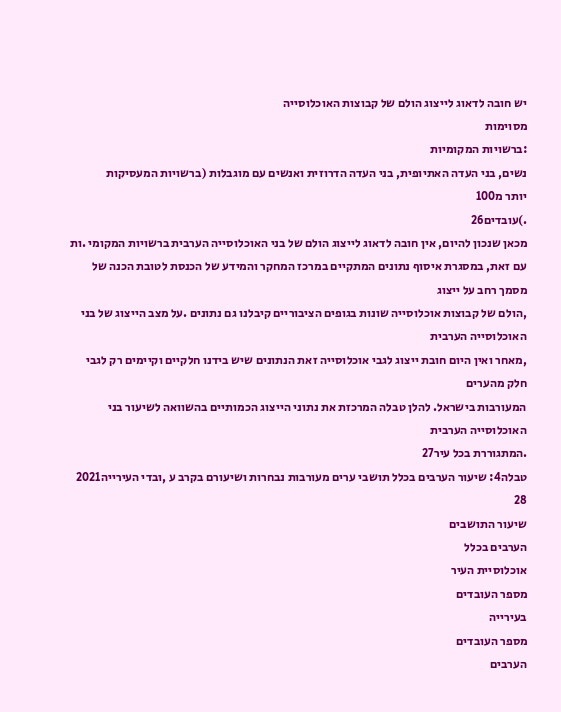יש חובה לדאוג לייצוג הולם של קבוצות האוכלוסייה
מסוימות
:ברשויות המקומיות
נשים, בני העדה האתיופית, בני העדה הדרוזית ואנשים עם מוגבלות (ברשויות המעסיקות
יותר מ100
.)עובדים26
מכאן שנכון להיום, אין חובה לדאוג לייצוג הולם של בני האוכלוסייה הערבית ברשויות המקומי .ות
עם זאת, במסגרת איסוף נתונים המתקיים במרכז המחקר והמידע של הכנסת לטובת הכנה של מסמך רחב על ייצוג
,הולם של קבוצות אוכלוסייה שונות בגופים הציבוריים קיבלנו גם נתונים .על מצב הייצוג של בני האוכלוסייה הערבית
,מאחר ואין היום חובת ייצוג לגבי אוכלוסייה זאת הנתונים שיש בידנו חלקיים וקיימים רק לגבי חלק מהערים
המעורבות בישראל. להלן טבלה המרכזת את נתוני הייצוג הכמותיים בהשוואה לשיעור בני האוכלוסייה הערבית
.המתגוררת בכל עיר27
טבלה4: שיעור הערבים בכלל תושבי ערים מעורבות נבחרות ושיעורם בקרב ע ,ובדי העירייה2021
28
שיעור התושבים
הערבים בכלל
אוכלוסיית העיר
מספר העובדים
בעירייה
מספר העובדים
הערבים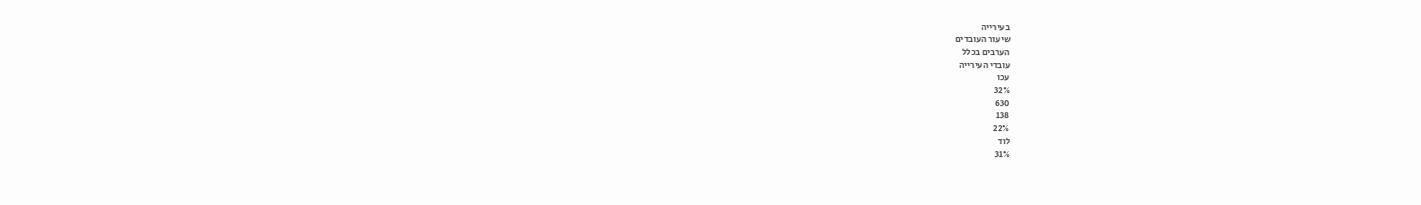בעירייה
שיעור העובדים
הערבים בכלל
עובדי העירייה
עכו
32%
630
138
22%
לוד
31%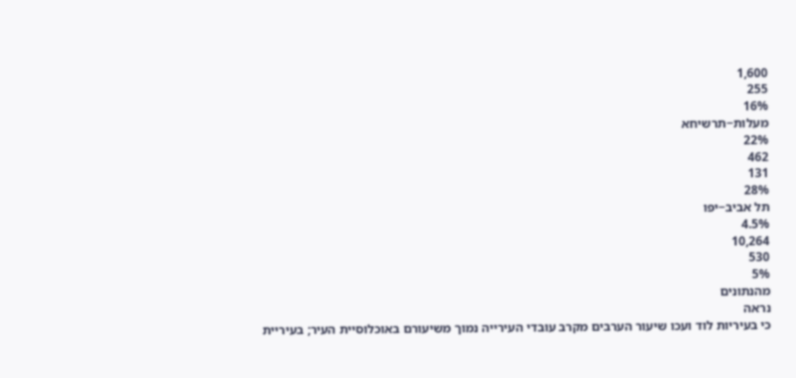1,600
255
16%
מעלות−תרשיחא
22%
462
131
28%
תל אביב−יפו
4.5%
10,264
530
5%
מהנתונים
נראה
כי בעיריות לוד ועכו שיעור הערבים מקרב עובדי העירייה נמוך משיעורם באוכלוסיית העיר; בעיריית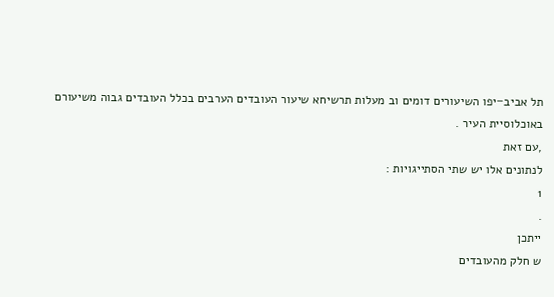תל אביב−יפו השיעורים דומים וב מעלות תרשיחא שיעור העובדים הערבים בכלל העובדים גבוה משיעורם
באוכלוסיית העיר .
,עם זאת
לנתונים אלו יש שתי הסתייגויות :
1
.
ייתכן
ש חלק מהעובדים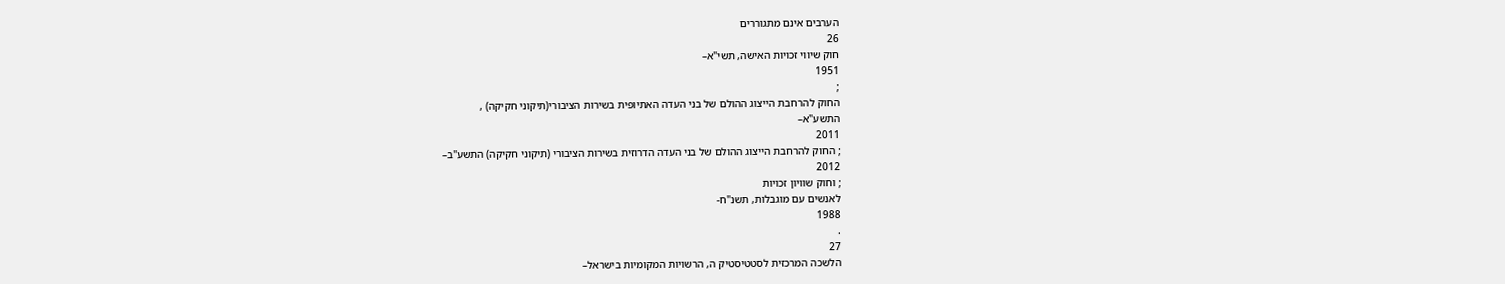הערבים אינם מתגוררים
26
חוק שיווי זכויות האישה, תשי"א–
1951
;
החוק להרחבת הייצוג ההולם של בני העדה האתיופית בשירות הציבורי(תיקוני חקיקה) ,
התשע"א–
2011
; החוק להרחבת הייצוג ההולם של בני העדה הדרוזית בשירות הציבורי (תיקוני חקיקה) התשע"ב–
2012
; וחוק שוויון זכויות
לאנשים עם מוגבלות, תשנ"ח-
1988
.
27
הלשכה המרכזית לסטטיסטיק ה, הרשויות המקומיות בישראל–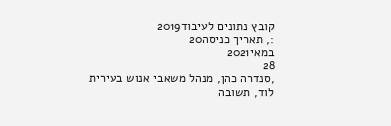קובץ נתונים לעיבוד2019
:, תאריך כניסה20
במאי2021
28
,סנדרה כהן, מנהל משאבי אנוש בעירית לוד, תשובה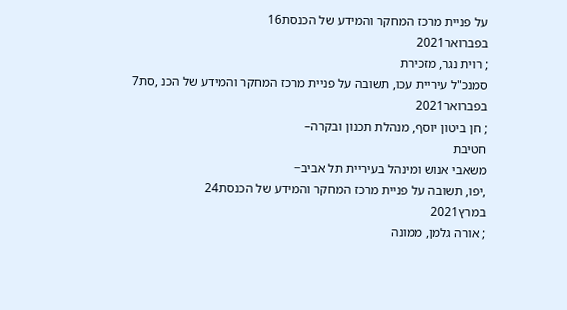על פניית מרכז המחקר והמידע של הכנסת16
בפברואר2021
; רוית נגר, מזכירת
סמנכ"ל עיריית עכו, תשובה על פניית מרכז המחקר והמידע של הכנ ,סת7
בפברואר2021
; חן ביטון יוסף, מנהלת תכנון ובקרה–
חטיבת
משאבי אנוש ומינהל בעיריית תל אביב−
,יפו, תשובה על פניית מרכז המחקר והמידע של הכנסת24
במרץ2021
; אורה גלמן, ממונה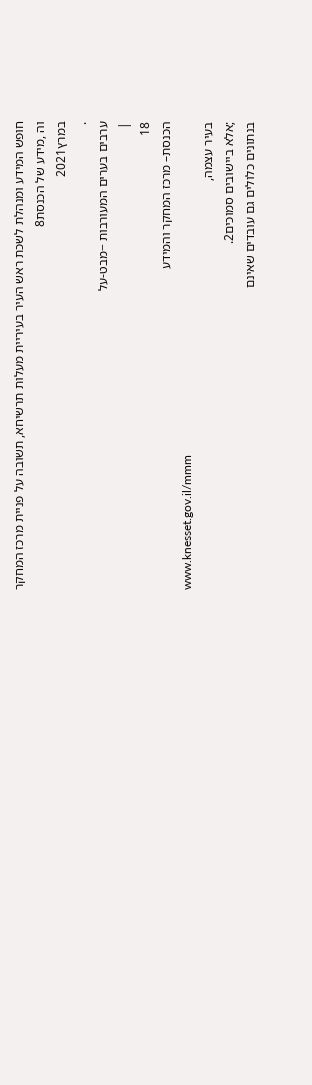חופש המידע ומנהלת לשכת ראש העיר בעיריית מעלות תרשיחא, תשובה על פניית מרכז המחקר וה ,מידע של הכנסת8
במרץ2021
.
ערבים בערים המעורבות −מבט-על
|
18
הכנסת– מרכז המחקר והמידע
www.knesset.gov.il/mmm
בעיר עצמה,
;אלא ביישובים סמוכים2.
בנתונים כלולים גם עובדים שאינם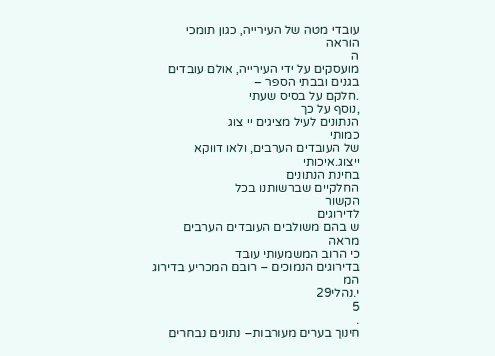עובדי מטה של העירייה, כגון תומכי הוראה
ה
מועסקים על ידי העירייה, אולם עובדים בגנים ובבתי הספר –
.חלקם על בסיס שעתי
,נוסף על כך
הנתונים לעיל מציגים יי צוג
כמותי
של העובדים הערבים, ולאו דווקא ייצוג.איכותי
בחינת הנתונים
החלקיים שברשותנו בכל
הקשור
לדירוגים
ש בהם משולבים העובדים הערבים
מראה
כי הרוב המשמעותי עובד
בדירוגים הנמוכים – רובם המכריע בדירוג המ
י.נהלי29
5
.
חינוך בערים מעורבות– נתונים נבחרים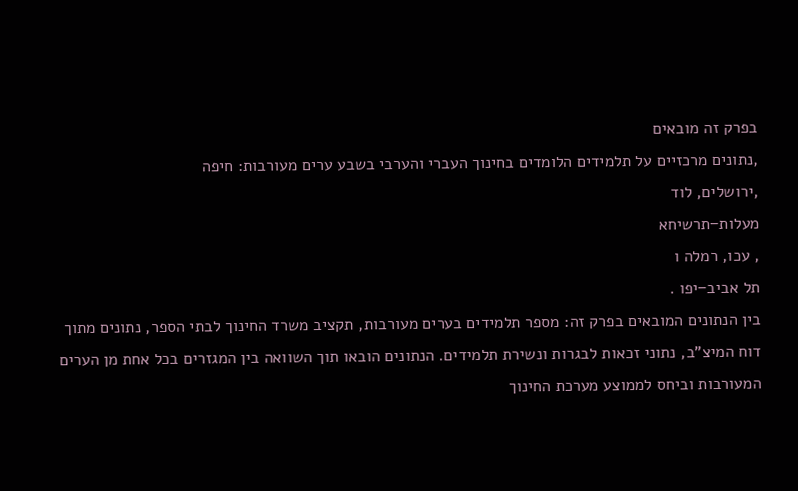בפרק זה מובאים
,נתונים מרכזיים על תלמידים הלומדים בחינוך העברי והערבי בשבע ערים מעורבות: חיפה
,ירושלים, לוד
מעלות−תרשיחא
, עכו, רמלה ו
תל אביב−יפו .
בין הנתונים המובאים בפרק זה: מספר תלמידים בערים מעורבות, תקציב משרד החינוך לבתי הספר, נתונים מתוך
דוח המיצ"ב, נתוני זכאות לבגרות ונשירת תלמידים. הנתונים הובאו תוך השוואה בין המגזרים בכל אחת מן הערים
המעורבות וביחס לממוצע מערכת החינוך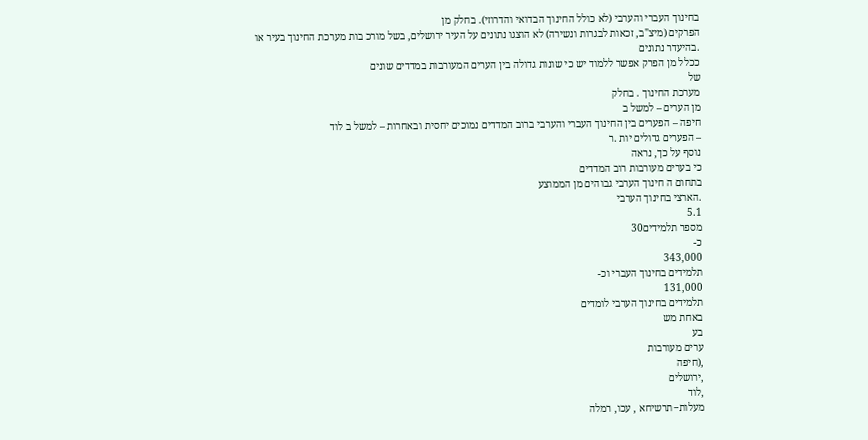בחינוך העברי והערבי (לא כולל החינוך הבדואי והדרוזי). בחלק מן
הפרקים (מיצ"ב, זכאות לבגרות ונשירה) לא הוצגו נתונים על העיר ירושלים, בשל מורכ בות מערכת החינוך בעיר או
.בהיעדר נתונים
ככלל מן הפרק אפשר ללמוד יש כי שונות גדולה בין הערים המעורבות במדדים שונים
של
מערכת החינוך . בחלק
מן הערים – למשל ב
חיפה – הפערים בין החינוך העברי והערבי ברוב המדדים נמוכים יחסית ובאחרות – למשל ב לוד
– הפערים גדולים יות .ר
נוסף על כך, נראה
כי בערים מעורבות רוב המדדים
בתחום ה חינוך הערבי גבוהים מן הממוצע
.הארצי בחינוך הערבי
5.1
מספר תלמידים30
כ-
343,000
תלמידים בחינוך העברי וכ-
131,000
תלמידים בחינוך הערבי לומדים
באחת מש
בע
ערים מעורבות
,(חיפה
,ירושלים
,לוד
מעלות−תרשיחא , עכו, רמלה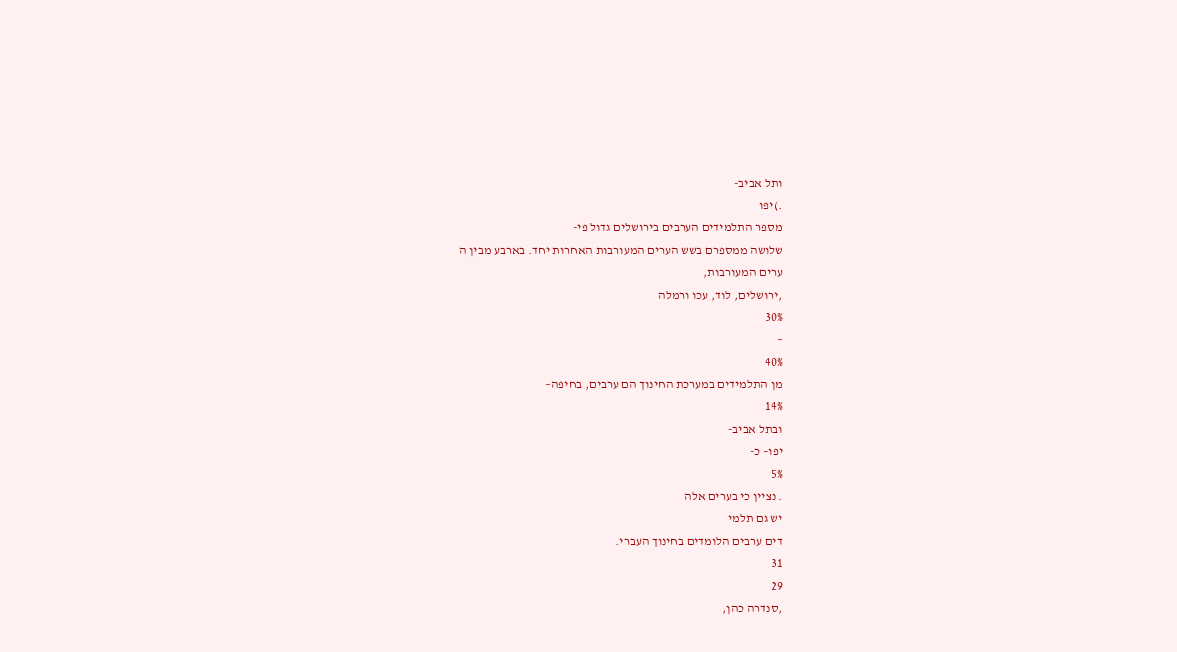ותל אביב-
.)יפו
מספר התלמידים הערבים בירושלים גדול פי-
שלושה ממספרם בשש הערים המעורבות האחרות יחד. בארבע מבין ה
ערים המעורבות,
,ירושלים, לוד, עכו ורמלה
30%
–
40%
מן התלמידים במערכת החינוך הם ערבים, בחיפה–
14%
ובתל אביב-
יפו– כ-
5%
. נציין כי בערים אלה
יש גם תלמי
דים ערבים הלומדים בחינוך העברי.
31
29
,סנדרה כהן,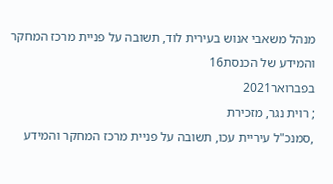מנהל משאבי אנוש בעירית לוד, תשובה על פניית מרכז המחקר והמידע של הכנסת16
בפברואר2021
; רוית נגר, מזכירת
,סמנכ"ל עיריית עכו, תשובה על פניית מרכז המחקר והמידע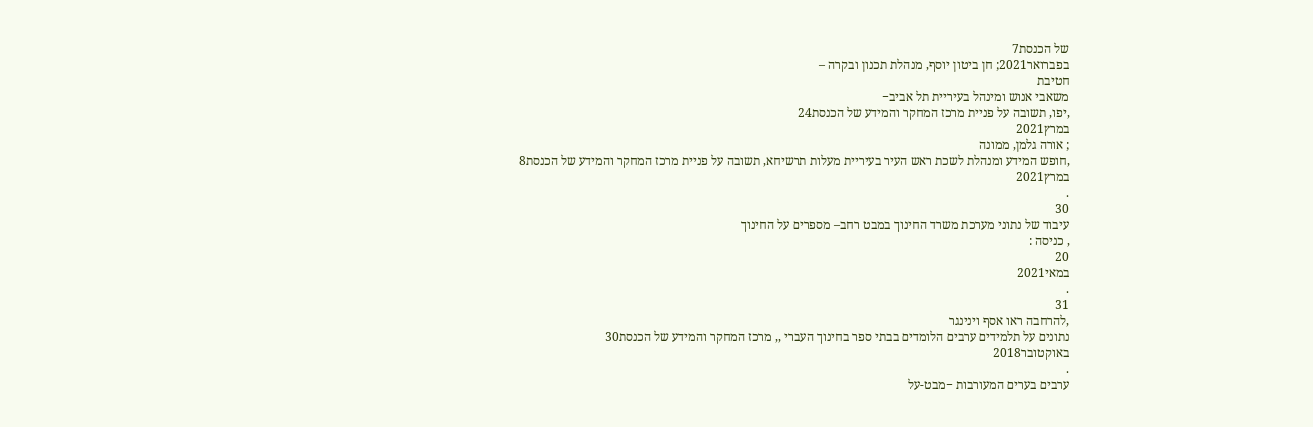של הכנסת7
בפברואר2021; חן ביטון יוסף, מנהלת תכנון ובקרה –
חטיבת
משאבי אנוש ומינהל בעיריית תל אביב−
,יפו, תשובה על פניית מרכז המחקר והמידע של הכנסת24
במרץ2021
; אורה גלמן, ממונה
,חופש המידע ומנהלת לשכת ראש העיר בעיריית מעלות תרשיחא, תשובה על פניית מרכז המחקר והמידע של הכנסת8
במרץ2021
.
30
עיבוד של נתוני מערכת משרד החינוך במבט רחב– מספרים על החינוך
, כניסה :
20
במאי2021
.
31
,להרחבה ראו אסף וינינגר
נתונים על תלמידים ערבים הלומדים בבתי ספר בחינוך העברי ,, מרכז המחקר והמידע של הכנסת30
באוקטובר2018
.
ערבים בערים המעורבות −מבט-על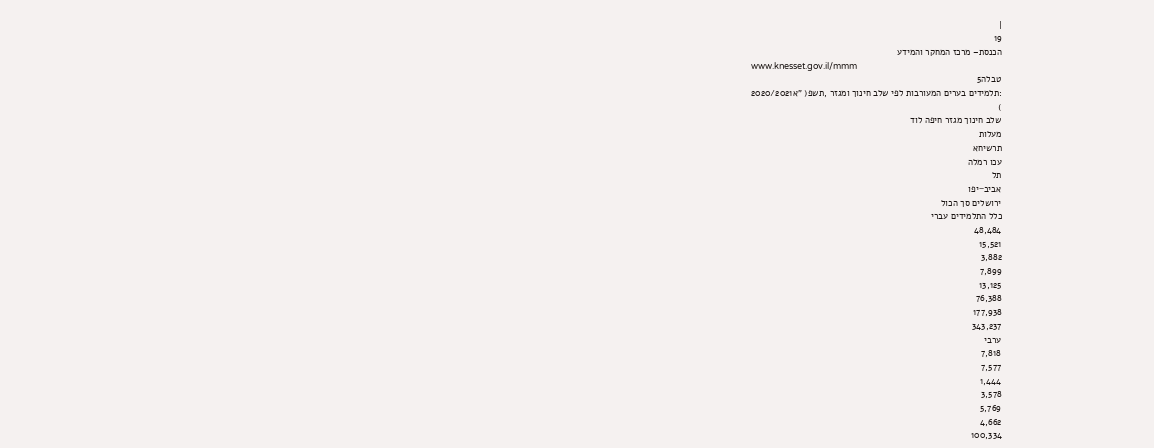|
19
הכנסת– מרכז המחקר והמידע
www.knesset.gov.il/mmm
טבלה5
:תלמידים בערים המעורבות לפי שלב חינוך ומגזר ,תשפ( "א2020/2021
)
שלב חינוך מגזר חיפה לוד
מעלות
תרשיחא
עכו רמלה
תל
אביב−יפו
ירושלים סך הכול
כלל התלמידים עברי
48,484
15,521
3,882
7,899
13,125
76,388
177,938
343,237
ערבי
7,818
7,577
1,444
3,578
5,769
4,662
100,334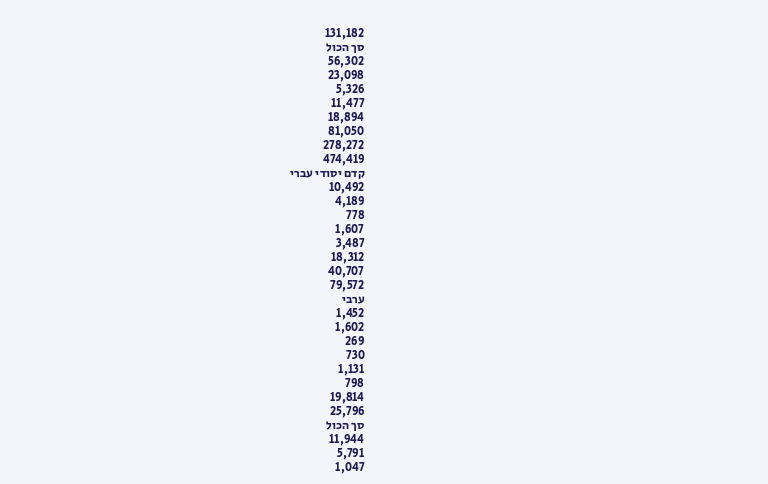131,182
סך הכול
56,302
23,098
5,326
11,477
18,894
81,050
278,272
474,419
קדם יסודי עברי
10,492
4,189
778
1,607
3,487
18,312
40,707
79,572
ערבי
1,452
1,602
269
730
1,131
798
19,814
25,796
סך הכול
11,944
5,791
1,047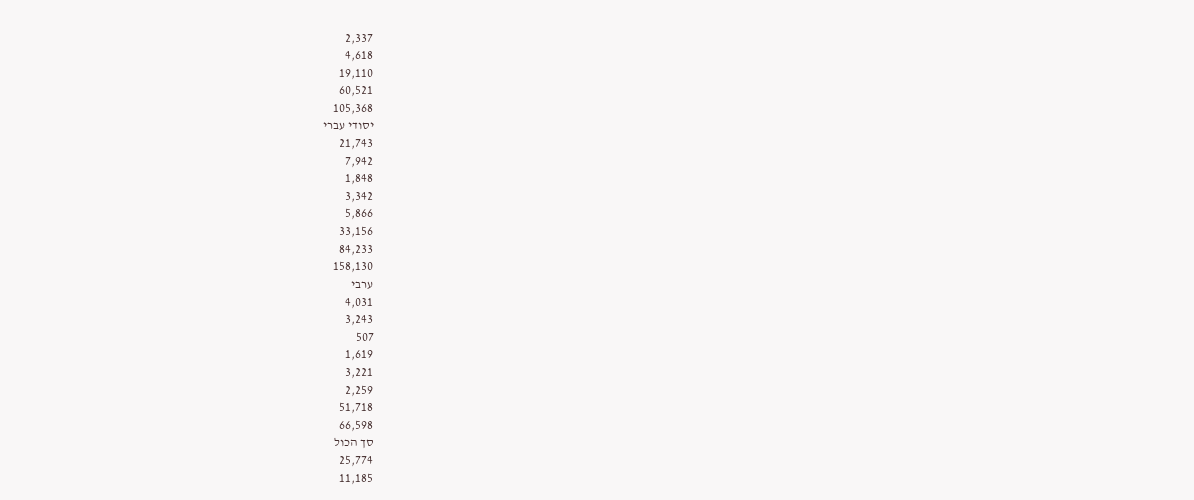2,337
4,618
19,110
60,521
105,368
יסודי עברי
21,743
7,942
1,848
3,342
5,866
33,156
84,233
158,130
ערבי
4,031
3,243
507
1,619
3,221
2,259
51,718
66,598
סך הכול
25,774
11,185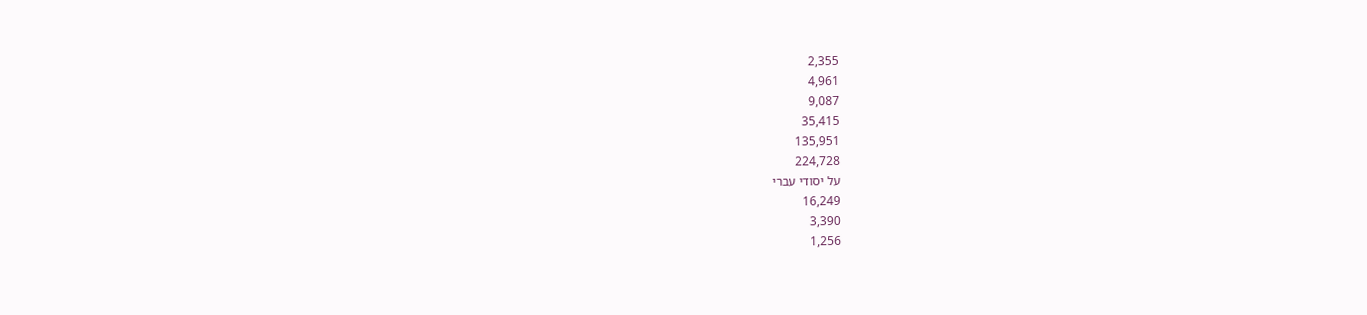2,355
4,961
9,087
35,415
135,951
224,728
על יסודי עברי
16,249
3,390
1,256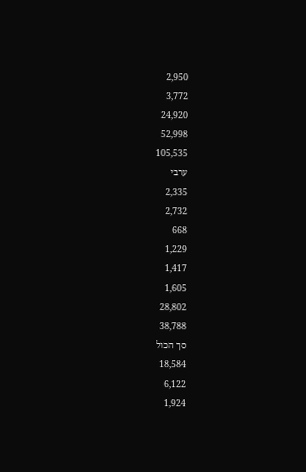2,950
3,772
24,920
52,998
105,535
ערבי
2,335
2,732
668
1,229
1,417
1,605
28,802
38,788
סך הכול
18,584
6,122
1,924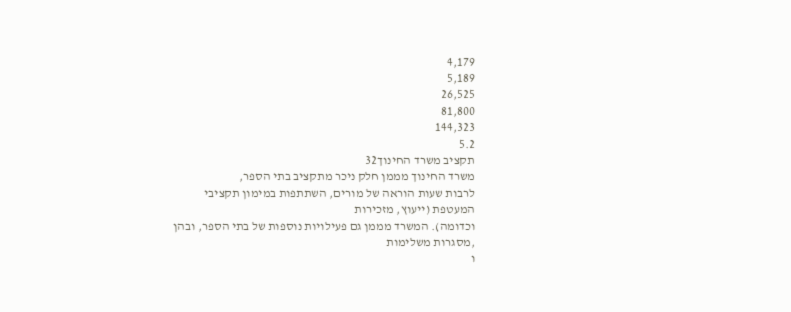4,179
5,189
26,525
81,800
144,323
5.2
תקציב משרד החינוך32
משרד החינוך מממן חלק ניכר מתקציב בתי הספר,
לרבות שעות הוראה של מורים, השתתפות במימון תקציבי
המעטפת (ייעוץ, מזכירות
וכדומה). המשרד מממן גם פעילויות נוספות של בתי הספר, ובהן
,מסגרות משלימות
ו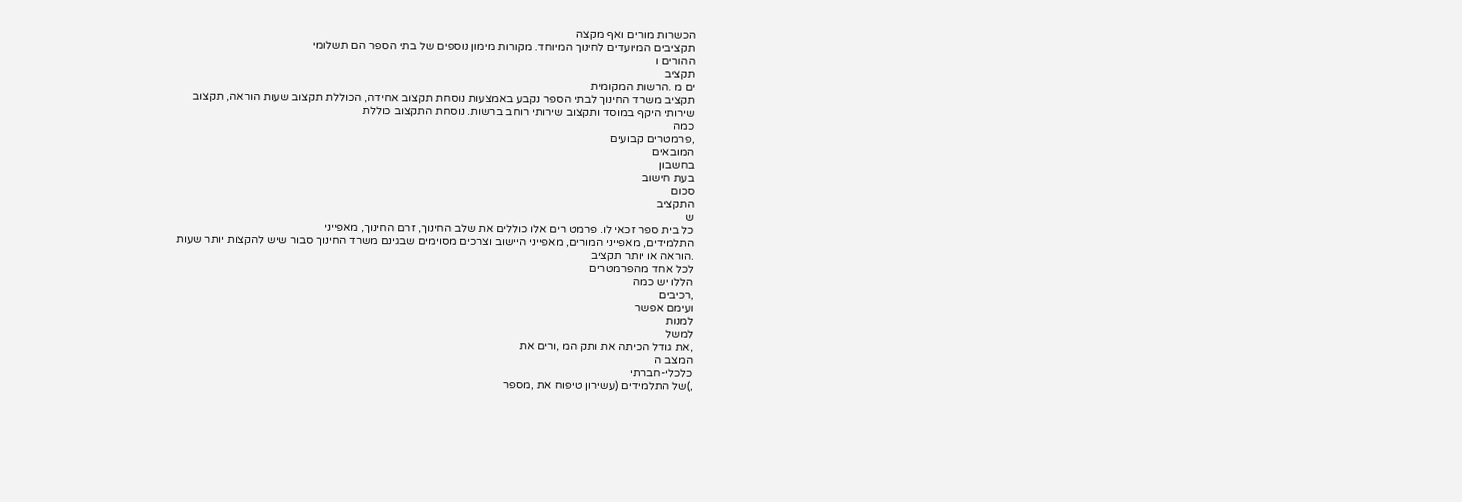הכשרות מורים ואף מקצה
תקציבים המיועדים לחינוך המיוחד. מקורות מימון נוספים של בתי הספר הם תשלומי
ההורים ו
תקציב
ים מ .הרשות המקומית
תקציב משרד החינוך לבתי הספר נקבע באמצעות נוסחת תקצוב אחידה, הכוללת תקצוב שעות הוראה, תקצוב
שירותי היקף במוסד ותקצוב שירותי רוחב ברשות. נוסחת התקצוב כוללת
כמה
,פרמטרים קבועים
המובאים
בחשבון
בעת חישוב
סכום
התקציב
ש
כל בית ספר זכאי לו. פרמט רים אלו כוללים את שלב החינוך, זרם החינוך, מאפייני
התלמידים, מאפייני המורים, מאפייני היישוב וצרכים מסוימים שבגינם משרד החינוך סבור שיש להקצות יותר שעות
.הוראה או יותר תקציב
לכל אחד מהפרמטרים
הללו יש כמה
,רכיבים
ועימם אפשר
למנות
למשל
,את גודל הכיתה את ותק המ ,ורים את
המצב ה
כלכלי-חברתי
,)של התלמידים (עשירון טיפוח את ,מספר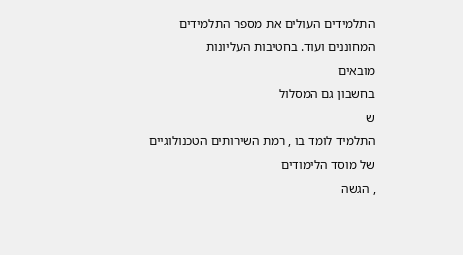התלמידים העולים את מספר התלמידים
המחוננים ועוד. בחטיבות העליונות
מובאים
בחשבון גם המסלול
ש
התלמיד לומד בו , רמת השירותים הטכנולוגיים
של מוסד הלימודים
, הגשה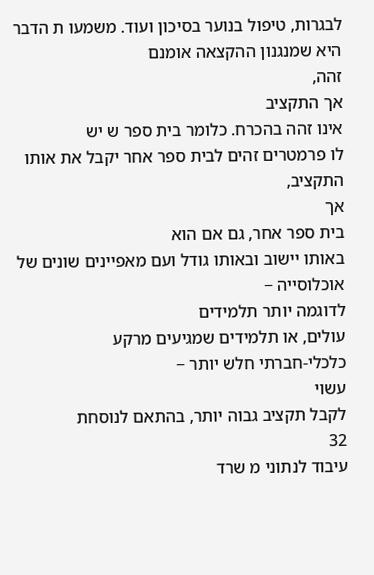לבגרות, טיפול בנוער בסיכון ועוד. משמעו ת הדבר היא שמנגנון ההקצאה אומנם
זהה,
אך התקציב
אינו זהה בהכרח. כלומר בית ספר ש יש
לו פרמטרים זהים לבית ספר אחר יקבל את אותו התקציב,
אך
בית ספר אחר, גם אם הוא
באותו יישוב ובאותו גודל ועם מאפיינים שונים של אוכלוסייה −
לדוגמה יותר תלמידים
עולים, או תלמידים שמגיעים מרקע
כלכלי-חברתי חלש יותר −
עשוי
לקבל תקציב גבוה יותר, בהתאם לנוסחת
32
עיבוד לנתוני מ שרד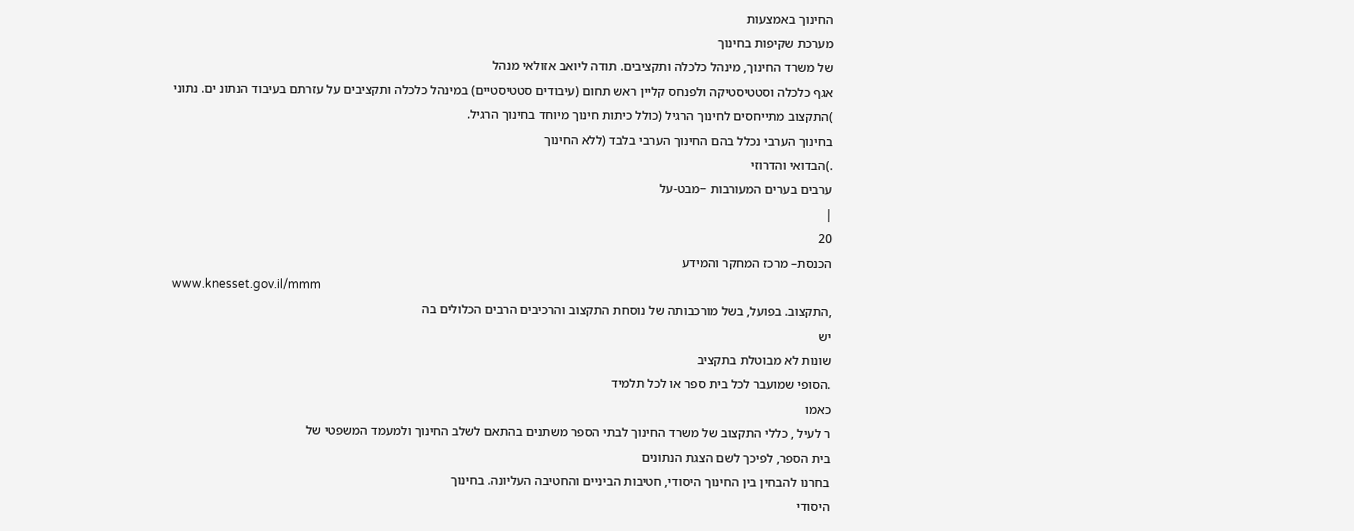החינוך באמצעות
מערכת שקיפות בחינוך
של משרד החינוך, מינהל כלכלה ותקציבים. תודה ליואב אזולאי מנהל
אגף כלכלה וסטטיסטיקה ולפנחס קליין ראש תחום (עיבודים סטטיסטיים) במינהל כלכלה ותקציבים על עזרתם בעיבוד הנתונ ים. נתוני
)התקצוב מתייחסים לחינוך הרגיל (כולל כיתות חינוך מיוחד בחינוך הרגיל.
בחינוך הערבי נכלל בהם החינוך הערבי בלבד (ללא החינוך
.)הבדואי והדרוזי
ערבים בערים המעורבות −מבט-על
|
20
הכנסת– מרכז המחקר והמידע
www.knesset.gov.il/mmm
,התקצוב. בפועל, בשל מורכבותה של נוסחת התקצוב והרכיבים הרבים הכלולים בה
יש
שונות לא מבוטלת בתקציב
.הסופי שמועבר לכל בית ספר או לכל תלמיד
כאמו
ר לעיל , כללי התקצוב של משרד החינוך לבתי הספר משתנים בהתאם לשלב החינוך ולמעמד המשפטי של
בית הספר, לפיכך לשם הצגת הנתונים
בחרנו להבחין בין החינוך היסודי, חטיבות הביניים והחטיבה העליונה. בחינוך
היסודי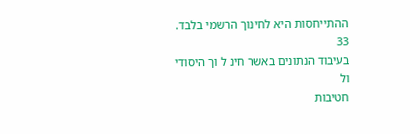ההתייחסות היא לחינוך הרשמי בלבד.
33
בעיבוד הנתונים באשר חינ ל וך היסודי
ול
חטיבות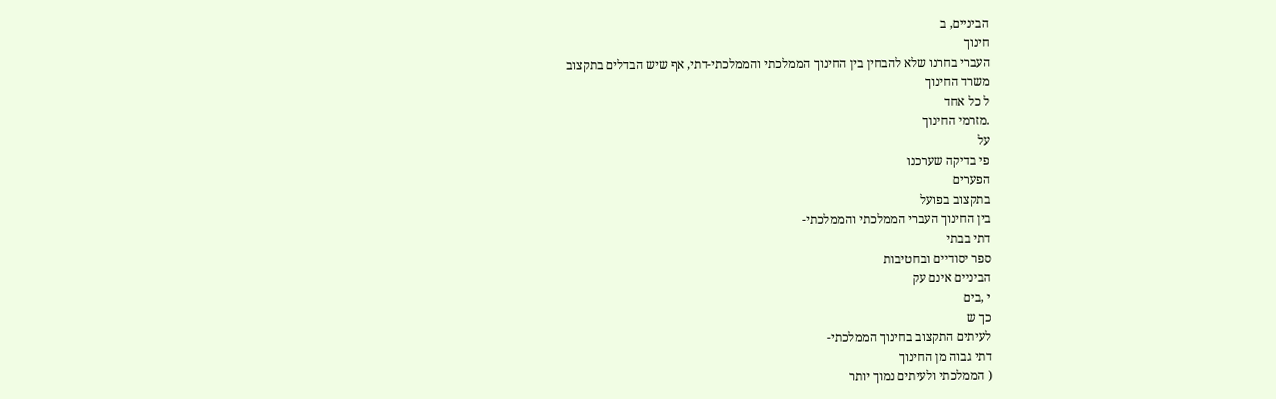הביניים, ב
חינוך
העברי בחרנו שלא להבחין בין החינוך הממלכתי והממלכתי-דתי, אף שיש הבדלים בתקצוב
משרד החינוך
ל כל אחד
.מזרמי החינוך
על
פי בדיקה שערכנו
הפערים
בתקצוב בפועל
בין החינוך העברי הממלכתי והממלכתי-
דתי בבתי
ספר יסודיים ובחטיבות
הביניים אינם עק
י ,בים
כך ש
לעיתים התקצוב בחינוך הממלכתי-
דתי גבוה מן החינוך
( הממלכתי ולעיתים נמוך יותר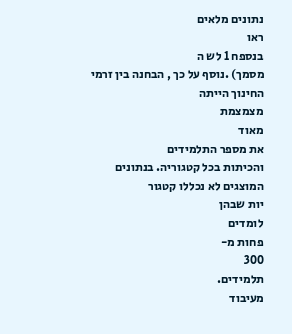נתונים מלאים
ראו
בנספח 1 לש ה
מסמך) .נוסף על כך , הבחנה בין זרמי החינוך הייתה
מצמצמת
מאוד
את מספר התלמידים
והכיתות בכל קטגוריה. בנתונים המוצגים לא נכללו קטגור
יות שבהן
לומדים
פחות מ-
300
תלמידים.
מעיבוד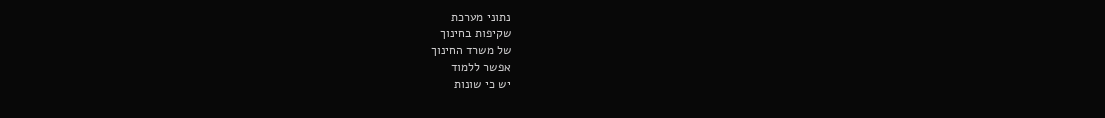נתוני מערכת
שקיפות בחינוך
של משרד החינוך
אפשר ללמוד
יש כי שונות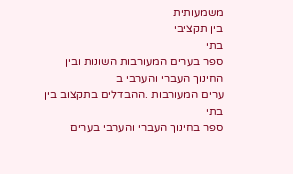משמעותית
בין תקציבי
בתי
ספר בערים המעורבות השונות ובין
החינוך העברי והערבי ב
ערים המעורבות .ההבדלים בתקצוב בין בתי
ספר בחינוך העברי והערבי בערים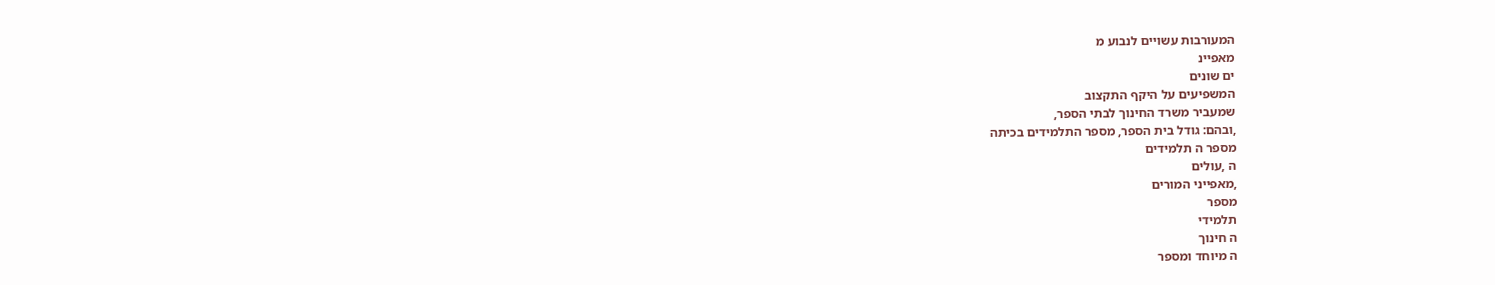המעורבות עשויים לנבוע מ
מאפיינ
ים שונים
המשפיעים על היקף התקצוב
שמעביר משרד החינוך לבתי הספר,
,ובהם: גודל בית הספר, מספר התלמידים בכיתה
מספר ה תלמידים
ה ,עולים
,מאפייני המורים
מספר
תלמידי
ה חינוך
ה מיוחד ומספר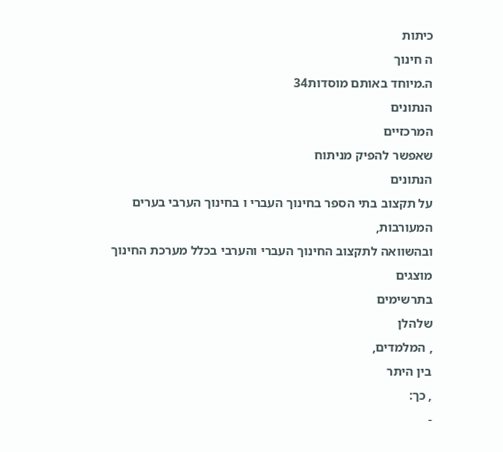כיתות
ה חינוך
ה.מיוחד באותם מוסדות34
הנתונים
המרכזיים
שאפשר להפיק מניתוח
הנתונים
על תקצוב בתי הספר בחינוך העברי ו בחינוך הערבי בערים
המעורבות,
ובהשוואה לתקצוב החינוך העברי והערבי בכלל מערכת החינוך
מוצגים
בתרשימים
שלהלן
, המלמדים,
בין היתר
, כך:
-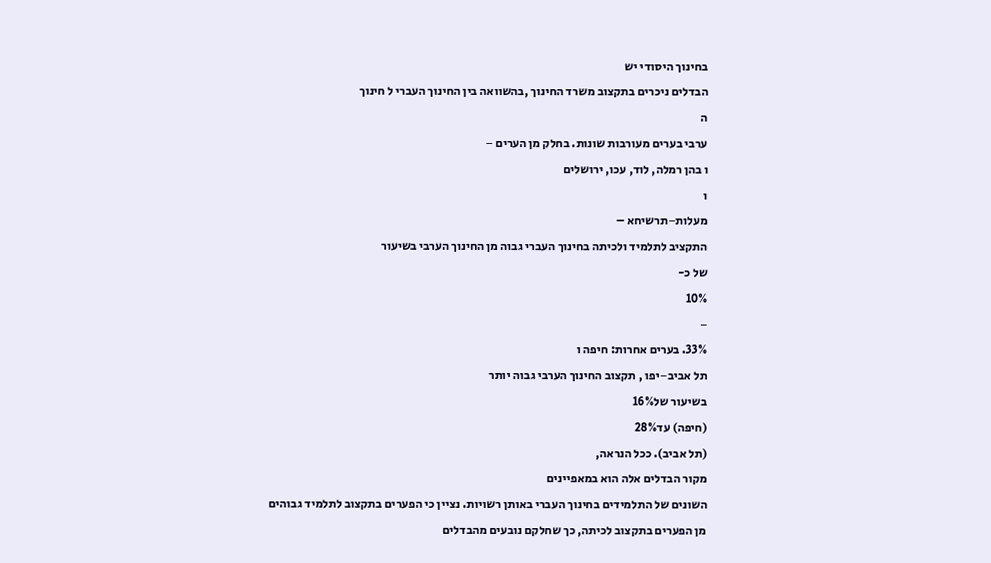בחינוך היסודי יש
הבדלים ניכרים בתקצוב משרד החינוך ,בהשוואה בין החינוך העברי ל חינוך
ה
ערבי בערים מעורבות שונות. בחלק מן הערים −
ו בהן רמלה, לוד, עכו, ירושלים
ו
מעלות−תרשיחא –
התקציב לתלמיד ולכיתה בחינוך העברי גבוה מן החינוך הערבי בשיעור
של כ-
10%
−
33%. בערים אחרות: חיפה ו
תל אביב−יפו , תקצוב החינוך הערבי גבוה יותר
בשיעור של16%
(חיפה) עד28%
(תל אביב). ככל הנראה,
מקור הבדלים אלה הוא במאפיינים
השונים של התלמידים בחינוך העברי באותן רשויות. נציין כי הפערים בתקצוב לתלמיד גבוהים
מן הפערים בתקצוב לכיתה, כך שחלקם נובעים מהבדלים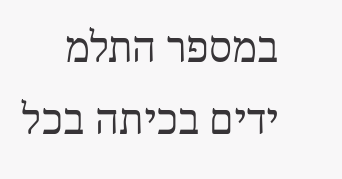במספר התלמ ידים בכיתה בכל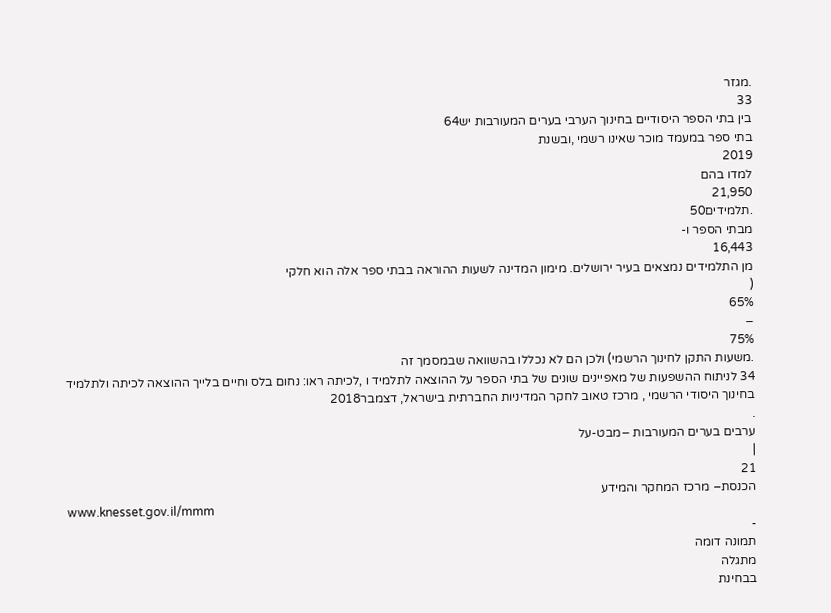.מגזר
33
בין בתי הספר היסודיים בחינוך הערבי בערים המעורבות יש64
בתי ספר במעמד מוכר שאינו רשמי ,ובשנת
2019
למדו בהם
21,950
.תלמידים50
מבתי הספר ו-
16,443
מן התלמידים נמצאים בעיר ירושלים. מימון המדינה לשעות ההוראה בבתי ספר אלה הוא חלקי
(
65%
−
75%
.משעות התקן לחינוך הרשמי) ולכן הם לא נכללו בהשוואה שבמסמך זה
34 לניתוח ההשפעות של מאפיינים שונים של בתי הספר על ההוצאה לתלמיד ו ,לכיתה ראו: נחום בלס וחיים בלייך ההוצאה לכיתה ולתלמיד
בחינוך היסודי הרשמי , מרכז טאוב לחקר המדיניות החברתית בישראל, דצמבר2018
.
ערבים בערים המעורבות −מבט-על
|
21
הכנסת– מרכז המחקר והמידע
www.knesset.gov.il/mmm
-
תמונה דומה
מתגלה
בבחינת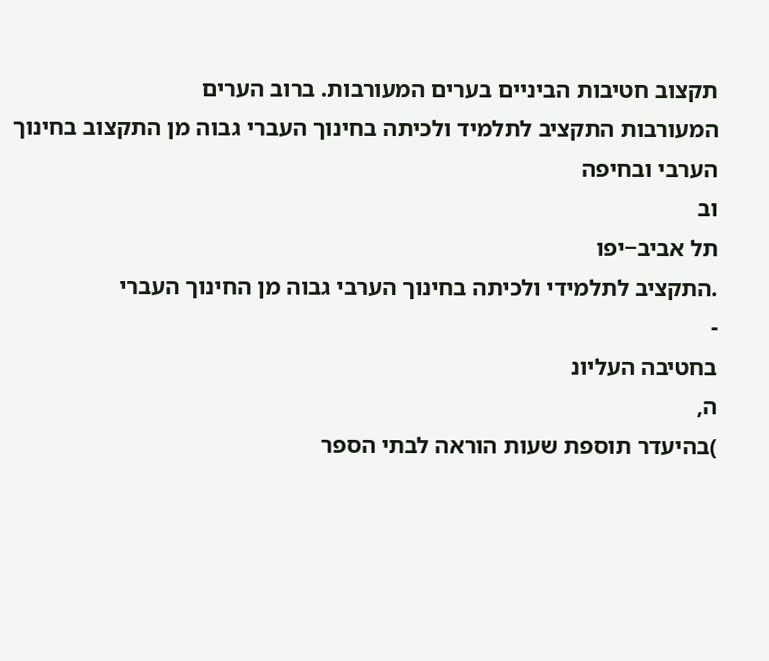תקצוב חטיבות הביניים בערים המעורבות. ברוב הערים
המעורבות התקציב לתלמיד ולכיתה בחינוך העברי גבוה מן התקצוב בחינוך הערבי ובחיפה
וב
תל אביב−יפו
.התקציב לתלמידי ולכיתה בחינוך הערבי גבוה מן החינוך העברי
-
בחטיבה העליונ
ה,
)בהיעדר תוספת שעות הוראה לבתי הספר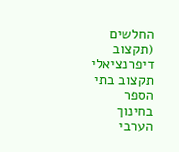החלשים (תקצוב דיפרנציאלי
תקצוב בתי הספר בחינוך הערבי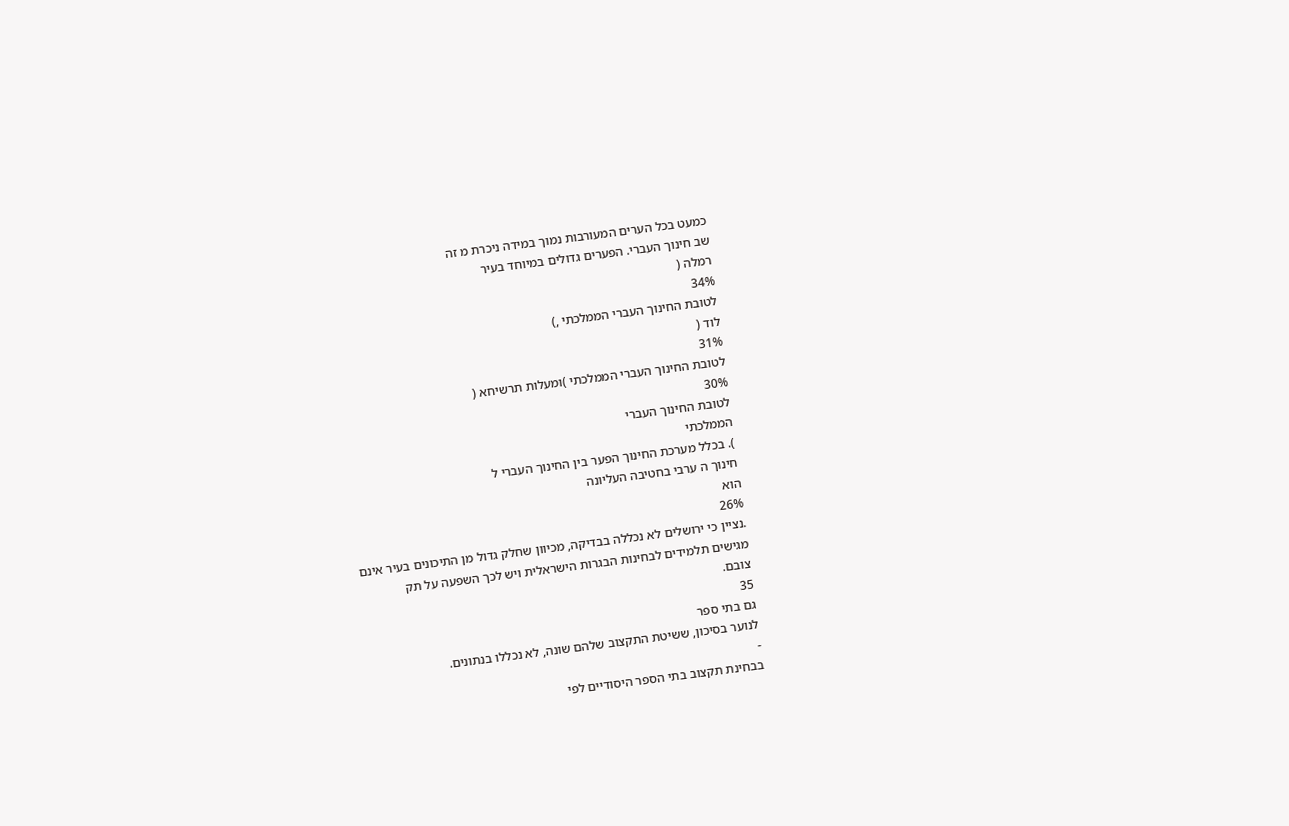כמעט בכל הערים המעורבות נמוך במידה ניכרת מ זה
שב חינוך העברי. הפערים גדולים במיוחד בעיר
רמלה (
34%
לטובת החינוך העברי הממלכתי ,)
לוד (
31%
לטובת החינוך העברי הממלכתי )ומעלות תרשיחא (
30%
לטובת החינוך העברי
הממלכתי
). בכלל מערכת החינוך הפער בין החינוך העברי ל
חינוך ה ערבי בחטיבה העליונה
הוא
26%
.נציין כי ירושלים לא נכללה בבדיקה, מכיוון שחלק גדול מן התיכונים בעיר אינם
מגישים תלמידים לבחינות הבגרות הישראלית ויש לכך השפעה על תק
צובם.
35
גם בתי ספר
לנוער בסיכון, ששיטת התקצוב שלהם שונה, לא נכללו בנתונים.
-
בבחינת תקצוב בתי הספר היסודיים לפי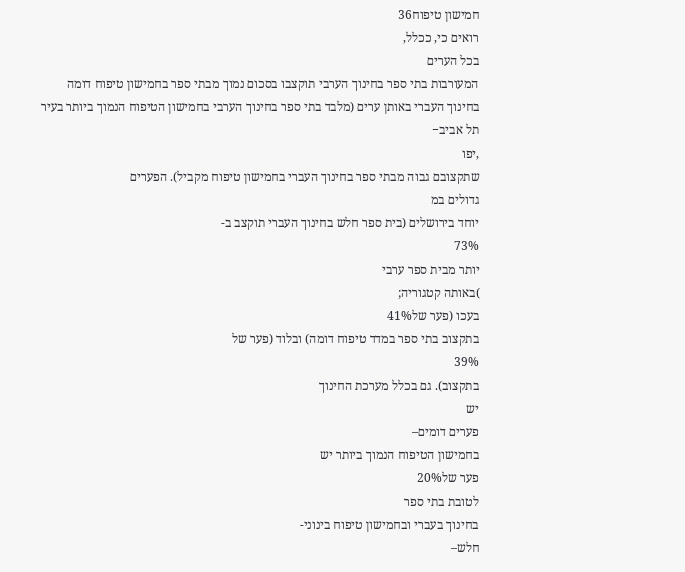חמישון טיפוח36
רואים כי, ככלל,
בכל הערים
המעורבות בתי ספר בחינוך הערבי תוקצבו בסכום נמוך מבתי ספר בחמישון טיפוח דומה
בחינוך העברי באותן ערים (מלבד בתי ספר בחינוך הערבי בחמישון הטיפוח הנמוך ביותר בעיר
תל אביב−
,יפו
שתקצובם גבוה מבתי ספר בחינוך העברי בחמישון טיפוח מקביל). הפערים
גדולים במ
יוחד בירושלים (בית ספר חלש בחינוך העברי תוקצב ב-
73%
יותר מבית ספר ערבי
)באותה קטגוריה;
בעכו (פער של41%
בתקצוב בתי ספר במדד טיפוח דומה) ובלוד (פער של
39%
בתקצוב). גם בכלל מערכת החינוך
יש
פערים דומים–
בחמישון הטיפוח הנמוך ביותר יש
פער של20%
לטובת בתי ספר
בחינוך בעברי ובחמישון טיפוח בינוני-
חלש–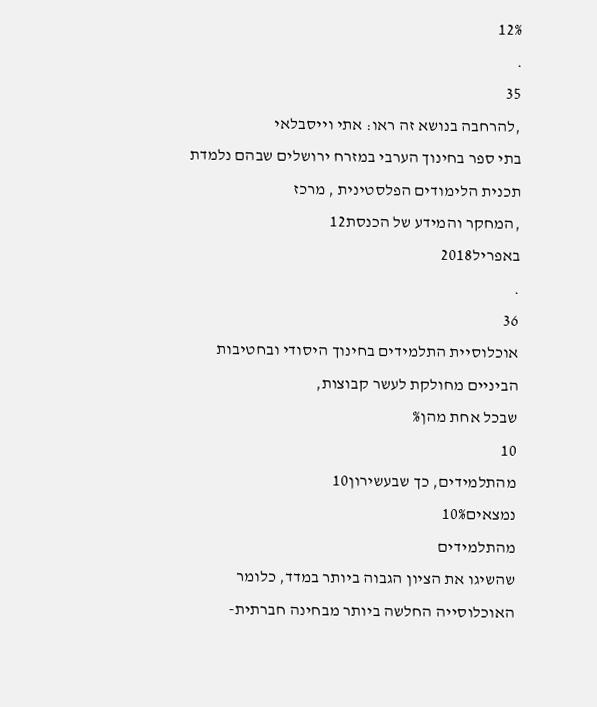12%
.
35
,להרחבה בנושא זה ראו: אתי וייסבלאי
בתי ספר בחינוך הערבי במזרח ירושלים שבהם נלמדת תכנית הלימודים הפלסטינית , מרכז
,המחקר והמידע של הכנסת12
באפריל2018
.
36
אוכלוסיית התלמידים בחינוך היסודי ובחטיבות הביניים מחולקת לעשר קבוצות,
שבכל אחת מהן%
10
מהתלמידים, כך שבעשירון10
נמצאים10%
מהתלמידים
שהשיגו את הציון הגבוה ביותר במדד, כלומר האוכלוסייה החלשה ביותר מבחינה חברתית-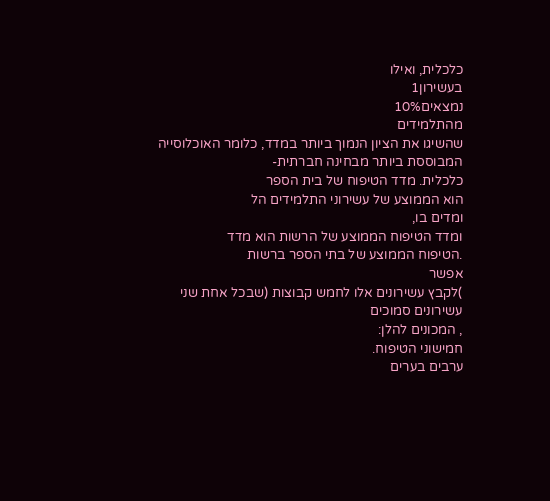כלכלית, ואילו
בעשירון1
נמצאים10%
מהתלמידים
שהשיגו את הציון הנמוך ביותר במדד, כלומר האוכלוסייה המבוססת ביותר מבחינה חברתית-
כלכלית. מדד הטיפוח של בית הספר
הוא הממוצע של עשירוני התלמידים הל
ומדים בו,
ומדד הטיפוח הממוצע של הרשות הוא מדד
.הטיפוח הממוצע של בתי הספר ברשות
אפשר
)לקבץ עשירונים אלו לחמש קבוצות (שבכל אחת שני עשירונים סמוכים
, המכונים להלן:
חמישוני הטיפוח.
ערבים בערים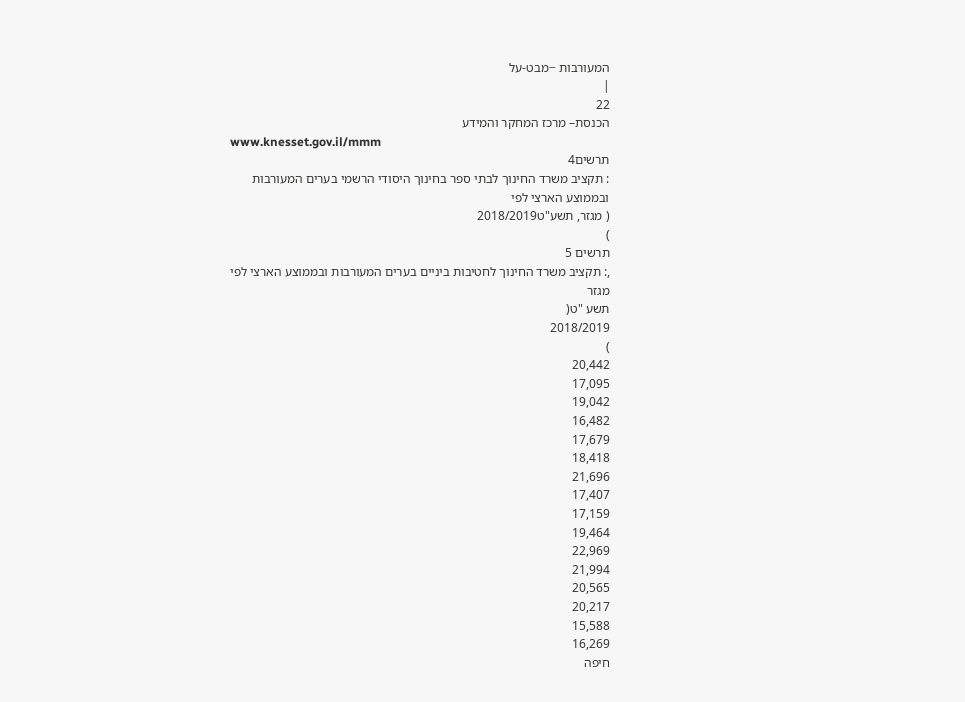המעורבות −מבט-על
|
22
הכנסת– מרכז המחקר והמידע
www.knesset.gov.il/mmm
תרשים4
: תקציב משרד החינוך לבתי ספר בחינוך היסודי הרשמי בערים המעורבות ובממוצע הארצי לפי
( מגזר, תשע"ט2018/2019
)
תרשים 5
,: תקציב משרד החינוך לחטיבות ביניים בערים המעורבות ובממוצע הארצי לפי מגזר
תשע "ט(
2018/2019
)
20,442
17,095
19,042
16,482
17,679
18,418
21,696
17,407
17,159
19,464
22,969
21,994
20,565
20,217
15,588
16,269
חיפה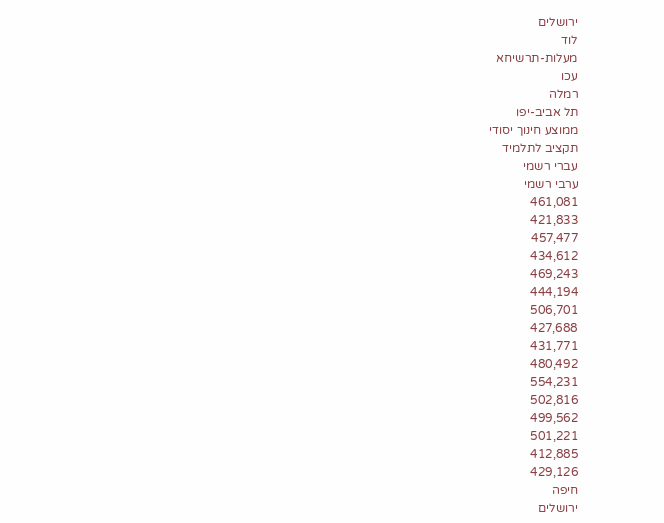ירושלים
לוד
מעלות-תרשיחא
עכו
רמלה
תל אביב-יפו
ממוצע חינוך יסודי
תקציב לתלמיד
עברי רשמי
ערבי רשמי
461,081
421,833
457,477
434,612
469,243
444,194
506,701
427,688
431,771
480,492
554,231
502,816
499,562
501,221
412,885
429,126
חיפה
ירושלים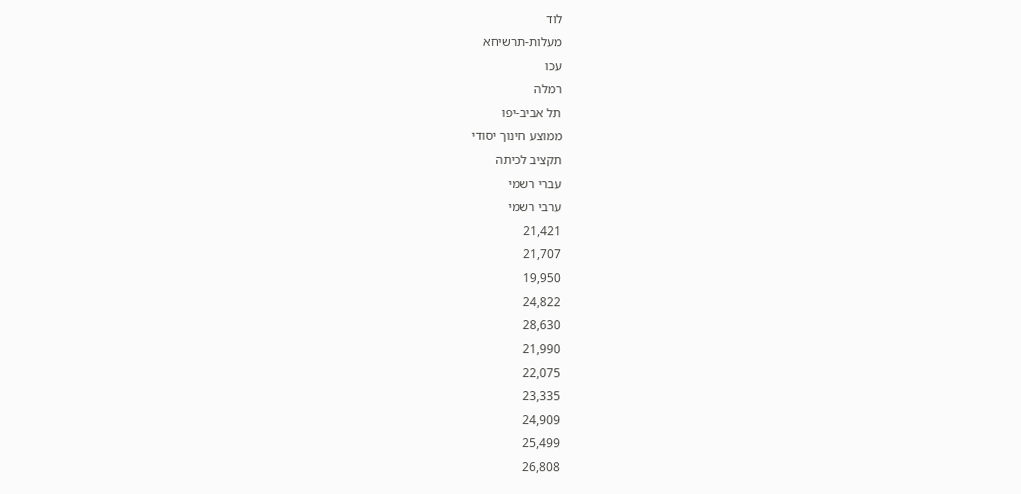לוד
מעלות-תרשיחא
עכו
רמלה
תל אביב-יפו
ממוצע חינוך יסודי
תקציב לכיתה
עברי רשמי
ערבי רשמי
21,421
21,707
19,950
24,822
28,630
21,990
22,075
23,335
24,909
25,499
26,808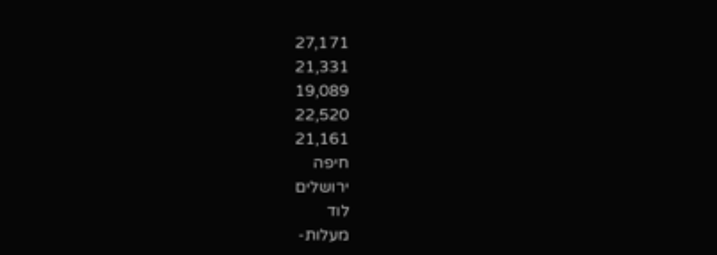27,171
21,331
19,089
22,520
21,161
חיפה
ירושלים
לוד
מעלות-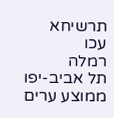תרשיחא
עכו
רמלה
תל אביב-יפו
ממוצע ערים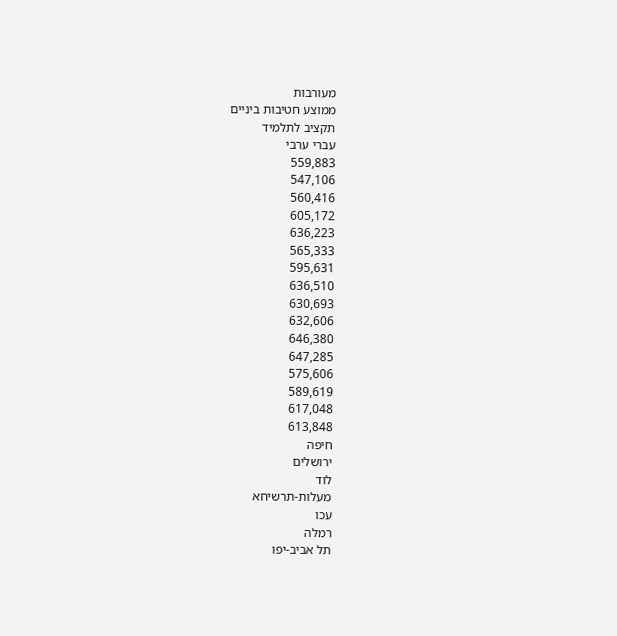מעורבות
ממוצע חטיבות ביניים
תקציב לתלמיד
עברי ערבי
559,883
547,106
560,416
605,172
636,223
565,333
595,631
636,510
630,693
632,606
646,380
647,285
575,606
589,619
617,048
613,848
חיפה
ירושלים
לוד
מעלות-תרשיחא
עכו
רמלה
תל אביב-יפו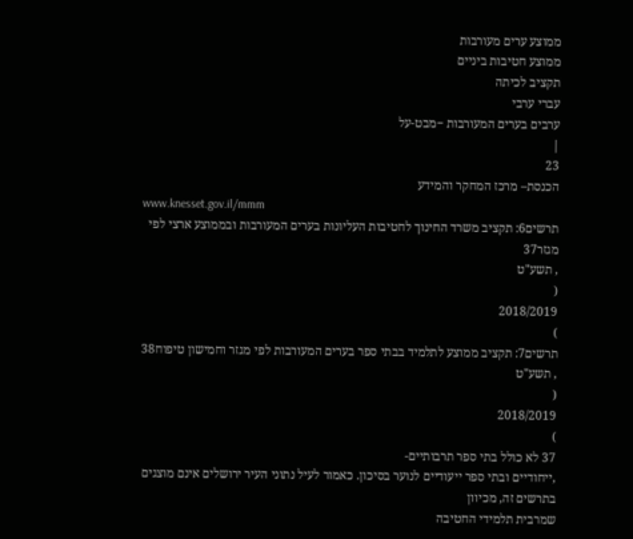ממוצע ערים מעורבות
ממוצע חטיבות ביניים
תקציב לכיתה
עברי ערבי
ערבים בערים המעורבות −מבט-על
|
23
הכנסת– מרכז המחקר והמידע
www.knesset.gov.il/mmm
תרשים6: תקציב משרד החינוך לחטיבות העליונות בערים המעורבות ובממוצע ארצי לפי מגזר37
, תשע"ט
(
2018/2019
)
תרשים7: תקציב ממוצע לתלמיד בבתי ספר בערים המעורבות לפי מגזר וחמישון טיפוח38
, תשע"ט
(
2018/2019
)
37 לא כולל בתי ספר תרבותיים-
,ייחודיים ובתי ספר ייעודיים לנוער בסיכון. כאמור לעיל נתוני העיר ירושלים אינם מוצגים בתרשים זה, מכיוון
שמרבית תלמידי החטיבה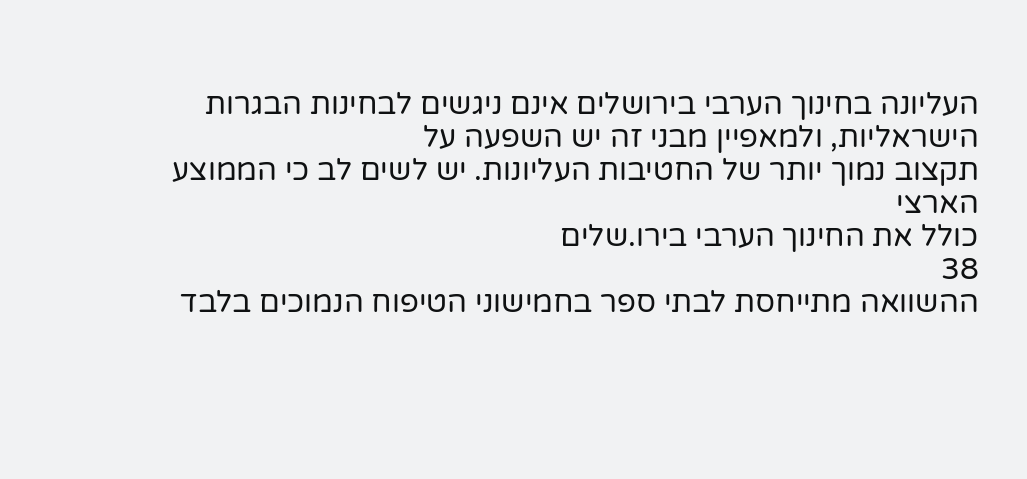העליונה בחינוך הערבי בירושלים אינם ניגשים לבחינות הבגרות הישראליות, ולמאפיין מבני זה יש השפעה על
תקצוב נמוך יותר של החטיבות העליונות. יש לשים לב כי הממוצע הארצי
כולל את החינוך הערבי בירו.שלים
38
ההשוואה מתייחסת לבתי ספר בחמישוני הטיפוח הנמוכים בלבד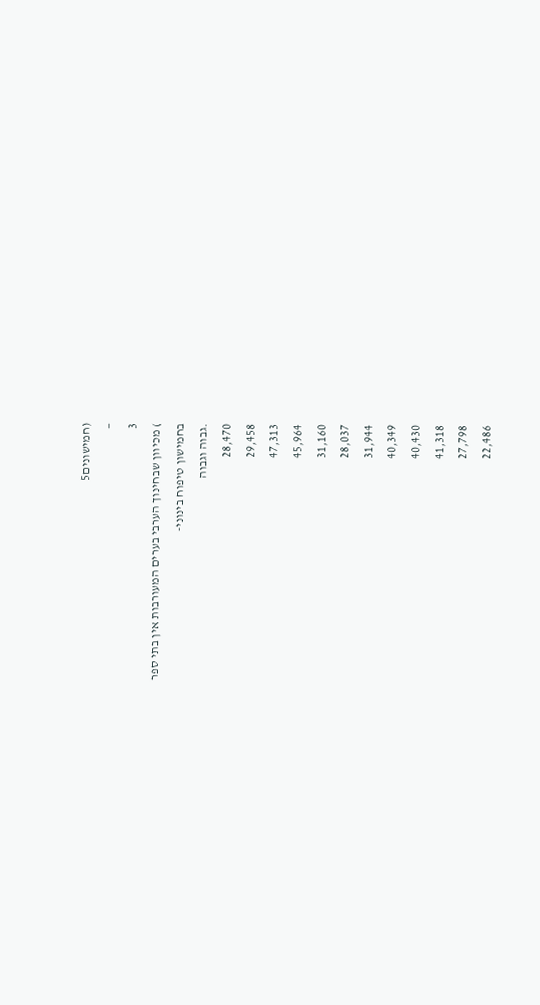(חמישונים5
−
3
) מכיוון שבחינוך הערבי בערים המעורבות אין בתי ספר
בחמישון טיפוח בינוני-
.גבוה וגבוה
28,470
29,458
47,313
45,964
31,160
28,037
31,944
40,349
40,430
41,318
27,798
22,486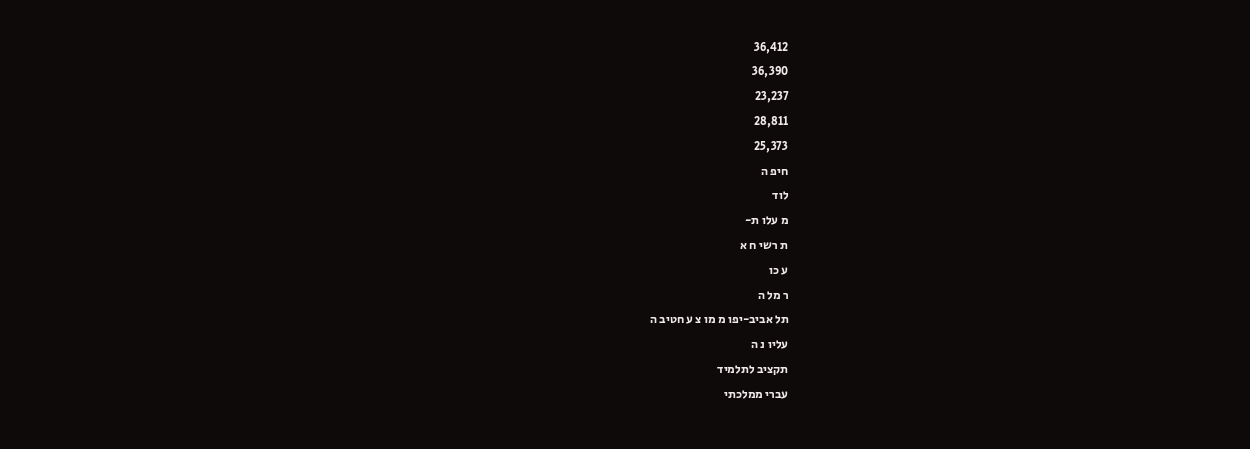36,412
36,390
23,237
28,811
25,373
חיפ ה
לוד
מ עלו ת-
ת רשי ח א
ע כו
ר מל ה
תל אביב-יפו מ מו צ ע חטיב ה
עליו נ ה
תקציב לתלמיד
עברי ממלכתי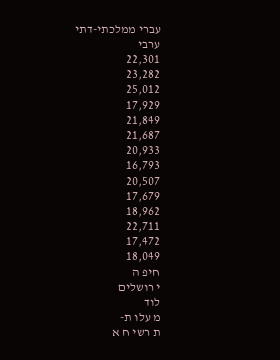עברי ממלכתי-דתי
ערבי
22,301
23,282
25,012
17,929
21,849
21,687
20,933
16,793
20,507
17,679
18,962
22,711
17,472
18,049
חיפ ה
י רושלים
לוד
מ עלו ת-
ת רשי ח א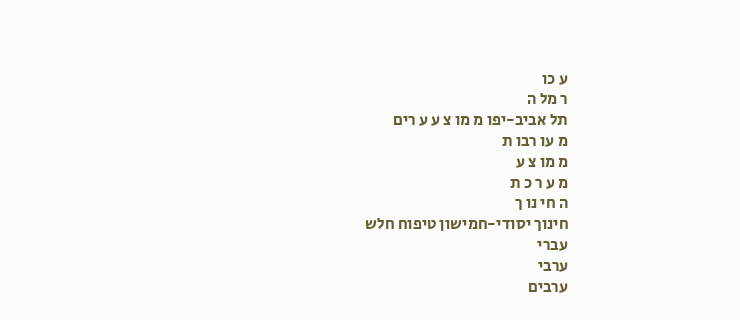ע כו
ר מל ה
תל אביב-יפו מ מו צ ע ע רים
מ עו רבו ת
מ מו צ ע
מ ע ר כ ת
ה חי נו ך
חינוך יסודי-חמישון טיפוח חלש
עברי
ערבי
ערבים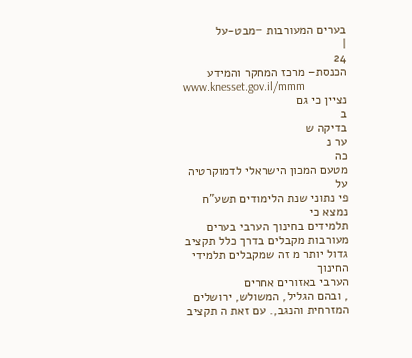בערים המעורבות −מבט-על
|
24
הכנסת– מרכז המחקר והמידע
www.knesset.gov.il/mmm
נציין כי גם
ב
בדיקה ש
ער נ
כה
מטעם המכון הישראלי לדמוקרטיה
על
פי נתוני שנת הלימודים תשע"ח נמצא כי
תלמידים בחינוך הערבי בערים מעורבות מקבלים בדרך כלל תקציב גדול יותר מ זה שמקבלים תלמידי החינוך
הערבי באזורים אחרים
, ובהם הגליל, המשולש, ירושלים המזרחית והנגב,. עם זאת ה תקציב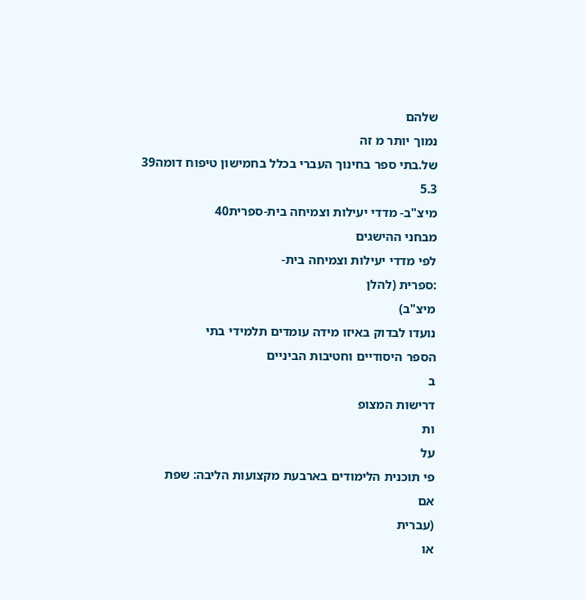שלהם
נמוך יותר מ זה
של.בתי ספר בחינוך העברי בכלל בחמישון טיפוח דומה39
5.3
מיצ"ב- מדדי יעילות וצמיחה בית-ספרית40
מבחני ההישגים
לפי מדדי יעילות וצמיחה בית-
:ספרית (להלן
מיצ"ב)
נועדו לבדוק באיזו מידה עומדים תלמידי בתי
הספר היסודיים וחטיבות הביניים
ב
דרישות המצופ
ות
על
פי תוכנית הלימודים בארבעת מקצועות הליבה: שפת
אם
(עברית
או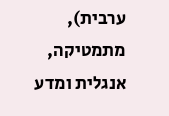ערבית), מתמטיקה, אנגלית ומדע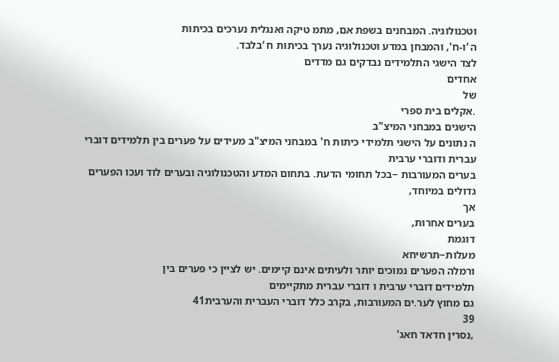וטכנולוגיה. המבחנים בשפת אם, מתמ טיקה ואנגלית נערכים בכיתות
ה ‘ו-ח', והמבחן במדע וטכנולוגיה נערך בכיתות ח ‘בלבד.
לצד הישגי התלמידים נבדקים גם מדדים
אחדים
של
.אקלים בית ספרי
הישגים במבחני המיצ"ב
ה נתונים על הישגי תלמידי כיתות ח' במבחני המיצ"ב מעידים על פערים בין תלמידים דוברי עברית ודוברי ערבית
בערים המעורבות −בכל תחומי הדעת. בתחום המדע והטכנולוגיה ובערים לוד ועכו הפערים גדולים במיוחד,
אך
בערים אחרות,
דוגמת
מעלות−תרשיחא
ורמלה הפערים נמוכים יותר ולעיתים אינם קיימים. יש לציין כי פערים בין
תלמידים דוברי ערבית ו דוברי עברית מתקיימים
גם מחוץ לער.ים המעורבות, בקרב כלל דוברי העברית והערבית41
39
,נסרין חדאד חאג'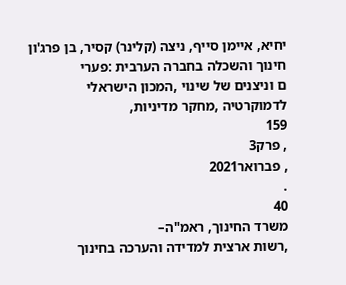יחיא, איימן סייף, ניצה (קלינר) קסיר, בן פרג'ון
חינוך והשכלה בחברה הערבית :פערי
ם וניצנים של שינוי ,המכון הישראלי
לדמוקרטיה ,מחקר מדיניות,
159
, פרק3
, פברואר2021
.
40
משרד החינוך, ראמ"ה–
,רשות ארצית למדידה והערכה בחינוך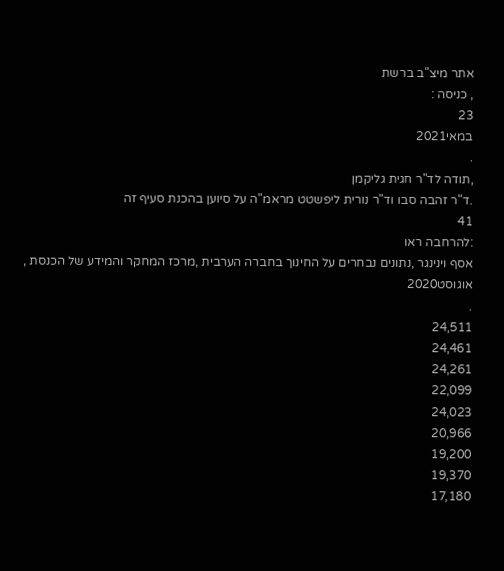אתר מיצ"ב ברשת
, כניסה :
23
במאי2021
.
,תודה לד"ר חגית גליקמן
.ד"ר זהבה סבו וד"ר נורית ליפשטט מראמ"ה על סיוען בהכנת סעיף זה
41
:להרחבה ראו
אסף וינינגר ,נתונים נבחרים על החינוך בחברה הערבית ,מרכז המחקר והמידע של הכנסת , אוגוסט2020
.
24,511
24,461
24,261
22,099
24,023
20,966
19,200
19,370
17,180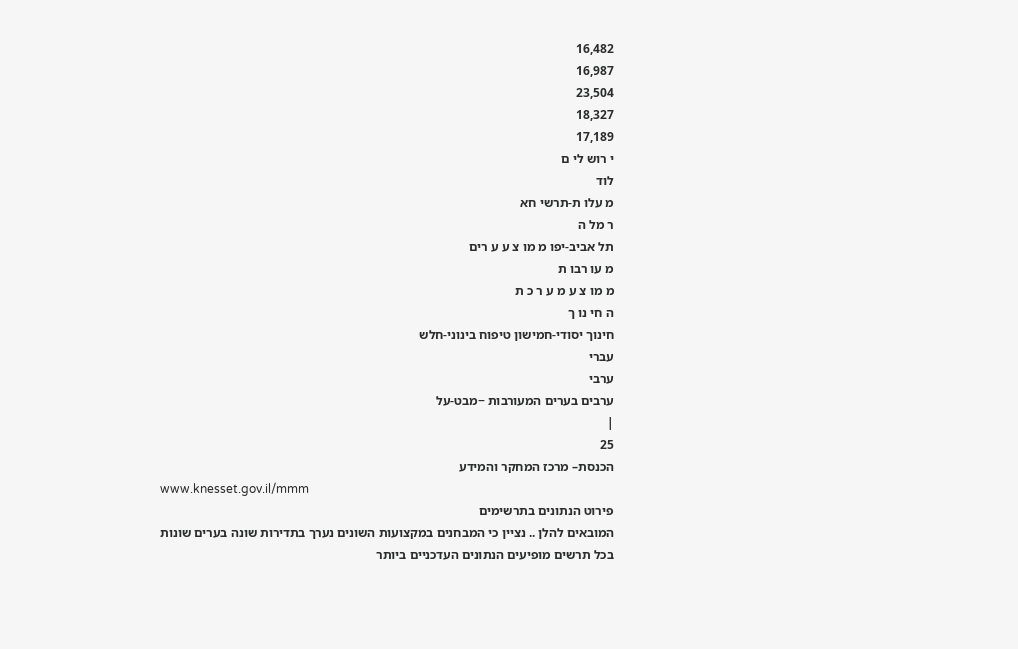16,482
16,987
23,504
18,327
17,189
י רוש לי ם
לוד
מ עלו ת-תרשי חא
ר מל ה
תל אביב-יפו מ מו צ ע ע רים
מ עו רבו ת
מ מו צ ע מ ע ר כ ת
ה חי נו ך
חינוך יסודי-חמישון טיפוח בינוני-חלש
עברי
ערבי
ערבים בערים המעורבות −מבט-על
|
25
הכנסת– מרכז המחקר והמידע
www.knesset.gov.il/mmm
פירוט הנתונים בתרשימים
המובאים להלן .. נציין כי המבחנים במקצועות השונים נערך בתדירות שונה בערים שונות
בכל תרשים מופיעים הנתונים העדכניים ביותר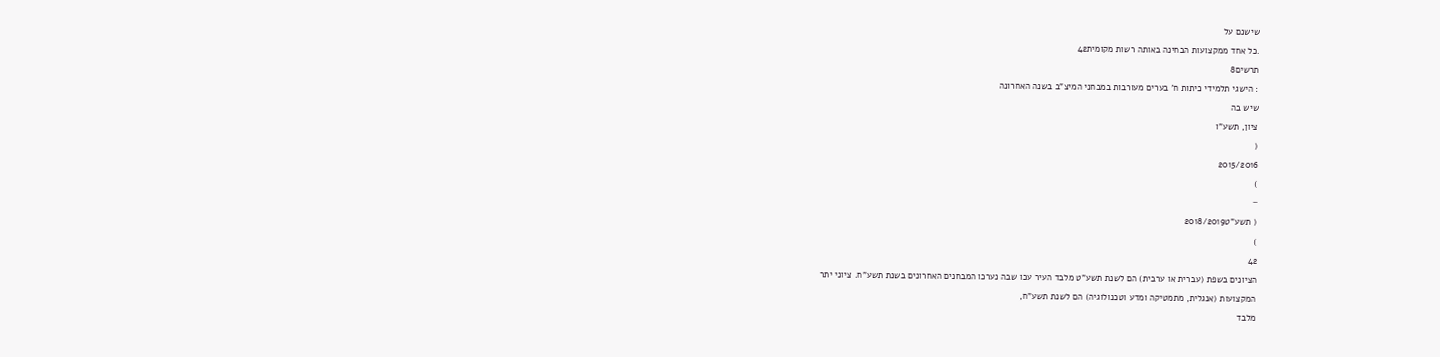שישנם על
.כל אחד ממקצועות הבחינה באותה רשות מקומית42
תרשים8
: הישגי תלמידי כיתות ח' בערים מעורבות במבחני המיצ"ב בשנה האחרונה
שיש בה
ציון, תשע"ו
(
2015/2016
)
−
( תשע"ט2018/2019
)
42
הציונים בשפת (עברית או ערבית) הם לשנת תשע"ט מלבד העיר עכו שבה נערכו המבחנים האחרונים בשנת תשע"ח. ציוני יתר
המקצועות (אנגלית, מתמטיקה ומדע וטכנולוגיה) הם לשנת תשע"ח,
מלבד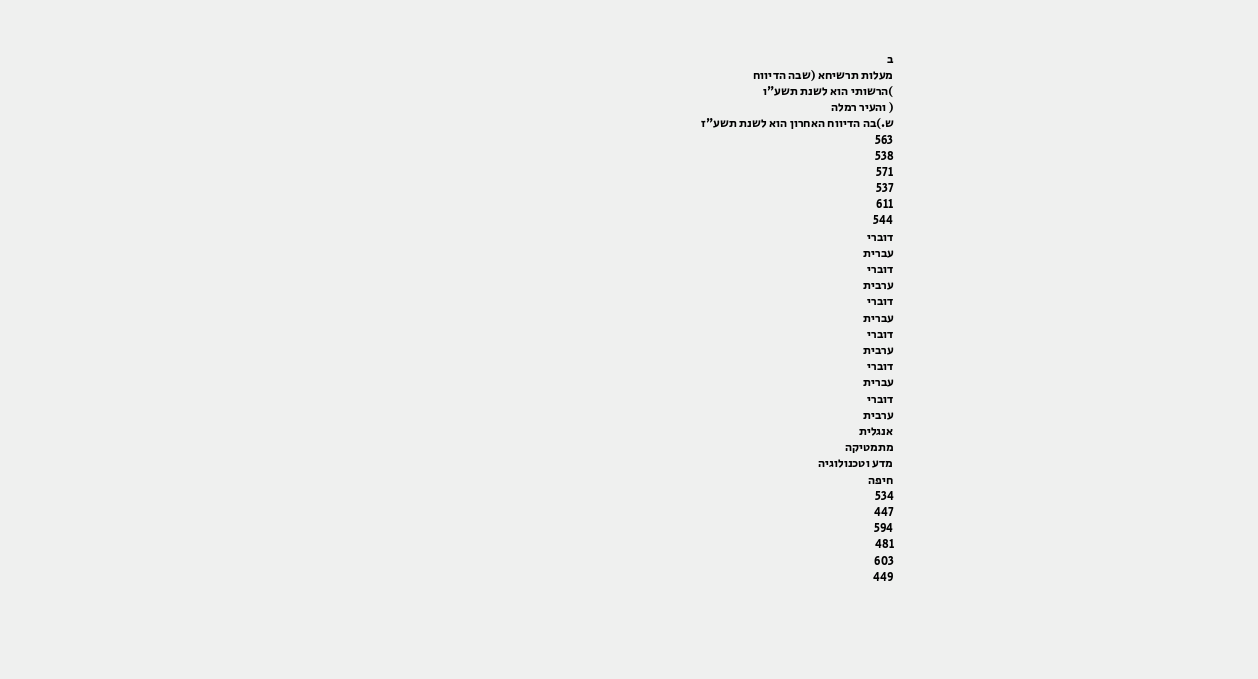ב
מעלות תרשיחא (שבה הדיווח
)הרשותי הוא לשנת תשע"ו
( והעיר רמלה
ש.)בה הדיווח האחרון הוא לשנת תשע"ז
563
538
571
537
611
544
דוברי
עברית
דוברי
ערבית
דוברי
עברית
דוברי
ערבית
דוברי
עברית
דוברי
ערבית
אנגלית
מתמטיקה
מדע וטכנולוגיה
חיפה
534
447
594
481
603
449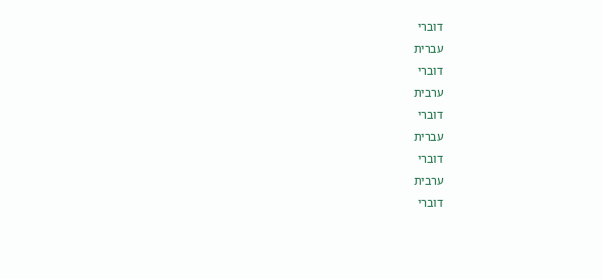דוברי
עברית
דוברי
ערבית
דוברי
עברית
דוברי
ערבית
דוברי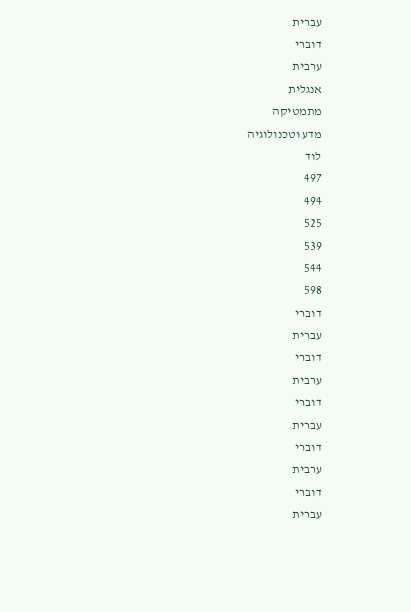עברית
דוברי
ערבית
אנגלית
מתמטיקה
מדע וטכנולוגיה
לוד
497
494
525
539
544
598
דוברי
עברית
דוברי
ערבית
דוברי
עברית
דוברי
ערבית
דוברי
עברית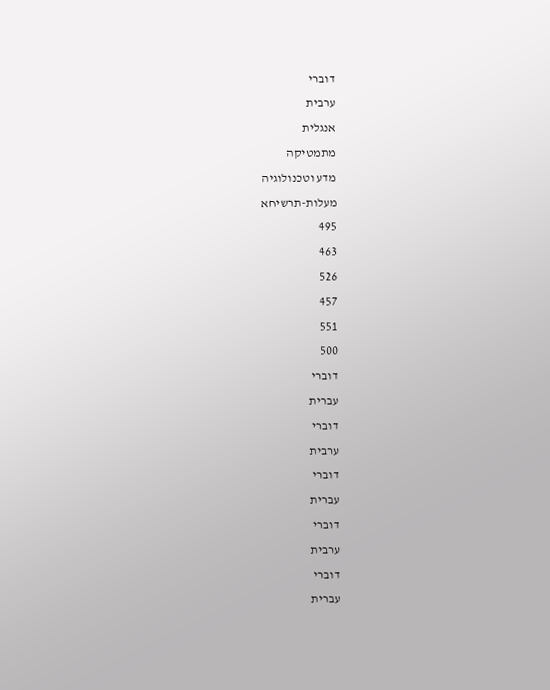דוברי
ערבית
אנגלית
מתמטיקה
מדע וטכנולוגיה
מעלות-תרשיחא
495
463
526
457
551
500
דוברי
עברית
דוברי
ערבית
דוברי
עברית
דוברי
ערבית
דוברי
עברית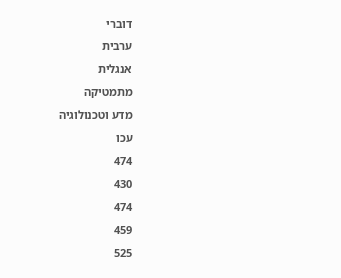דוברי
ערבית
אנגלית
מתמטיקה
מדע וטכנולוגיה
עכו
474
430
474
459
525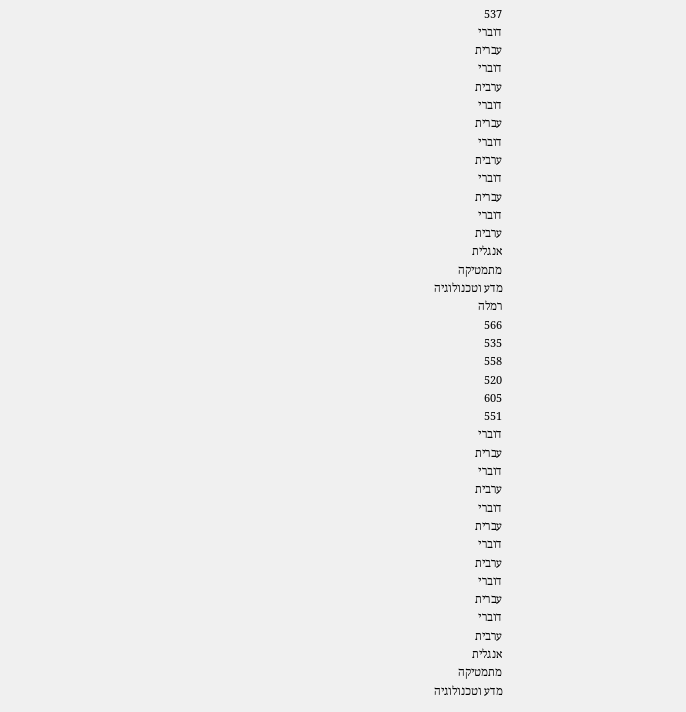537
דוברי
עברית
דוברי
ערבית
דוברי
עברית
דוברי
ערבית
דוברי
עברית
דוברי
ערבית
אנגלית
מתמטיקה
מדע וטכנולוגיה
רמלה
566
535
558
520
605
551
דוברי
עברית
דוברי
ערבית
דוברי
עברית
דוברי
ערבית
דוברי
עברית
דוברי
ערבית
אנגלית
מתמטיקה
מדע וטכנולוגיה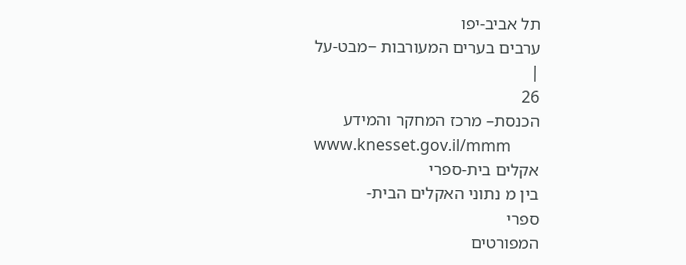תל אביב-יפו
ערבים בערים המעורבות −מבט-על
|
26
הכנסת– מרכז המחקר והמידע
www.knesset.gov.il/mmm
אקלים בית-ספרי
בין מ נתוני האקלים הבית-
ספרי
המפורטים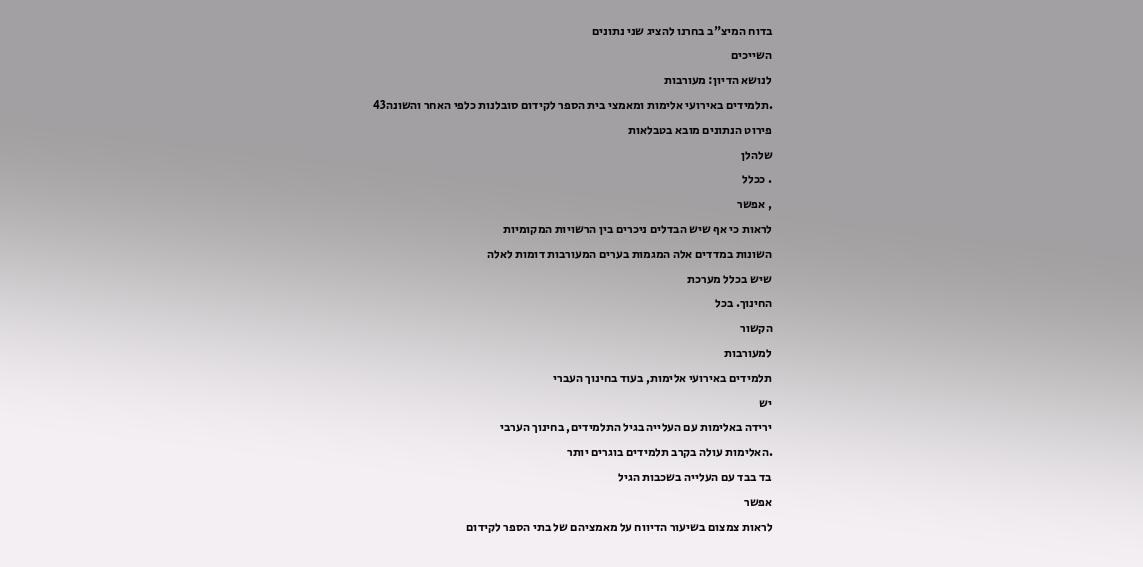בדוח המיצ"ב בחרנו להציג שני נתונים
השייכים
לנושא הדיון: מעורבות
.תלמידים באירועי אלימות ומאמצי בית הספר לקידום סובלנות כלפי האחר והשונה43
פירוט הנתונים מובא בטבלאות
שלהלן
. ככלל
, אפשר
לראות כי אף שיש הבדלים ניכרים בין הרשויות המקומיות
השונות במדדים אלה המגמות בערים המעורבות דומות לאלה
שיש בכלל מערכת
החינוך. בכל
הקשור
למעורבות
תלמידים באירועי אלימות, בעוד בחינוך העברי
יש
ירידה באלימות עם העלייה בגיל התלמידים, בחינוך הערבי
.האלימות עולה בקרב תלמידים בוגרים יותר
בד בבד עם העלייה בשכבות הגיל
אפשר
לראות צמצום בשיעור הדיווח על מאמציהם של בתי הספר לקידום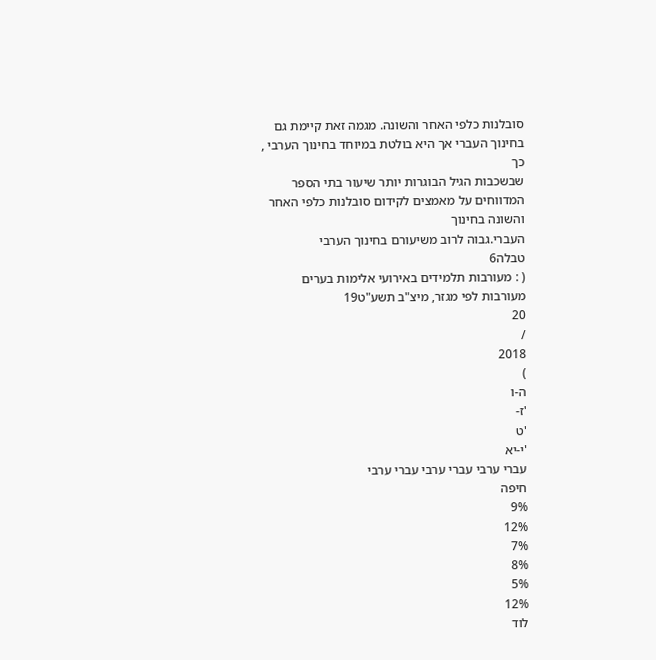סובלנות כלפי האחר והשונה. מגמה זאת קיימת גם בחינוך העברי אך היא בולטת במיוחד בחינוך הערבי ,
כך
שבשכבות הגיל הבוגרות יותר שיעור בתי הספר המדווחים על מאמצים לקידום סובלנות כלפי האחר והשונה בחינוך
העברי.גבוה לרוב משיעורם בחינוך הערבי
טבלה6
( : מעורבות תלמידים באירועי אלימות בערים מעורבות לפי מגזר, מיצ"ב תשע"ט19
20
/
2018
)
ה-ו
'ז-
'ט
'י-יא
עברי ערבי עברי ערבי עברי ערבי
חיפה
9%
12%
7%
8%
5%
12%
לוד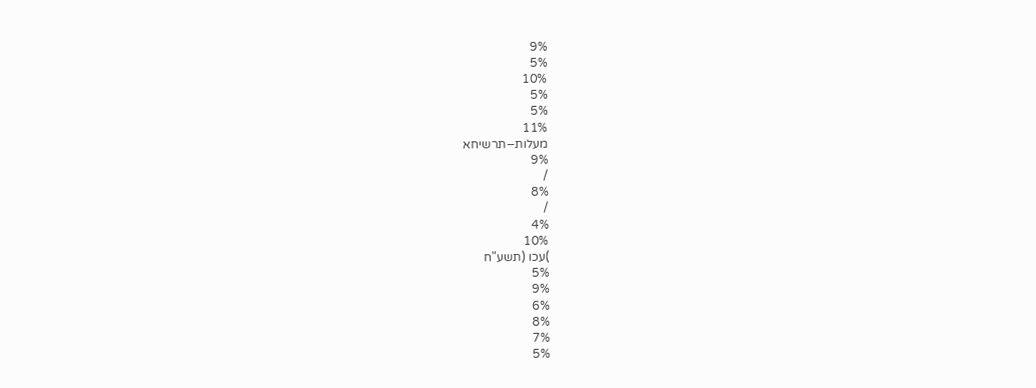9%
5%
10%
5%
5%
11%
מעלות−תרשיחא
9%
/
8%
/
4%
10%
)עכו (תשע"ח
5%
9%
6%
8%
7%
5%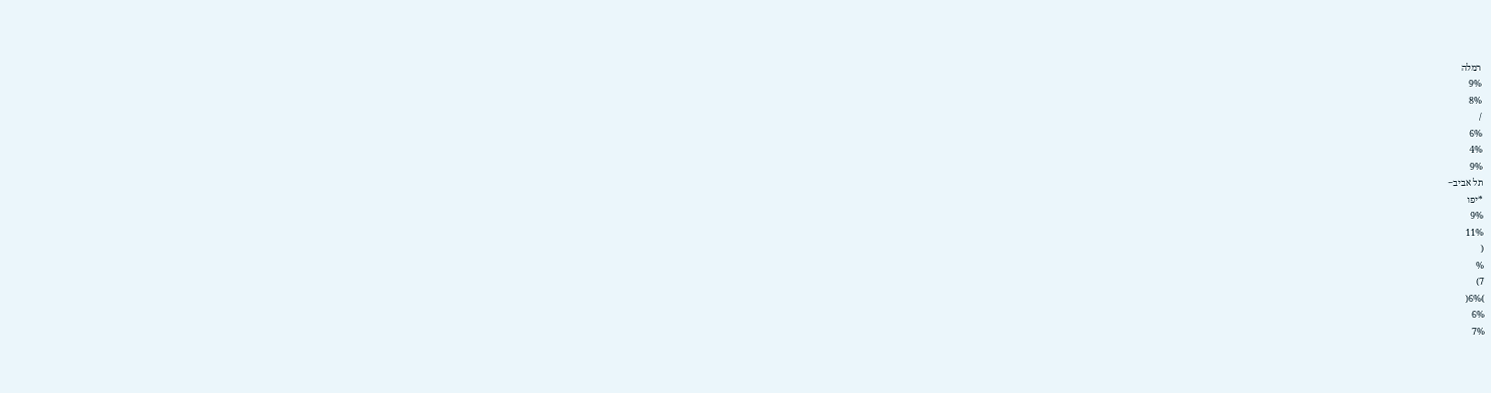רמלה
9%
8%
/
6%
4%
9%
תל אביב−
*יפו
9%
11%
(
%
7)
)6%(
6%
7%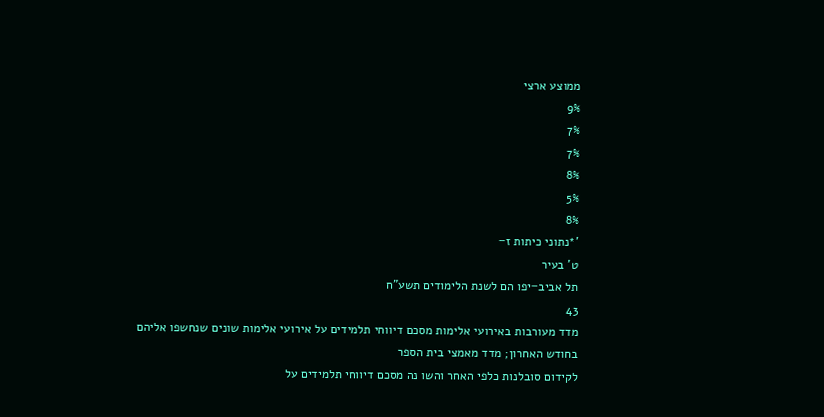ממוצע ארצי
9%
7%
7%
8%
5%
8%
'*נתוני כיתות ז−
ט' בעיר
תל אביב−יפו הם לשנת הלימודים תשע"ח
43
מדד מעורבות באירועי אלימות מסכם דיווחי תלמידים על אירועי אלימות שונים שנחשפו אליהם בחודש האחרון; מדד מאמצי בית הספר
לקידום סובלנות כלפי האחר והשו נה מסכם דיווחי תלמידים על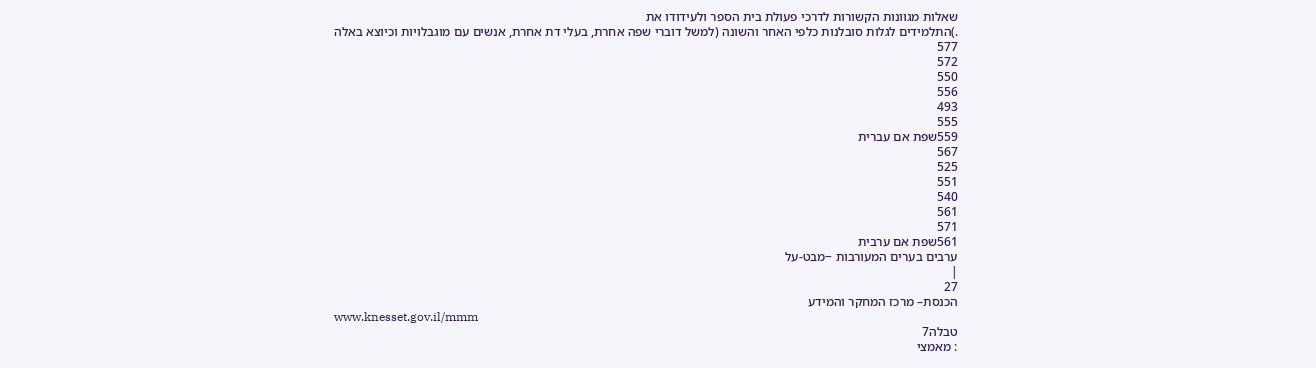שאלות מגוונות הקשורות לדרכי פעולת בית הספר ולעידודו את
.)התלמידים לגלות סובלנות כלפי האחר והשונה (למשל דוברי שפה אחרת, בעלי דת אחרת, אנשים עם מוגבלויות וכיוצא באלה
577
572
550
556
493
555
559שפת אם עברית
567
525
551
540
561
571
561שפת אם ערבית
ערבים בערים המעורבות −מבט-על
|
27
הכנסת– מרכז המחקר והמידע
www.knesset.gov.il/mmm
טבלה7
: מאמצי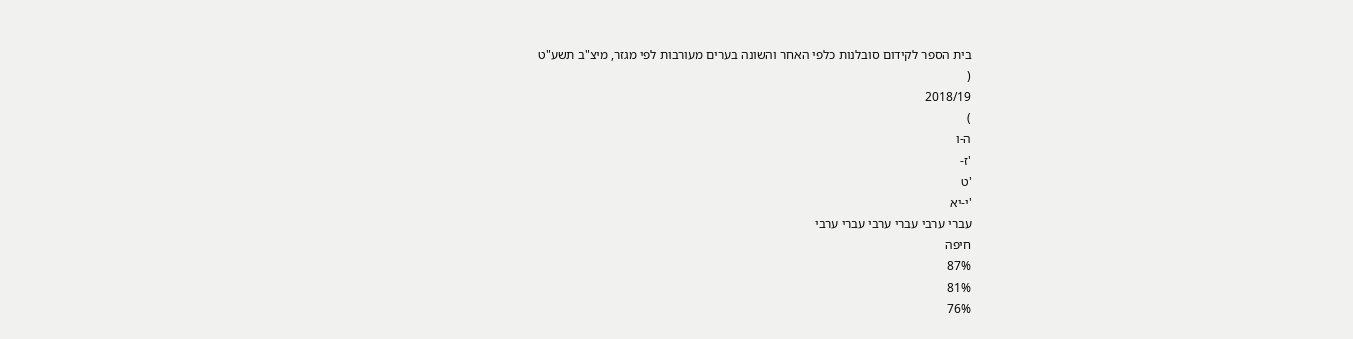בית הספר לקידום סובלנות כלפי האחר והשונה בערים מעורבות לפי מגזר, מיצ"ב תשע"ט
(
2018/19
)
ה-ו
'ז-
'ט
'י-יא
עברי ערבי עברי ערבי עברי ערבי
חיפה
87%
81%
76%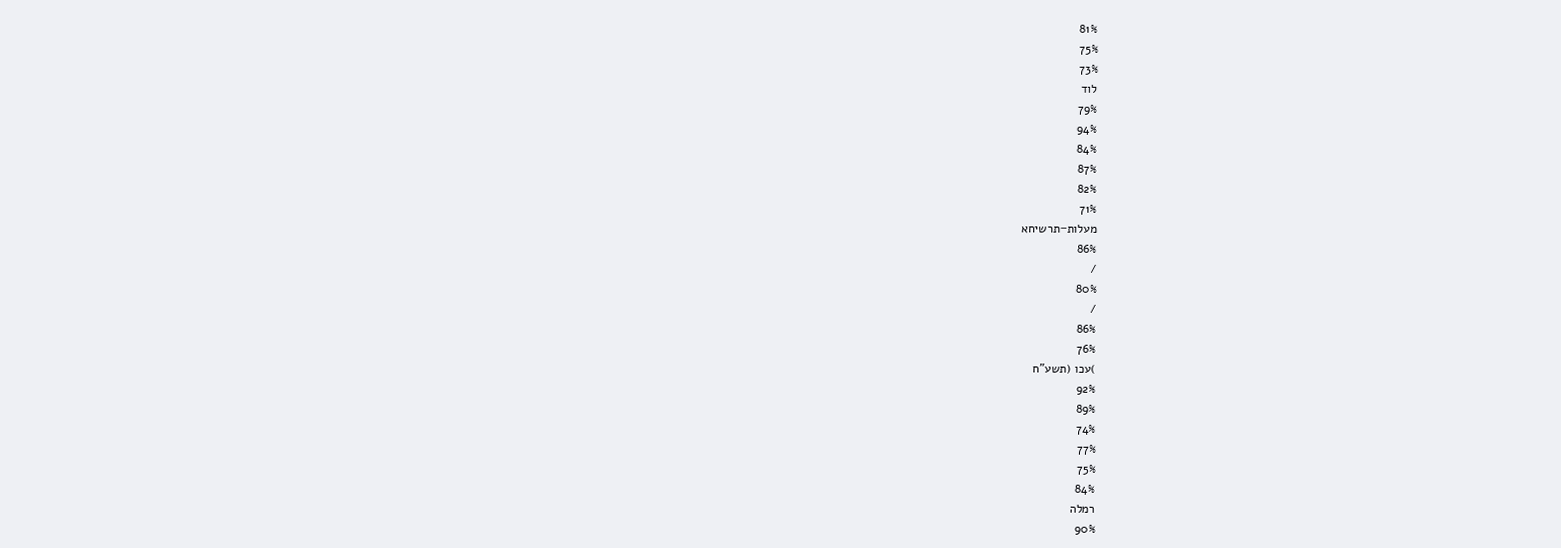81%
75%
73%
לוד
79%
94%
84%
87%
82%
71%
מעלות−תרשיחא
86%
/
80%
/
86%
76%
)עכו (תשע"ח
92%
89%
74%
77%
75%
84%
רמלה
90%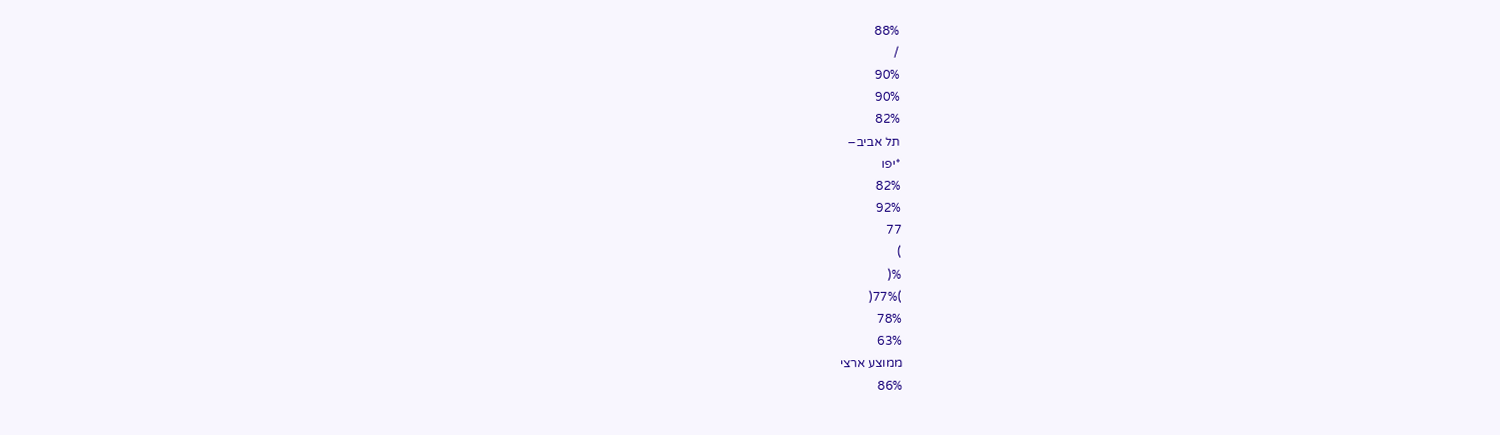88%
/
90%
90%
82%
תל אביב−
*יפו
82%
92%
77
)
%(
)77%(
78%
63%
ממוצע ארצי
86%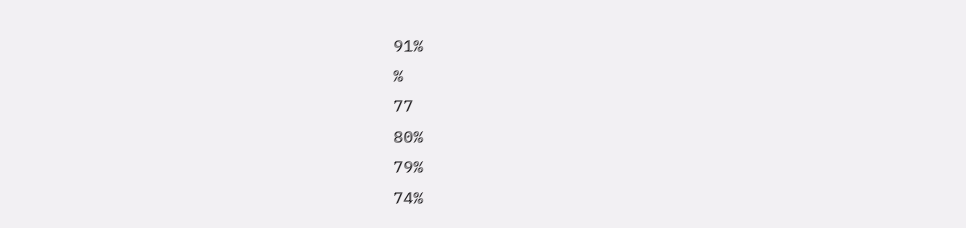91%
%
77
80%
79%
74%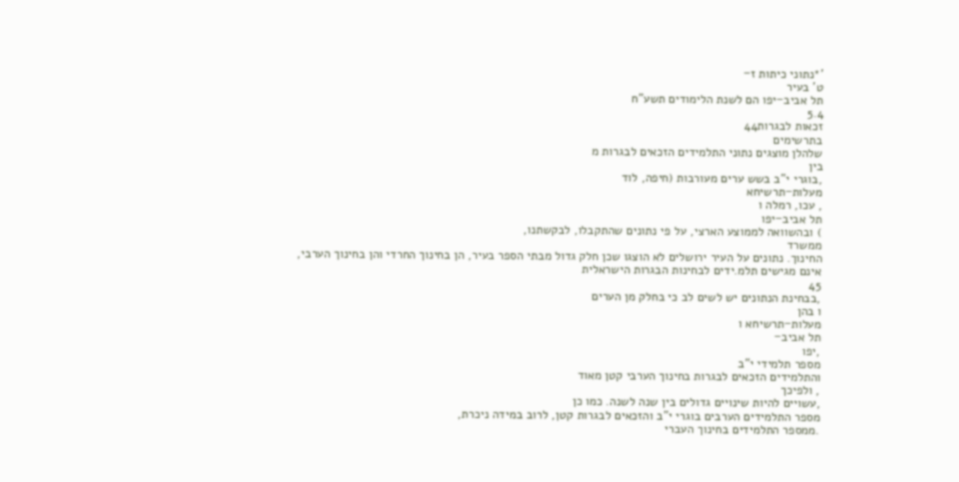'*נתוני כיתות ז−
ט' בעיר
תל אביב−יפו הם לשנת הלימודים תשע"ח
5.4
זכאות לבגרות44
בתרשימים
שלהלן מוצגים נתוני התלמידים הזכאים לבגרות מ
בין
,בוגרי י"ב בשש ערים מעורבות (חיפה, לוד
מעלות−תרשיחא
, עכו, רמלה ו
תל אביב−יפו
) ובהשוואה לממוצע הארצי, על פי נתונים שהתקבלו, לבקשתנו,
ממשרד
החינוך. נתונים על העיר ירושלים לא הוצגו שכן חלק גדול מבתי הספר בעיר, הן בחינוך החרדי והן בחינוך הערבי,
אינם מגישים תלמ.ידים לבחינות הבגרות הישראלית
45
,בבחינת הנתונים יש לשים לב כי בחלק מן הערים
ו בהן
מעלות−תרשיחא ו
תל אביב−
,יפו
מספר תלמידי י"ב
והתלמידים הזכאים לבגרות בחינוך הערבי קטן מאוד
, ולפיכך
,עשויים להיות שינויים גדולים בין שנה לשנה. כמו כן
מספר התלמידים הערבים בוגרי י"ב והזכאים לבגרות קטן, לרוב במידה ניכרת,
.ממספר התלמידים בחינוך העברי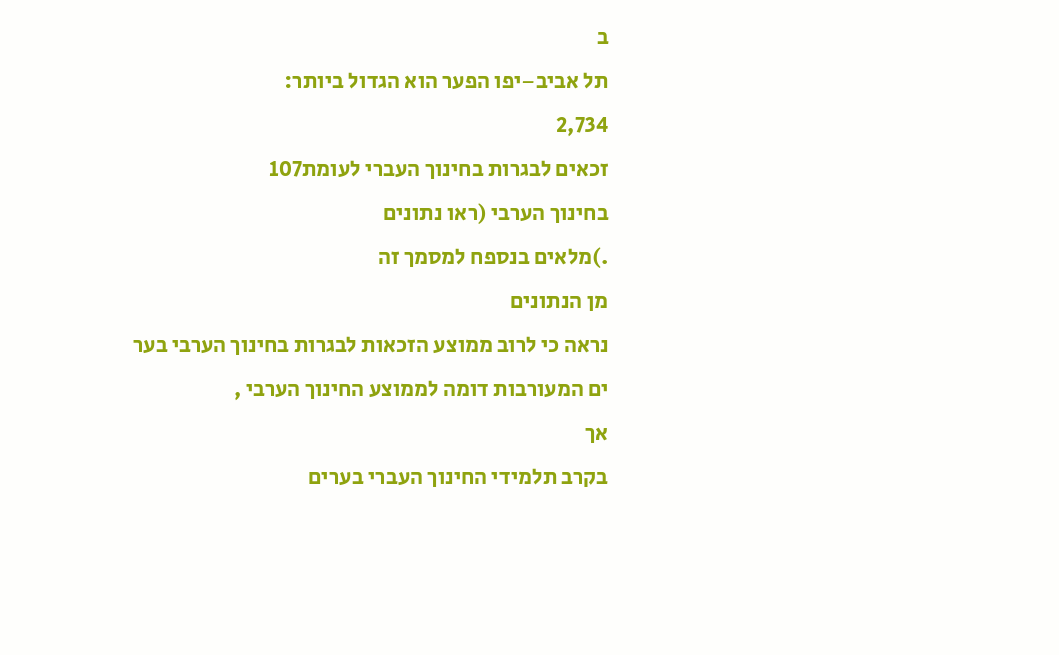ב
תל אביב−יפו הפער הוא הגדול ביותר:
2,734
זכאים לבגרות בחינוך העברי לעומת107
בחינוך הערבי (ראו נתונים
.)מלאים בנספח למסמך זה
מן הנתונים
נראה כי לרוב ממוצע הזכאות לבגרות בחינוך הערבי בער
ים המעורבות דומה לממוצע החינוך הערבי ,
אך
בקרב תלמידי החינוך העברי בערים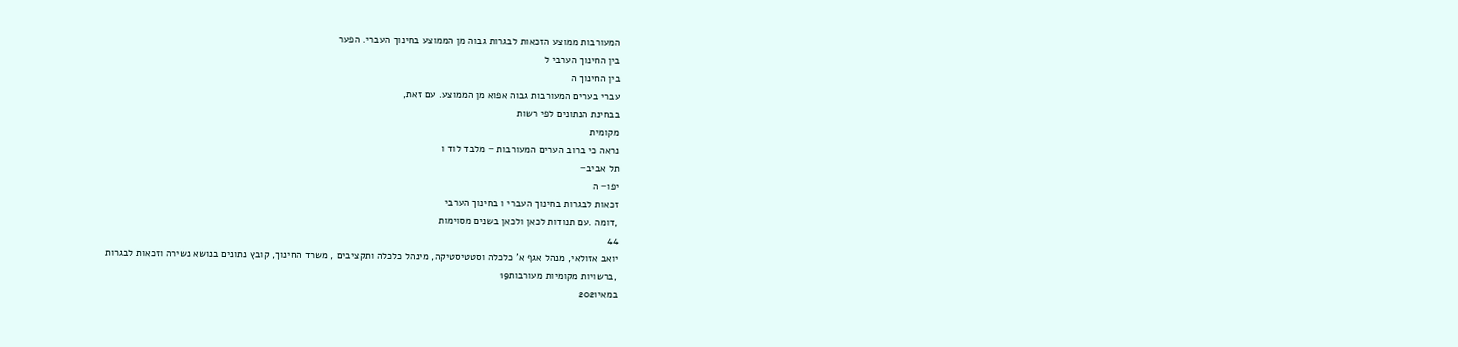המעורבות ממוצע הזכאות לבגרות גבוה מן הממוצע בחינוך העברי. הפער
בין החינוך הערבי ל
בין החינוך ה
עברי בערים המעורבות גבוה אפוא מן הממוצע. עם זאת,
בבחינת הנתונים לפי רשות
מקומית
נראה כי ברוב הערים המעורבות − מלבד לוד ו
תל אביב−
יפו− ה
זכאות לבגרות בחינוך העברי ו בחינוך הערבי
,דומה .עם תנודות לכאן ולכאן בשנים מסוימות
44
יואב אזולאי, מנהל אגף א' כלכלה וסטטיסטיקה, מינהל כלכלה ותקציבים , משרד החינוך, קובץ נתונים בנושא נשירה וזכאות לבגרות
,ברשויות מקומיות מעורבות19
במאי2021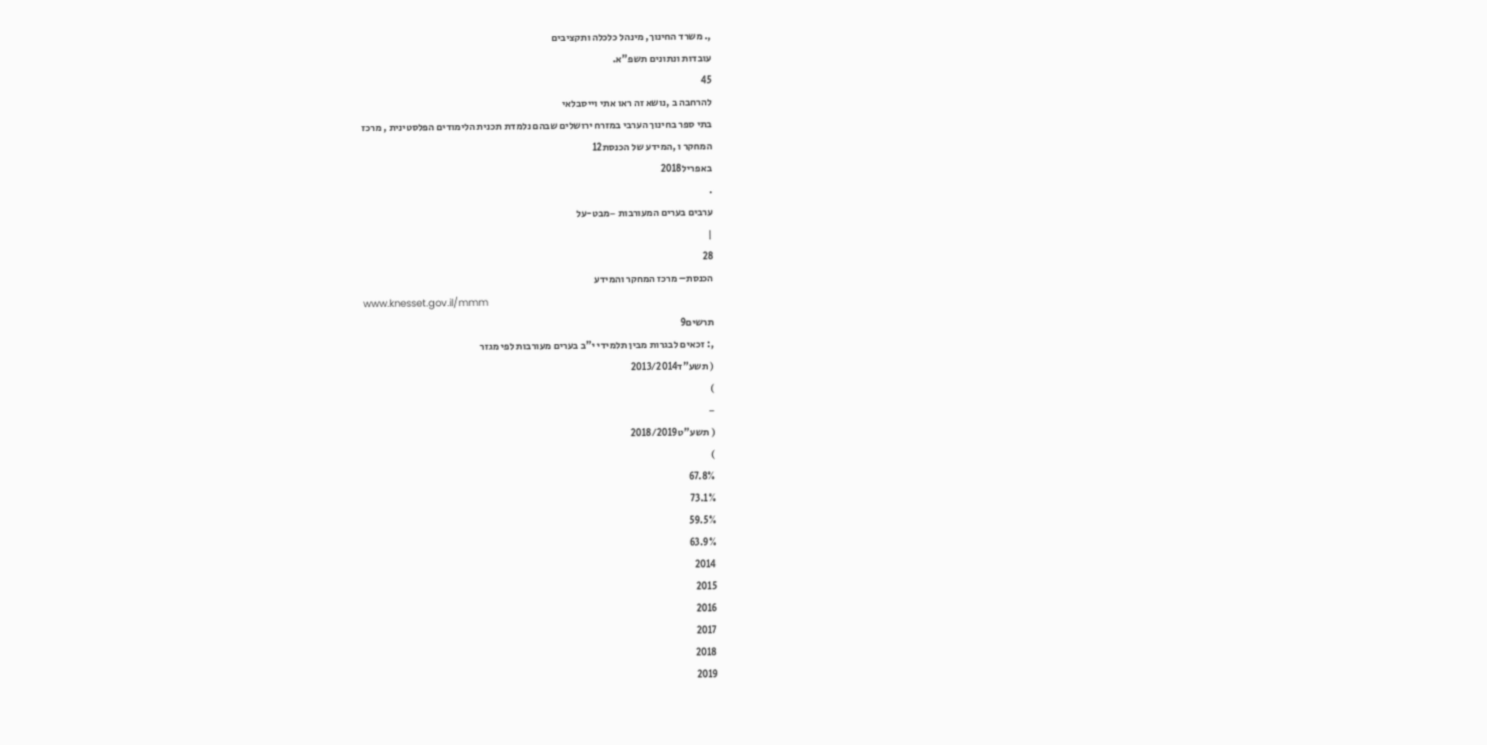,. משרד החינוך, מינהל כלכלה ותקציבים
עובדות ונתונים תשפ"א.
45
להרחבה ב ,נושא זה ראו אתי וייסבלאי
בתי ספר בחינוך הערבי במזרח ירושלים שבהם נלמדת תכנית הלימודים הפלסטינית , מרכז
המחקר ו ,המידע של הכנסת12
באפריל2018
.
ערבים בערים המעורבות −מבט-על
|
28
הכנסת– מרכז המחקר והמידע
www.knesset.gov.il/mmm
תרשים9
,: זכאים לבגרות מבין תלמידי י"ב בערים מעורבות לפי מגזר
( תשע"ד2013/2014
)
−
( תשע"ט2018/2019
)
67.8%
73.1%
59.5%
63.9%
2014
2015
2016
2017
2018
2019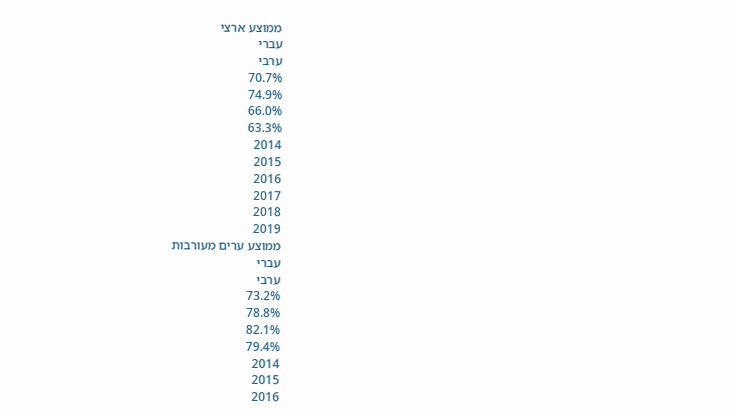ממוצע ארצי
עברי
ערבי
70.7%
74.9%
66.0%
63.3%
2014
2015
2016
2017
2018
2019
ממוצע ערים מעורבות
עברי
ערבי
73.2%
78.8%
82.1%
79.4%
2014
2015
2016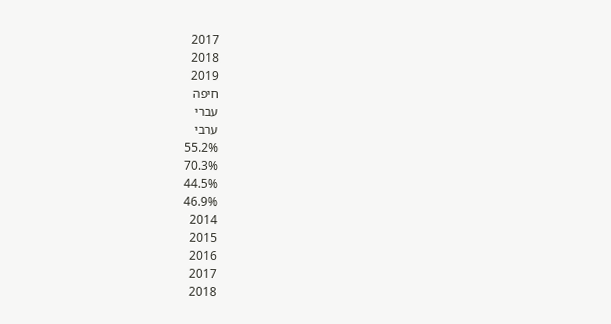2017
2018
2019
חיפה
עברי
ערבי
55.2%
70.3%
44.5%
46.9%
2014
2015
2016
2017
2018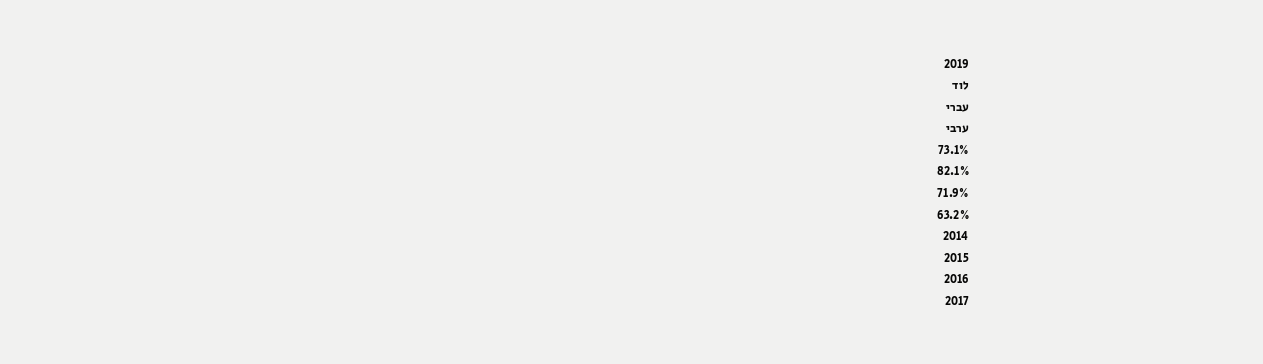2019
לוד
עברי
ערבי
73.1%
82.1%
71.9%
63.2%
2014
2015
2016
2017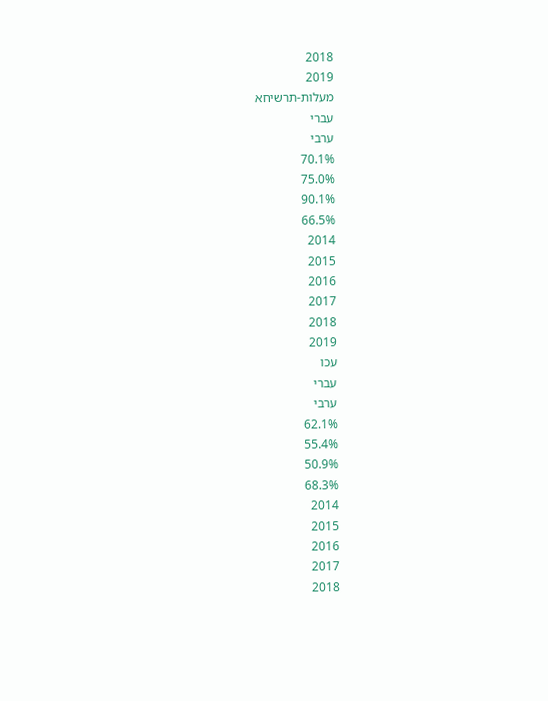2018
2019
מעלות-תרשיחא
עברי
ערבי
70.1%
75.0%
90.1%
66.5%
2014
2015
2016
2017
2018
2019
עכו
עברי
ערבי
62.1%
55.4%
50.9%
68.3%
2014
2015
2016
2017
2018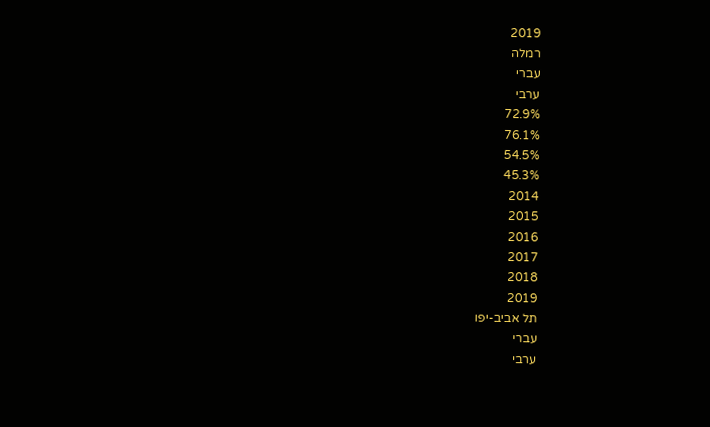2019
רמלה
עברי
ערבי
72.9%
76.1%
54.5%
45.3%
2014
2015
2016
2017
2018
2019
תל אביב-יפו
עברי
ערבי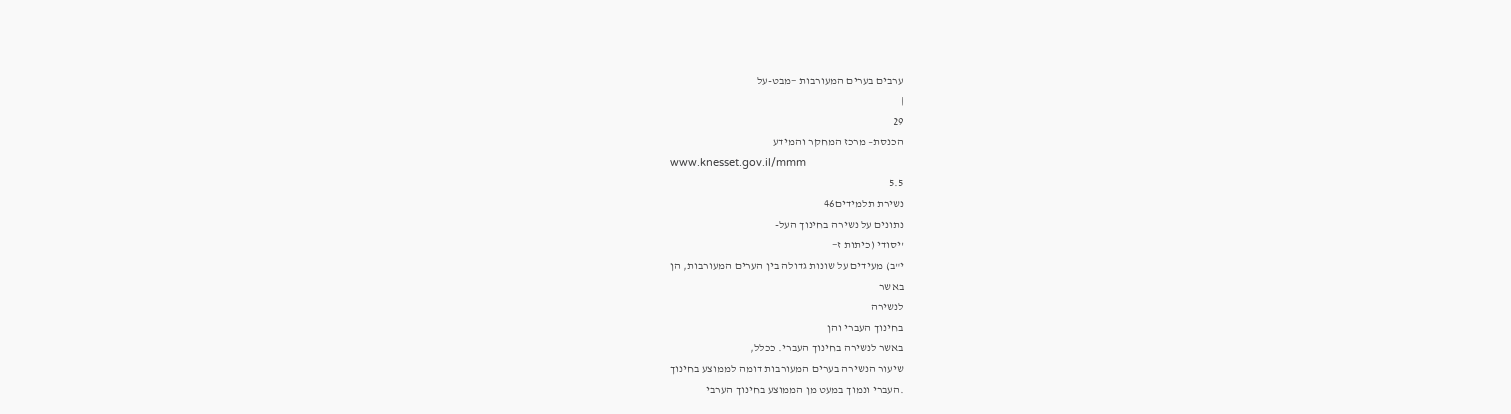ערבים בערים המעורבות −מבט-על
|
29
הכנסת– מרכז המחקר והמידע
www.knesset.gov.il/mmm
5.5
נשירת תלמידים46
נתונים על נשירה בחינוך העל-
'יסודי (כיתות ז−
י"ב) מעידים על שונות גדולה בין הערים המעורבות, הן
באשר
לנשירה
בחינוך העברי והן
באשר לנשירה בחינוך העברי. ככלל,
שיעור הנשירה בערים המעורבות דומה לממוצע בחינוך
.העברי ונמוך במעט מן הממוצע בחינוך הערבי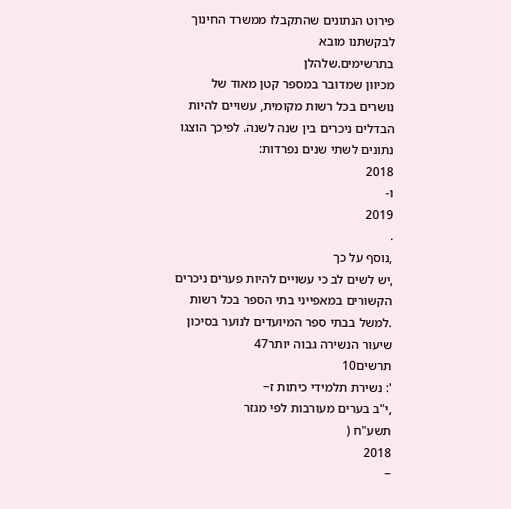פירוט הנתונים שהתקבלו ממשרד החינוך לבקשתנו מובא
בתרשימים.שלהלן
מכיוון שמדובר במספר קטן מאוד של
נושרים בכל רשות מקומית, עשויים להיות הבדלים ניכרים בין שנה לשנה. לפיכך הוצגו נתונים לשתי שנים נפרדות:
2018
ו-
2019
.
,נוסף על כך
,יש לשים לב כי עשויים להיות פערים ניכרים הקשורים במאפייני בתי הספר בכל רשות
.למשל בבתי ספר המיועדים לנוער בסיכון שיעור הנשירה גבוה יותר47
תרשים10
': נשירת תלמידי כיתות ז−
,י"ב בערים מעורבות לפי מגזר
תשע"ח (
2018
−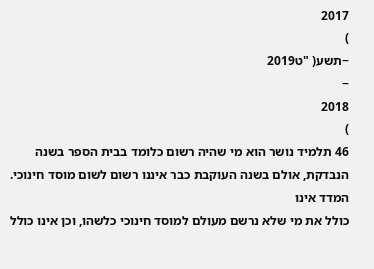2017
)
−תשע( "ט2019
−
2018
)
46 תלמיד נושר הוא מי שהיה רשום כלומד בבית הספר בשנה הנבדקת, אולם בשנה העוקבת כבר איננו רשום לשום מוסד חינוכי.
המדד אינו
כולל את מי שלא נרשם מעולם למוסד חינוכי כלשהו, וכן אינו כולל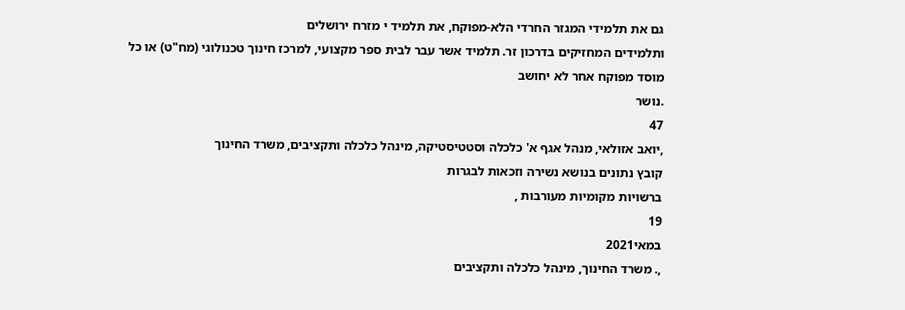גם את תלמידי המגזר החרדי הלא-מפוקח, את תלמיד י מזרח ירושלים
ותלמידים המחזיקים בדרכון זר. תלמיד אשר עבר לבית ספר מקצועי, למרכז חינוך טכנולוגי (מח"ט) או כל מוסד מפוקח אחר לא יחושב
.נושר
47
,יואב אזולאי, מנהל אגף א' כלכלה וסטטיסטיקה, מינהל כלכלה ותקציבים, משרד החינוך
קובץ נתונים בנושא נשירה וזכאות לבגרות
ברשויות מקומיות מעורבות ,
19
במאי2021
,. משרד החינוך, מינהל כלכלה ותקציבים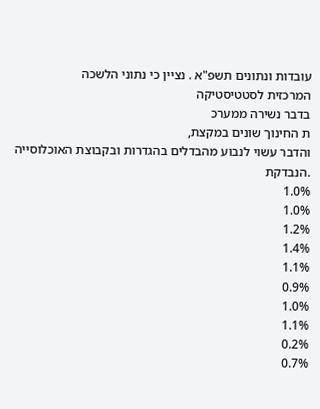עובדות ונתונים תשפ"א . נציין כי נתוני הלשכה
המרכזית לסטטיסטיקה
בדבר נשירה ממערכ
ת החינוך שונים במקצת,
והדבר עשוי לנבוע מהבדלים בהגדרות ובקבוצת האוכלוסייה
.הנבדקת
1.0%
1.0%
1.2%
1.4%
1.1%
0.9%
1.0%
1.1%
0.2%
0.7%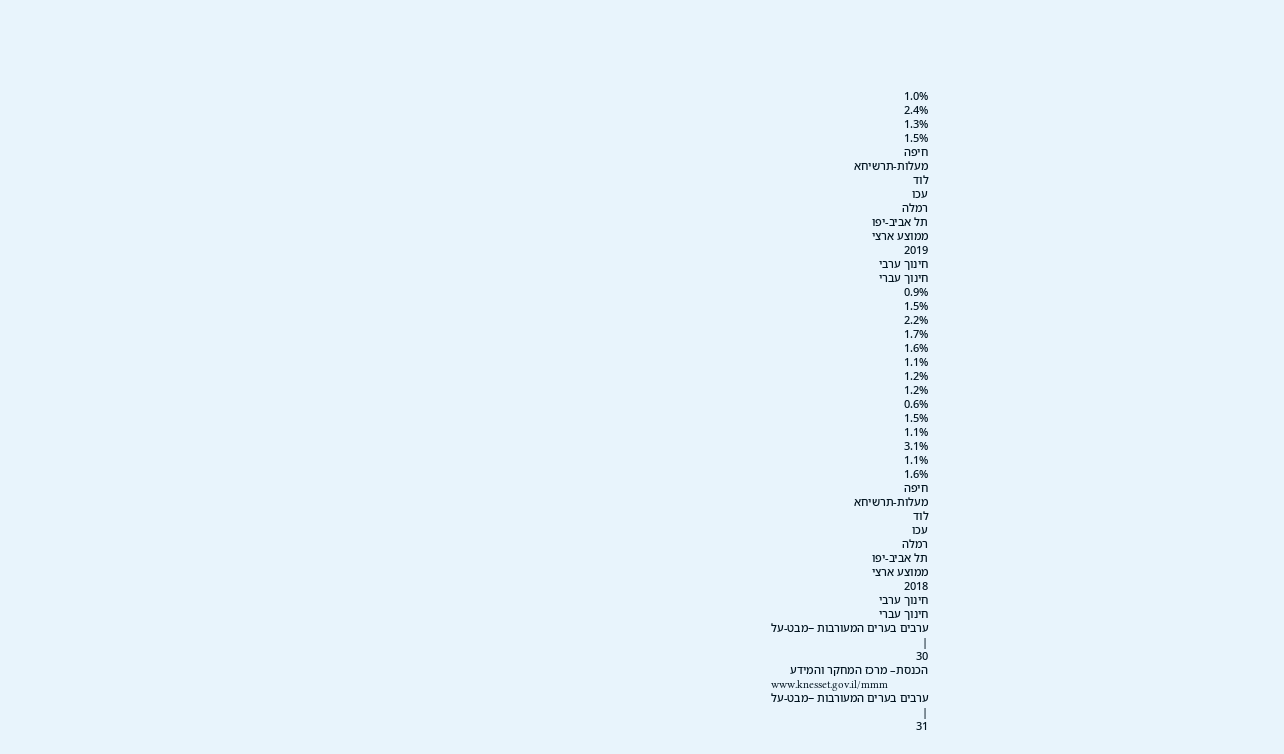1.0%
2.4%
1.3%
1.5%
חיפה
מעלות-תרשיחא
לוד
עכו
רמלה
תל אביב-יפו
ממוצע ארצי
2019
חינוך ערבי
חינוך עברי
0.9%
1.5%
2.2%
1.7%
1.6%
1.1%
1.2%
1.2%
0.6%
1.5%
1.1%
3.1%
1.1%
1.6%
חיפה
מעלות-תרשיחא
לוד
עכו
רמלה
תל אביב-יפו
ממוצע ארצי
2018
חינוך ערבי
חינוך עברי
ערבים בערים המעורבות −מבט-על
|
30
הכנסת– מרכז המחקר והמידע
www.knesset.gov.il/mmm
ערבים בערים המעורבות −מבט-על
|
31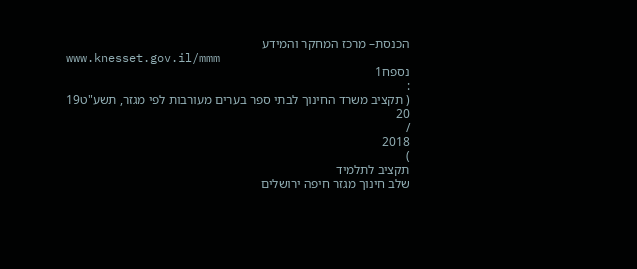הכנסת– מרכז המחקר והמידע
www.knesset.gov.il/mmm
נספח1
:
( תקציב משרד החינוך לבתי ספר בערים מעורבות לפי מגזר, תשע"ט19
20
/
2018
)
תקציב לתלמיד
שלב חינוך מגזר חיפה ירושלים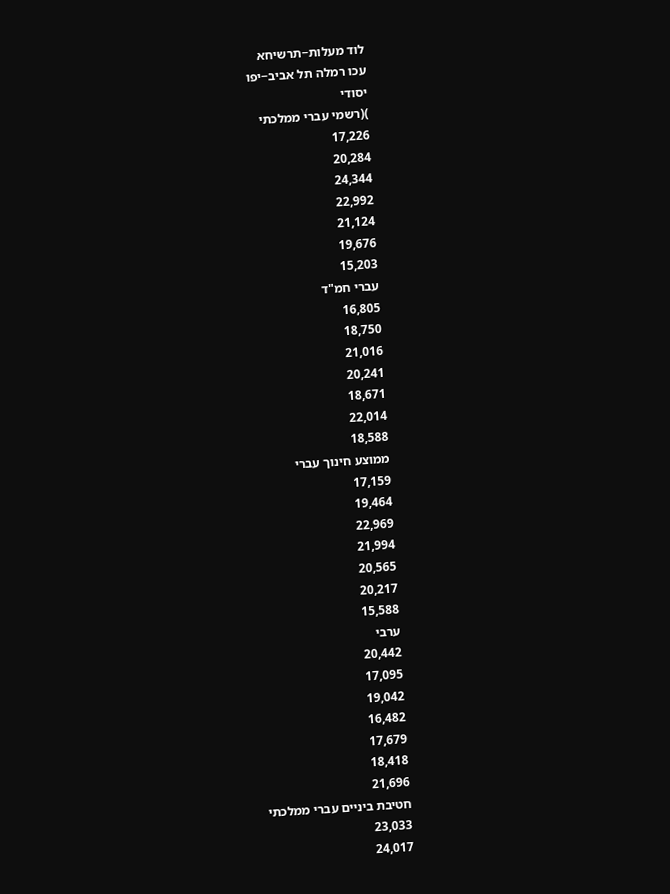לוד מעלות−תרשיחא
עכו רמלה תל אביב−יפו
יסודי
)(רשמי עברי ממלכתי
17,226
20,284
24,344
22,992
21,124
19,676
15,203
עברי חמ"ד
16,805
18,750
21,016
20,241
18,671
22,014
18,588
ממוצע חינוך עברי
17,159
19,464
22,969
21,994
20,565
20,217
15,588
ערבי
20,442
17,095
19,042
16,482
17,679
18,418
21,696
חטיבת ביניים עברי ממלכתי
23,033
24,017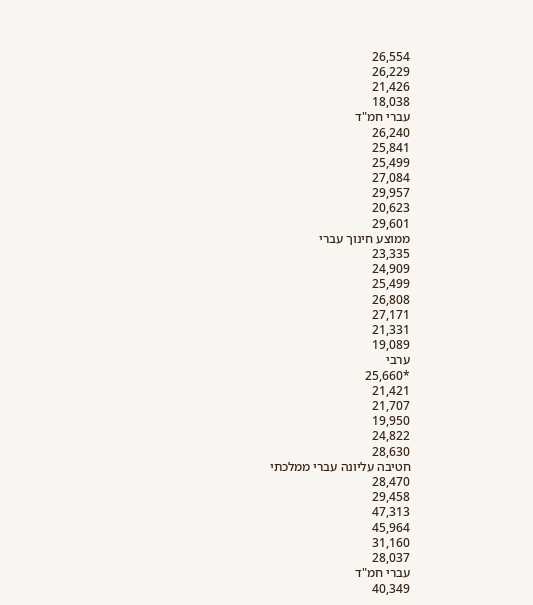26,554
26,229
21,426
18,038
עברי חמ"ד
26,240
25,841
25,499
27,084
29,957
20,623
29,601
ממוצע חינוך עברי
23,335
24,909
25,499
26,808
27,171
21,331
19,089
ערבי
*25,660
21,421
21,707
19,950
24,822
28,630
חטיבה עליונה עברי ממלכתי
28,470
29,458
47,313
45,964
31,160
28,037
עברי חמ"ד
40,349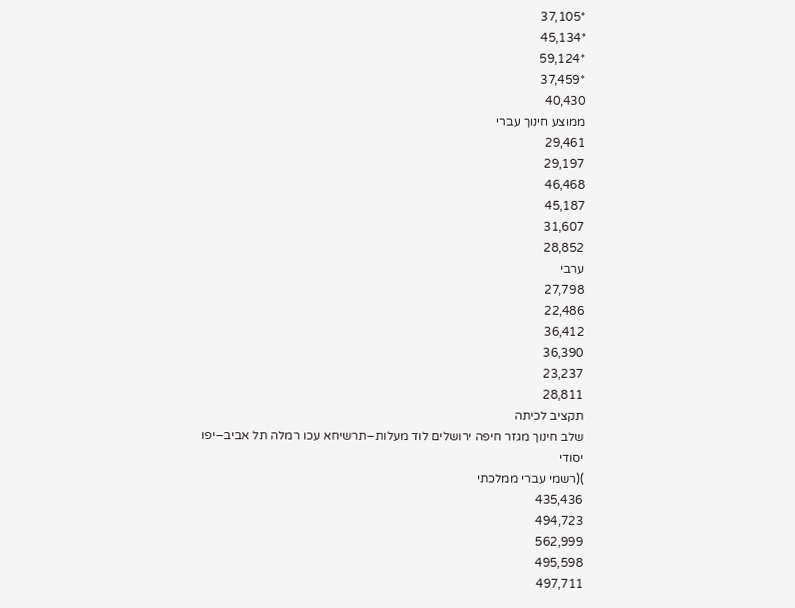*37,105
*45,134
*59,124
*37,459
40,430
ממוצע חינוך עברי
29,461
29,197
46,468
45,187
31,607
28,852
ערבי
27,798
22,486
36,412
36,390
23,237
28,811
תקציב לכיתה
שלב חינוך מגזר חיפה ירושלים לוד מעלות−תרשיחא עכו רמלה תל אביב−יפו
יסודי
)(רשמי עברי ממלכתי
435,436
494,723
562,999
495,598
497,711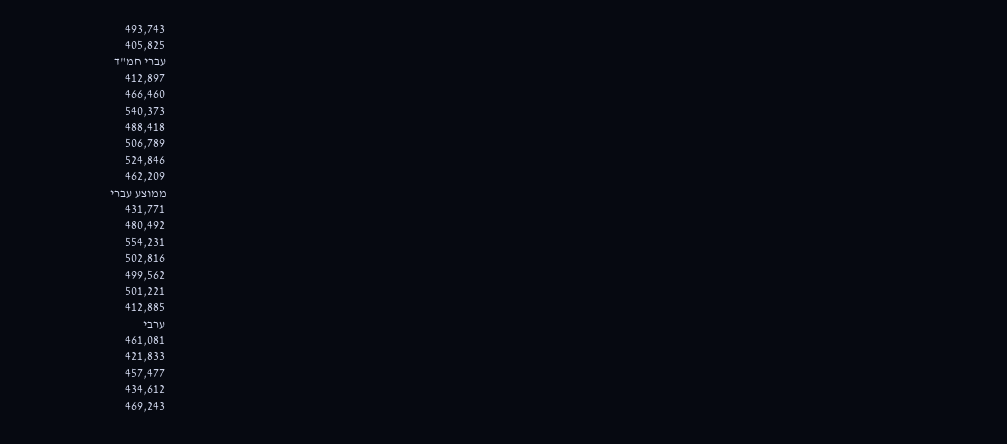493,743
405,825
עברי חמ"ד
412,897
466,460
540,373
488,418
506,789
524,846
462,209
ממוצע עברי
431,771
480,492
554,231
502,816
499,562
501,221
412,885
ערבי
461,081
421,833
457,477
434,612
469,243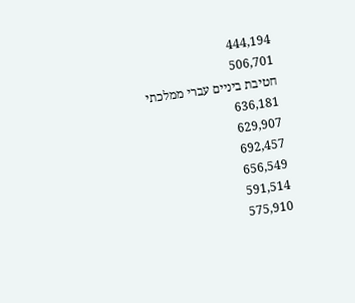444,194
506,701
חטיבת ביניים עברי ממלכתי
636,181
629,907
692,457
656,549
591,514
575,910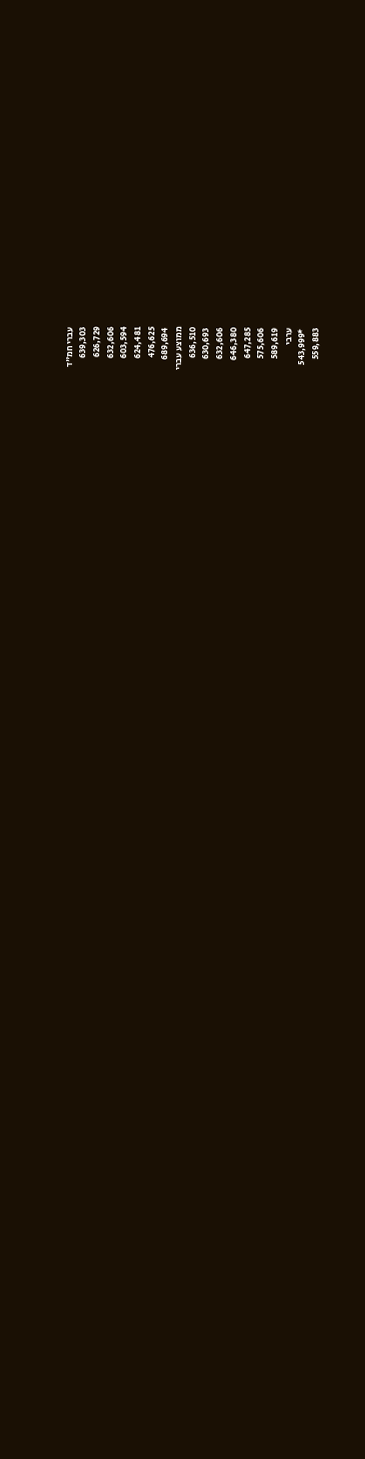עברי חמ"ד
639,303
626,729
632,606
603,594
624,481
476,625
689,694
ממוצע עברי
636,510
630,693
632,606
646,380
647,285
575,606
589,619
ערבי
*543,999
559,883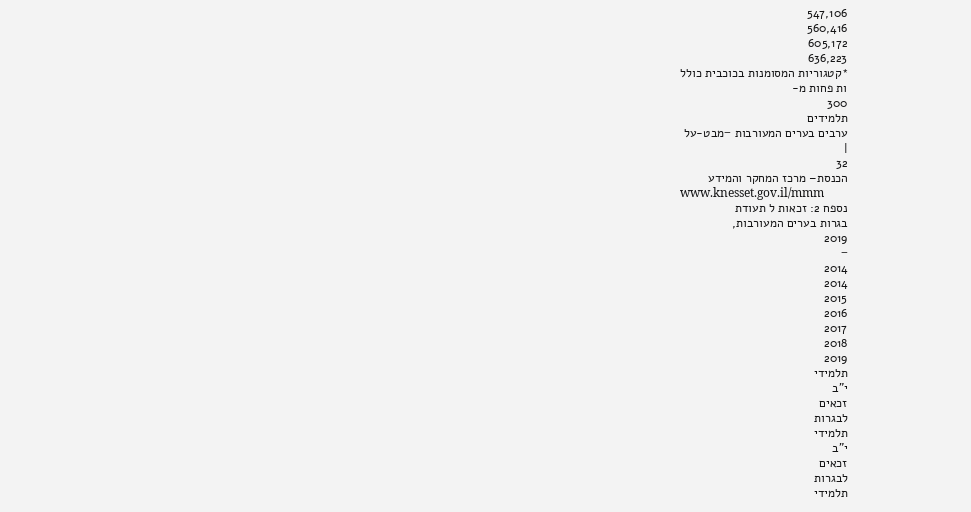547,106
560,416
605,172
636,223
*קטגוריות המסומנות בכוכבית כולל
ות פחות מ-
300
תלמידים
ערבים בערים המעורבות −מבט-על
|
32
הכנסת– מרכז המחקר והמידע
www.knesset.gov.il/mmm
נספח 2: זכאות ל תעודת
בגרות בערים המעורבות,
2019
−
2014
2014
2015
2016
2017
2018
2019
תלמידי
י"ב
זכאים
לבגרות
תלמידי
י"ב
זכאים
לבגרות
תלמידי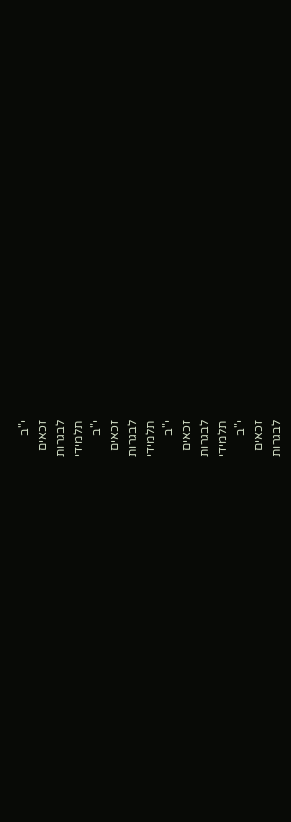י"ב
זכאים
לבגרות
תלמידי
י"ב
זכאים
לבגרות
תלמידי
י"ב
זכאים
לבגרות
תלמידי
י"ב
זכאים
לבגרות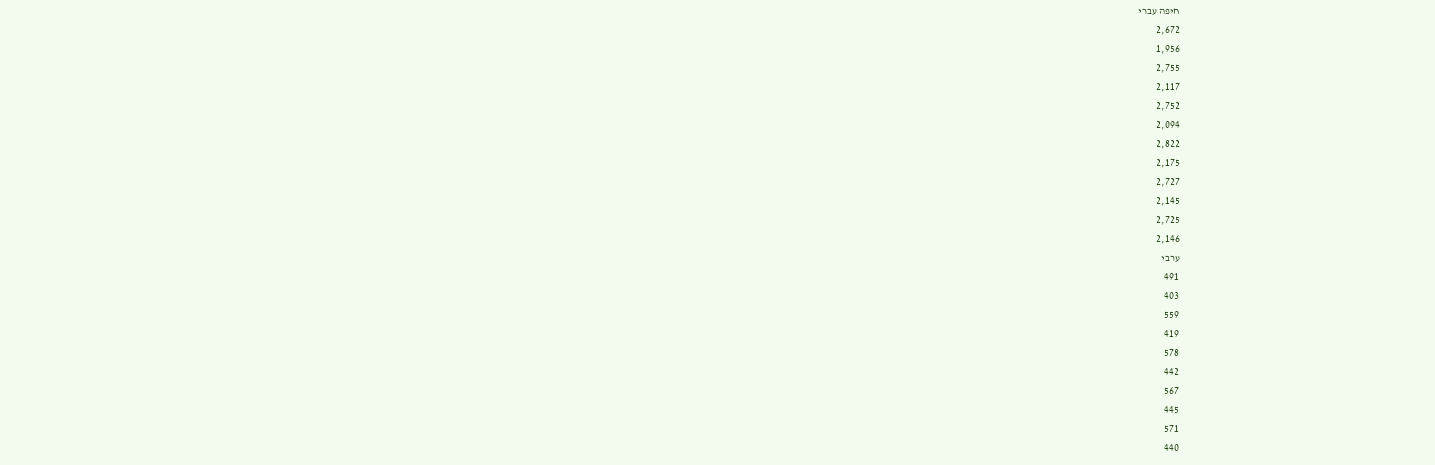חיפה עברי
2,672
1,956
2,755
2,117
2,752
2,094
2,822
2,175
2,727
2,145
2,725
2,146
ערבי
491
403
559
419
578
442
567
445
571
440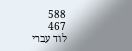588
467
לוד עברי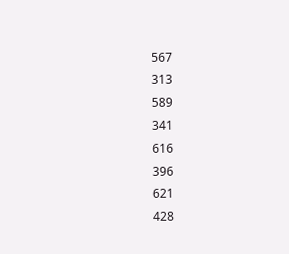567
313
589
341
616
396
621
428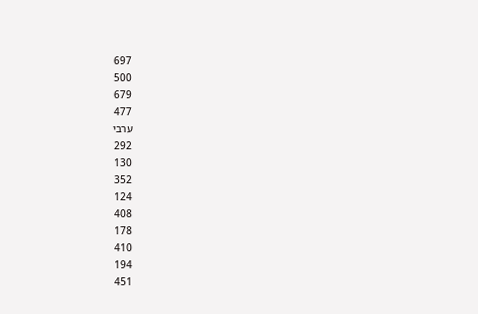697
500
679
477
ערבי
292
130
352
124
408
178
410
194
451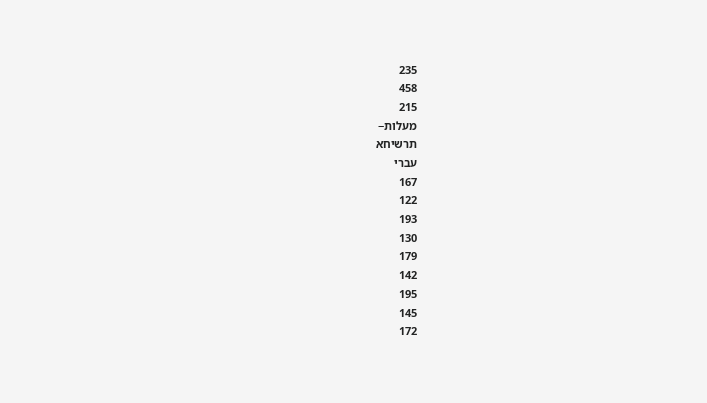235
458
215
מעלות−
תרשיחא
עברי
167
122
193
130
179
142
195
145
172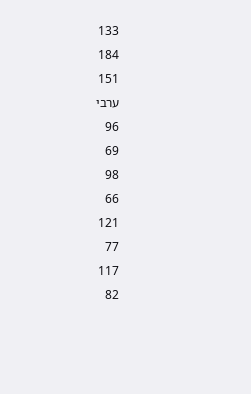133
184
151
ערבי
96
69
98
66
121
77
117
82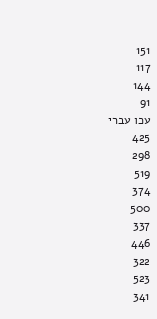151
117
144
91
עכו עברי
425
298
519
374
500
337
446
322
523
341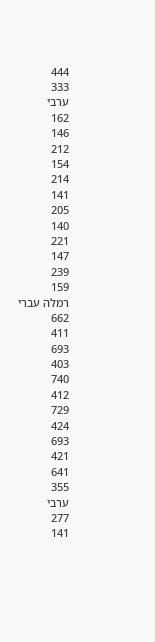444
333
ערבי
162
146
212
154
214
141
205
140
221
147
239
159
רמלה עברי
662
411
693
403
740
412
729
424
693
421
641
355
ערבי
277
141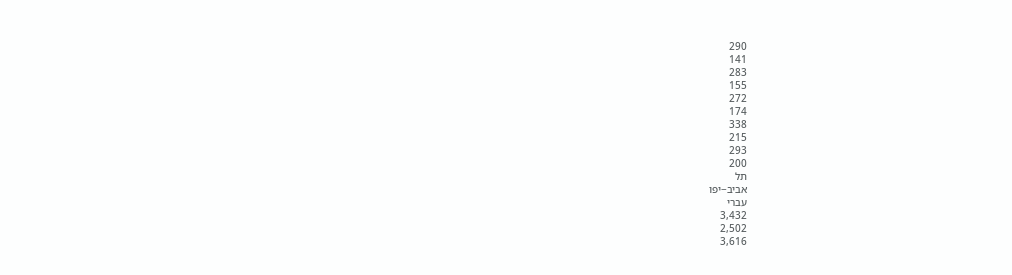290
141
283
155
272
174
338
215
293
200
תל
אביב−יפו
עברי
3,432
2,502
3,616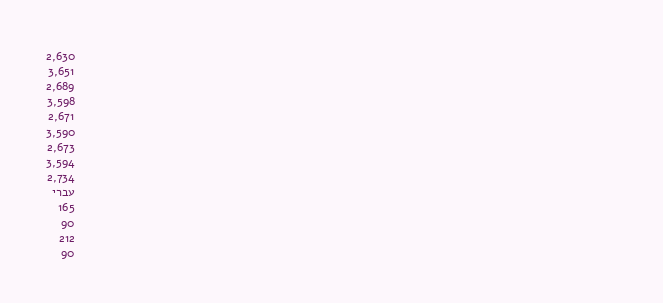2,630
3,651
2,689
3,598
2,671
3,590
2,673
3,594
2,734
עברי
165
90
212
90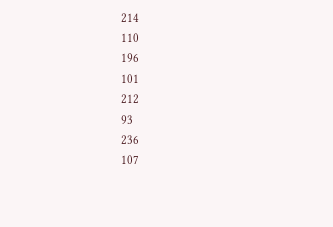214
110
196
101
212
93
236
107